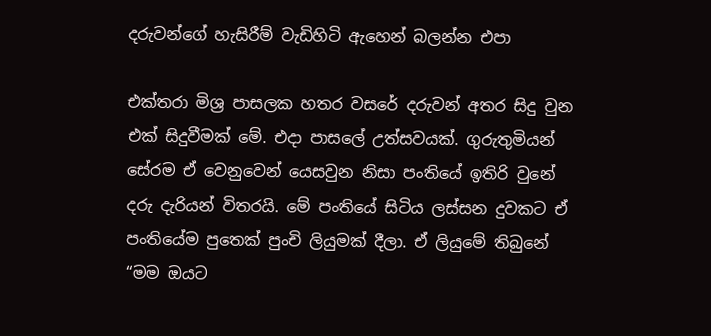දරුවන්ගේ හැසිරීම් වැඩිහිටි ඇහෙන් බලන්න එපා

එක්තරා මිශ්‍ර පාසලක හතර වසරේ දරුවන් අතර සිදු වුන එක් සිදුවීමක් මේ. එදා පාසලේ උත්සවයක්. ගුරුතුමියන් සේරම ඒ වෙනුවෙන් යෙසවුන නිසා පංතියේ ඉතිරි වුනේ දරු දැරියන් විතරයි. මේ පංතියේ සිටිය ලස්සන දුවකට ඒ පංතියේම පුතෙක් පුංචි ලියුමක් දීලා. ඒ ලියුමේ තිබුනේ “මම ඔයට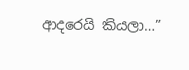ආදරෙයි කියලා…”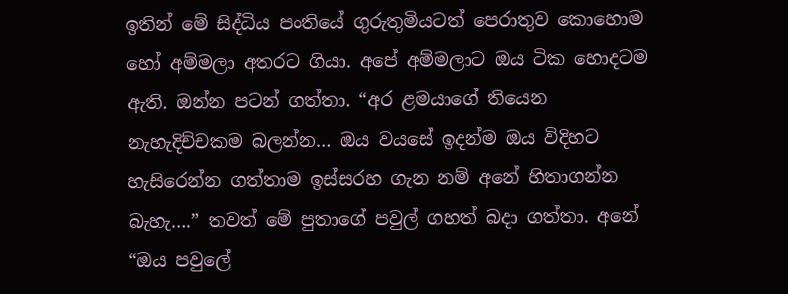ඉතින් මේ සිද්ධිය පංතියේ ගුරුතුමියටත් පෙරාතුව කොහොම හෝ අම්මලා අතරට ගියා. අපේ අම්මලාට ඔය ටික හොදටම ඇති. ඔන්න පටන් ගත්තා. “අර ළමයාගේ තියෙන නැහැදිච්චකම බලන්න… ඔය වයසේ ඉදන්ම ඔය විදිහට හැසිරෙන්න ගත්තාම ඉස්සරහ ගැන නම් අනේ හිතාගන්න බැහැ….” තවත් මේ පුතාගේ පවුල් ගහත් බදා ගත්තා. අනේ “ඔය පවුලේ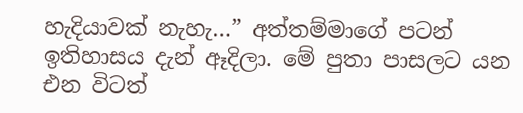හැදියාවක් නැහැ…” අත්තම්මාගේ පටන් ඉතිහාසය දැන් ඈදිලා. මේ පුතා පාසලට යන එන විටත්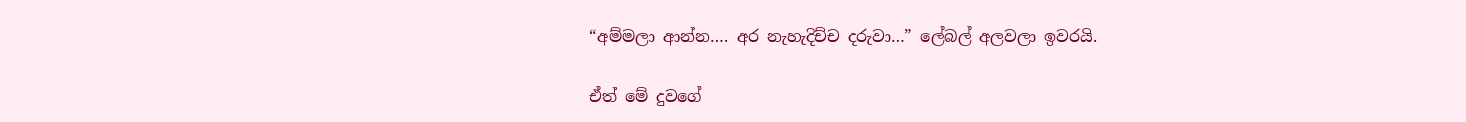“අම්මලා ආන්න…. අර නැහැදිච්ච දරුවා…” ලේබල් අලවලා ඉවරයි.

ඒත් මේ දුවගේ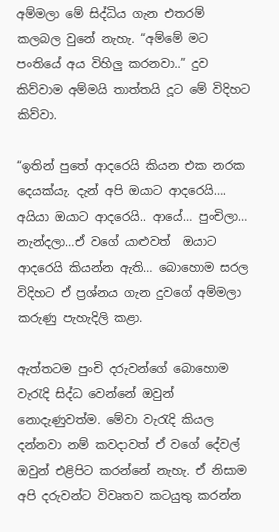අම්මලා මේ සිද්ධිය ගැන එතරම් කලබල වුනේ නැහැ. “අම්මේ මට පංතියේ අය විහිලු කරනවා..” දුව කිව්වාම අම්මයි තාත්තයි දූට මේ විදිහට කිව්වා.

“ඉතින් පුතේ ආදරෙයි කියන එක නරක දෙයක්යැ. දැන් අපි ඔයාට ආදරෙයි…. අයියා ඔයාට ආදරෙයි.. ආයේ… පුංචිලා… නැන්දලා…ඒ වගේ යාළුවත්  ඔයාට ආදරෙයි කියන්න ඇති… බොහොම සරල විදිහට ඒ ප්‍රශ්නය ගැන දුවගේ අම්මලා කරුණු පැහැදිලි කළා.

ඇත්තටම පුංචි දරුවන්ගේ බොහොම වැරැදි සිද්ධ වෙන්නේ ඔවුන් නොදැණුවත්ම. මේවා වැරැදි කියල දන්නවා නම් කවදාවත් ඒ වගේ දේවල් ඔවුන් එළිපිට කරන්නේ නැහැ. ඒ නිසාම අපි දරුවන්ට විවෘතව කටයුතු කරන්න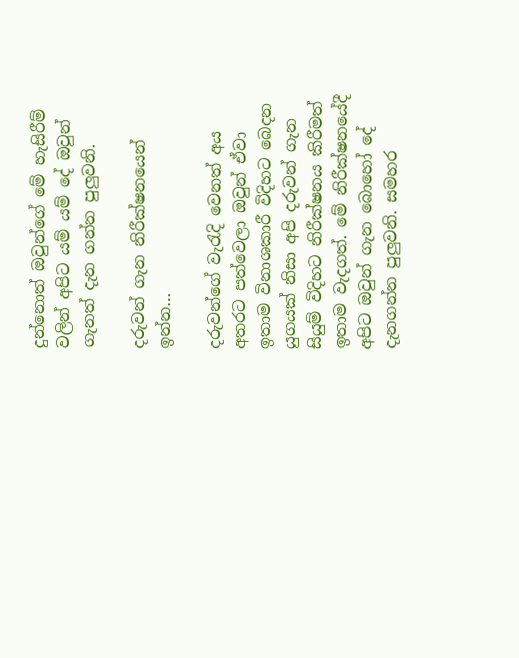දුන්නොත් ඔවුන්ගේ මේ හැසිරීම් වලින් අපිට යම් යම් දේ ඔවුන් ගැනත් දැන ගන්න පුලුවනි.

දරුවන් ගැන නිරීක්ෂනයෙන් ඉන්න…

දරුවන්ගේ වැරැදි වෙනත් අය අතරට පත්වෙලා ඔවුන් ඒවා ඉතාම විනාශකාරී විදිහට බෙදන යුගයක් නිසා අපි දරුවන් ගැන සියුම් විදිහට නිරීක්ෂනය කිරීමත් ඉතාම වැදගත්. මේ නිරීක්ෂනයේදී අපිට ඔවුන් ගැන බොහෝ දේ දැනගන්න පුලුවනි. සමහර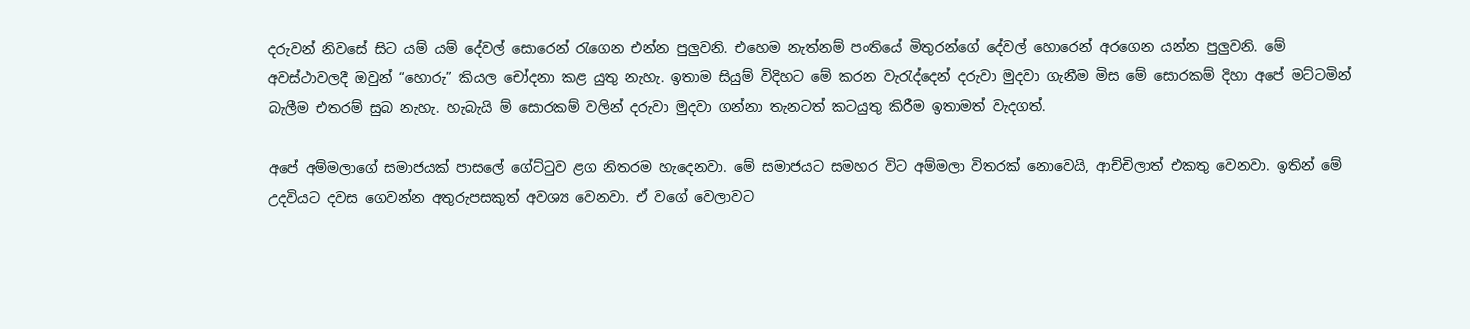දරුවන් නිවසේ සිට යම් යම් දේවල් සොරෙන් රැගෙන එන්න පුලුවනි. එහෙම නැත්නම් පංතියේ මිතුරන්ගේ දේවල් හොරෙන් අරගෙන යන්න පුලුවනි. මේ අවස්ථාවලදී ඔවුන් “හොරු” කියල චෝදනා කළ යුතු නැහැ. ඉතාම සියුම් විදිහට මේ කරන වැරැද්දෙන් දරුවා මුදවා ගැනීම මිස මේ සොරකම් දිහා අපේ මට්ටමින් බැලීම එතරම් සුබ නැහැ. හැබැයි ම් සොරකම් වලින් දරුවා මුදවා ගන්නා තැනටත් කටයුතු කිරීම ඉතාමත් වැදගත්.

අපේ අම්මලාගේ සමාජයක් පාසලේ ගේට්ටුව ළග නිතරම හැදෙනවා. මේ සමාජයට සමහර විට අම්මලා විතරක් නොවෙයි, ආච්චිලාත් එකතු වෙනවා. ඉතින් මේ උදවියට දවස ගෙවන්න අතුරුපසකුත් අවශ්‍ය වෙනවා. ඒ වගේ වෙලාවට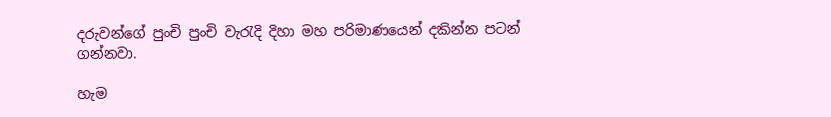දරුවන්ගේ පුංචි පුංචි වැරැදි දිහා මහ පරිමාණයෙන් දකින්න පටන් ගන්නවා.

හැම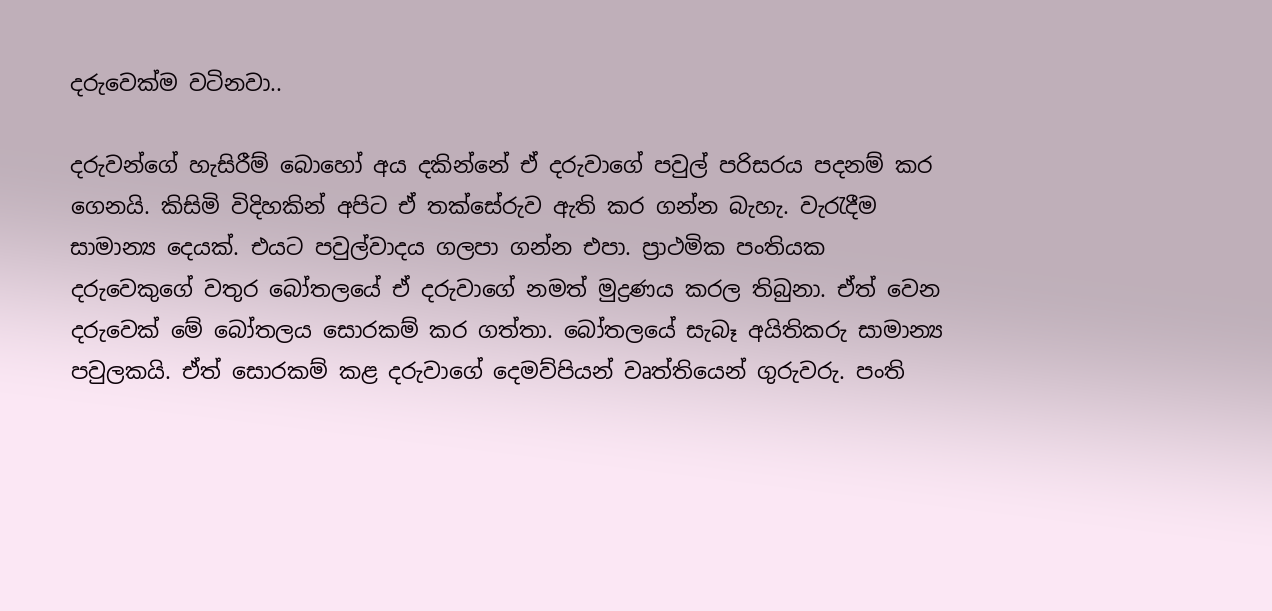දරුවෙක්ම වටිනවා..

දරුවන්ගේ හැසිරීම් බොහෝ අය දකින්නේ ඒ දරුවාගේ පවුල් පරිසරය පදනම් කර ගෙනයි. කිසිමි විදිහකින් අපිට ඒ තක්සේරුව ඇති කර ගන්න බැහැ. වැරැදීම සාමාන්‍ය දෙයක්. එයට පවුල්වාදය ගලපා ගන්න එපා. ප්‍රාථමික පංතියක දරුවෙකුගේ වතුර බෝතලයේ ඒ දරුවාගේ නමත් මුද්‍රණය කරල තිබුනා. ඒත් වෙන දරුවෙක් මේ බෝතලය සොරකම් කර ගත්තා. බෝතලයේ සැබෑ අයිතිකරු සාමාන්‍ය පවුලකයි. ඒත් සොරකම් කළ දරුවාගේ දෙමව්පියන් වෘත්තියෙන් ගුරුවරු. පංති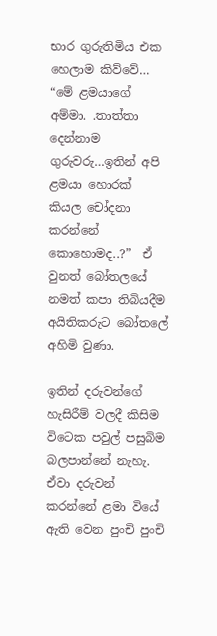භාර ගුරුතිමිය එක හෙලාම කිව්වේ… “මේ ළමයාගේ අම්මා. .තාත්තා දෙන්නාම ගුරුවරු…ඉතින් අපි ළමයා හොරක් කියල චෝදනා කරන්නේ කොහොමද..?”  ඒ වුනත් බෝතලයේ නමත් කපා තිබියදීම අයිතිකරුට බෝතලේ අහිමි වුණා.

ඉතින් දරුවන්ගේ හැසිරීම් වලදී කිසිම විටෙක පවුල් පසුබිම බලපාන්නේ නැහැ. ඒවා දරුවන් කරන්නේ ළමා වියේ ඇති වෙන පුංචි පුංචි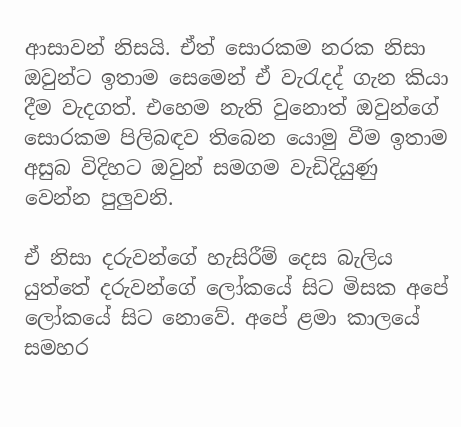ආසාවන් නිසයි. ඒත් සොරකම නරක නිසා ඔවුන්ට ඉතාම සෙමෙන් ඒ වැරැදද් ගැන කියා දීම වැදගත්. එහෙම නැති වුනොත් ඔවුන්ගේ සොරකම පිලිබඳව තිබෙන යොමු වීම ඉතාම අසුබ විදිහට ඔවුන් සමගම වැඩිදියුණු වෙන්න පුලුවනි.

ඒ නිසා දරුවන්ගේ හැසිරීම් දෙස බැලිය යුත්තේ දරුවන්ගේ ලෝකයේ සිට මිසක අපේ ලෝකයේ සිට නොවේ. අපේ ළමා කාලයේ සමහර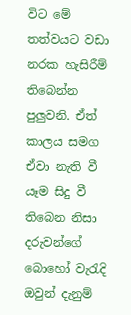විට මේ තත්වයට වඩා නරක හැසිරීම් තිබෙන්න පුලුවනි. ඒත් කාලය සමග ඒවා නැති වී යෑම සිදු වී තිබෙන නිසා දරුවන්ගේ බොහෝ වැරැදි ඔවුන් දැනුම්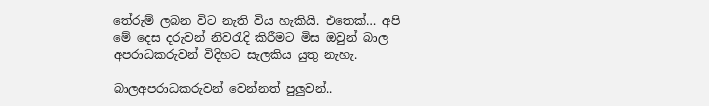තේරුම් ලබන විට නැති විය හැකියි. එතෙක්… අපි මේ දෙස දරුවන් නිවරැදි කිරීමට මිස ඔවුන් බාල අපරාධකරුවන් විදිහට සැලකිය යුතු නැහැ.

බාලඅපරාධකරුවන් වෙන්නත් පුලුවන්..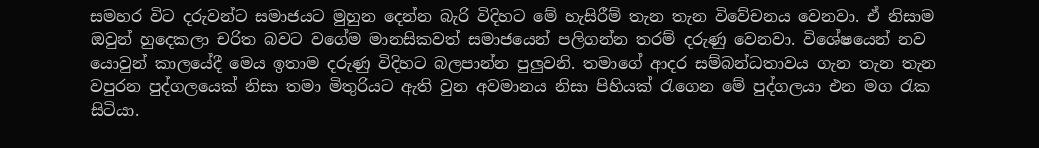සමහර විට දරුවන්ට සමාජයට මුහුන දෙන්න බැරි විදිහට මේ හැසිරීම් තැන තැන විවේචනය වෙනවා. ඒ නිසාම ඔවුන් හුදෙකලා චරිත බවට වගේම මානසිකවත් සමාජයෙන් පලිගන්න තරම් දරුණු වෙනවා. විශේෂයෙන් නව යොවුන් කාලයේදී මෙය ඉතාම දරුණු විදිහට බලපාන්න පුලුවනි. තමාගේ ආදර සම්බන්ධතාවය ගැන තැන තැන වපුරන පුද්ගලයෙක් නිසා තමා මිතුරියට ඇති වුන අවමානය නිසා පිහියක් රැගෙන මේ පුද්ගලයා එන මග රැක සිටියා.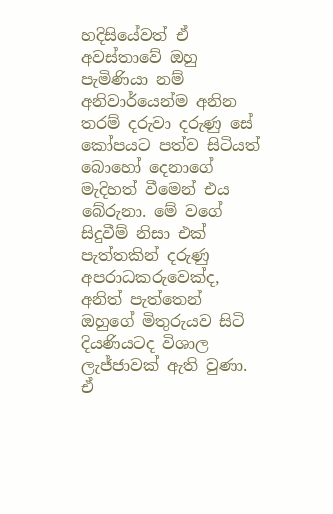හදිසියේවත් ඒ අවස්තාවේ ඔහු පැමිණියා නම් අනිවාර්යෙන්ම අනින තරම් දරුවා දරුණු සේ කෝපයට පත්ව සිටියත් බොහෝ දෙනාගේ මැදිහත් වීමෙන් එය බේරුනා. මේ වගේ සිදුවීම් නිසා එක් පැත්තකින් දරුණු අපරාධකරුවෙක්ද, අනිත් පැත්තෙන් ඔහුගේ මිතුරුයව සිටි දියණියටද විශාල ලැජ්ජාවක් ඇති වුණා. ඒ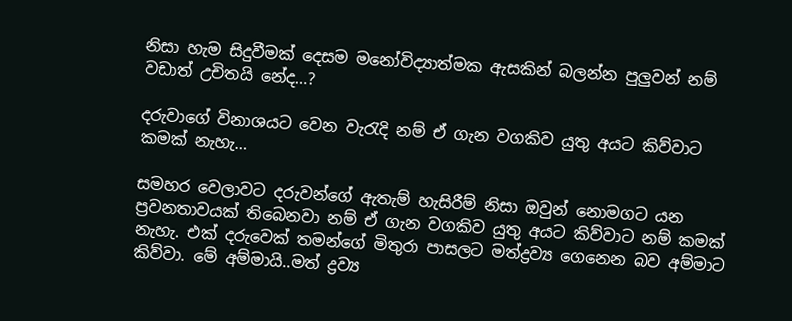නිසා හැම සිදුවීමක් දෙසම මනෝවිද්‍යාත්මක ඇසකින් බලන්න පුලුවන් නම් වඩාත් උචිතයි නේද…?

දරුවාගේ විනාශයට වෙන වැරැදි නම් ඒ ගැන වගකිව යුතු අයට කිව්වාට කමක් නැහැ…

සමහර වෙලාවට දරුවන්ගේ ඇතැම් හැසිරීම් නිසා ඔවුන් නොමගට යන ප්‍රවනතාවයක් තිබෙනවා නම් ඒ ගැන වගකිව යුතු අයට කිව්වාට නම් කමක් නැහැ. එක් දරුවෙක් තමන්ගේ මිතුරා පාසලට මත්ද්‍රව්‍ය ගෙනෙන බව අම්මාට කිව්වා. මේ අම්මායි..මත් ද්‍රව්‍ය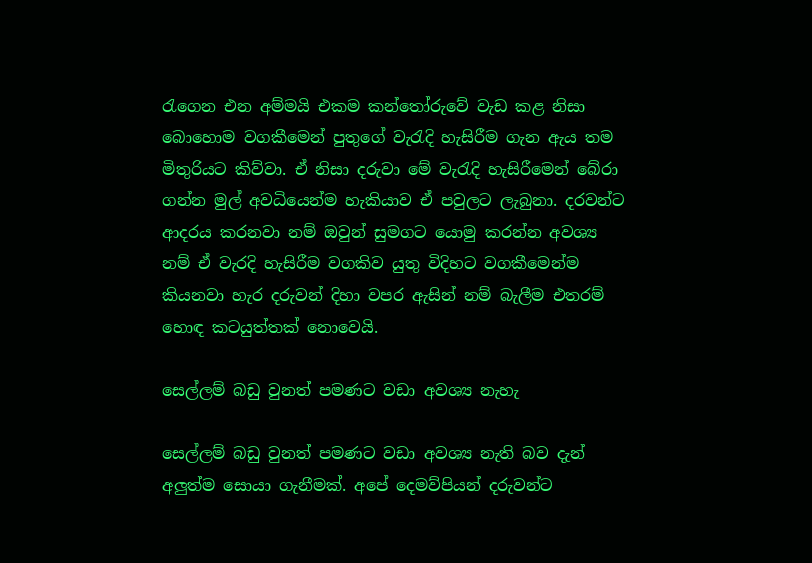රැගෙන එන අම්මයි එකම කන්තෝරුවේ වැඩ කළ නිසා බොහොම වගකීමෙන් පුතුගේ වැරැදි හැසිරීම ගැන ඇය තම මිතුරියට කිව්වා. ඒ නිසා දරුවා මේ වැරැදි හැසිරීමෙන් බේරා ගන්න මුල් අවධියෙන්ම හැකියාව ඒ පවුලට ලැබුනා. දරවන්ට ආදරය කරනවා නම් ඔවුන් සුමගට යොමු කරන්න අවශ්‍ය නම් ඒ වැරදි හැසිරීම වගකිව යුතු විදිහට වගකීමෙන්ම කියනවා හැර දරුවන් දිහා වපර ඇසින් නම් බැලීම එතරම් හොඳ කටයුත්තක් නොවෙයි.

සෙල්ලම් බඩු වුනත් පමණට වඩා අවශ්‍ය නැහැ

සෙල්ලම් බඩු වුනත් පමණට වඩා අවශ්‍ය නැති බව දැන් අලුත්ම සොයා ගැනීමක්. අපේ දෙමව්පියන් දරුවන්ට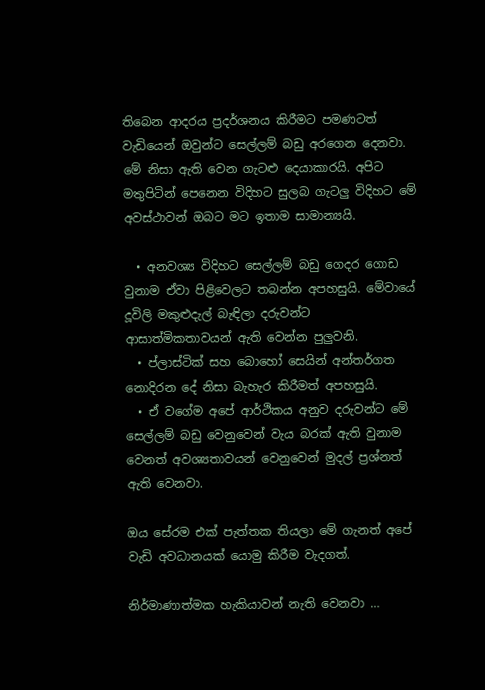තිබෙන ආදරය ප්‍රදර්ශනය කිරීමට පමණටත් වැඩියෙන් ඔවුන්ට සෙල්ලම් බඩු අරගෙන දෙනවා. මේ නිසා ඇති වෙන ගැටළු දෙයාකාරයි. අපිට මතුපිටින් පෙනෙන විදිහට සුලබ ගැටලු විදිහට මේ අවස්ථාවන් ඔබට මට ඉතාම සාමාන්‍යයි.

  • අනවශ්‍ය විදිහට සෙල්ලම් බඩු ගෙදර ගොඩ වුනාම ඒවා පිළිවෙලට තබන්න අපහසුයි. මේවායේ දූවිලි මකුළුදැල් බැඳිලා දරුවන්ට ආසාත්මිකතාවයන් ඇති වෙන්න පුලුවනි.
  • ප්ලාස්ටික් සහ බොහෝ සෙයින් අන්තර්ගත නොදිරන දේ නිසා බැහැර කිරීමත් අපහසුයි.
  • ඒ වගේම අපේ ආර්ථිකය අනුව දරුවන්ට මේ සෙල්ලම් බඩු වෙනුවෙන් වැය බරක් ඇති වුනාම වෙනත් අවශ්‍යතාවයන් වෙනුවෙන් මුදල් ප්‍රශ්නත් ඇති වෙනවා.

ඔය සේරම එක් පැත්තක තියලා මේ ගැනත් අපේ වැඩි අවධානයක් යොමු කිරීම වැදගත්.

නිර්මාණාත්මක හැකියාවන් නැති වෙනවා …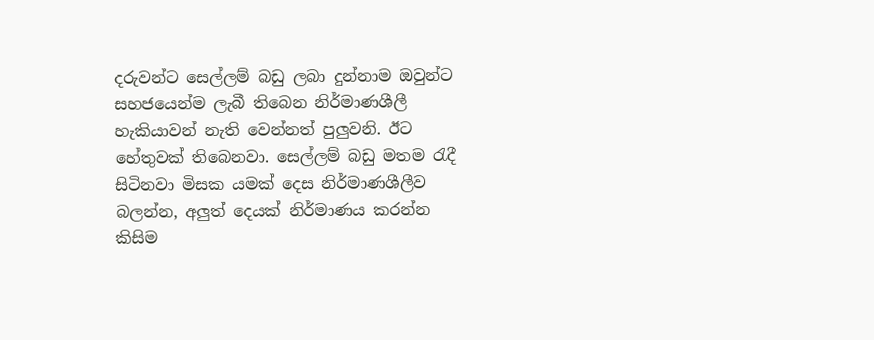දරුවන්ට සෙල්ලම් බඩු ලබා දුන්නාම ඔවුන්ට සහජයෙන්ම ලැබී තිබෙන නිර්මාණශීලී හැකියාවන් නැති වෙන්නත් පුලුවනි. ඊට හේතුවක් තිබෙනවා. සෙල්ලම් බඩු මතම රැදී සිටිනවා මිසක යමක් දෙස නිර්මාණශීලීව බලන්න, අලුත් දෙයක් නිර්මාණය කරන්න කිසිම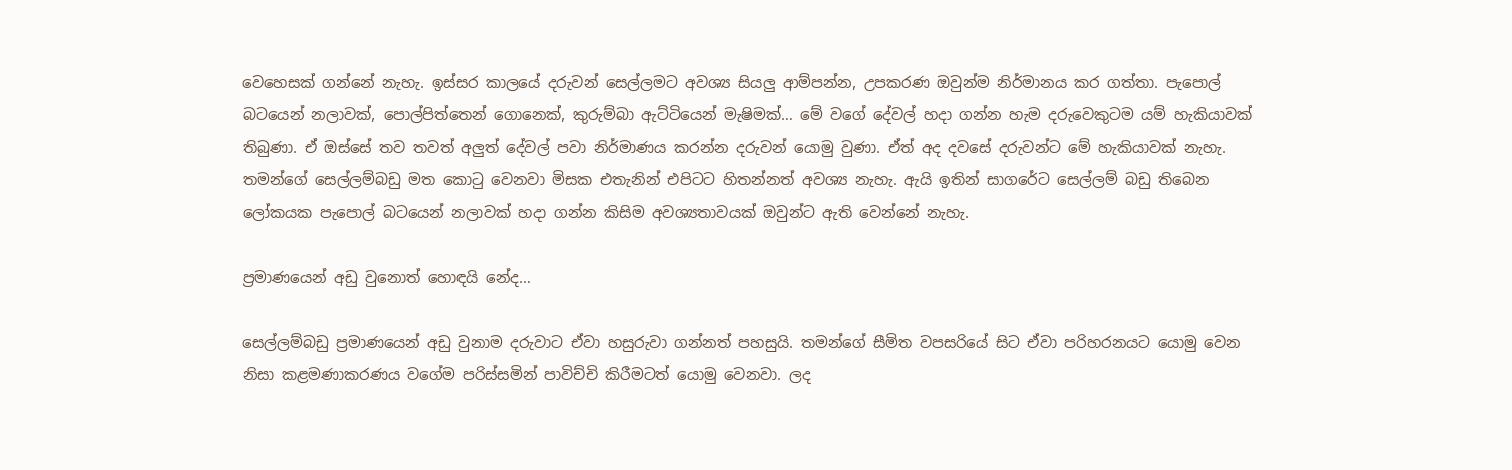වෙහෙසක් ගන්නේ නැහැ. ඉස්සර කාලයේ දරුවන් සෙල්ලමට අවශ්‍ය සියලු ආම්පන්න, උපකරණ ඔවුන්ම නිර්මානය කර ගත්තා. පැපොල් බටයෙන් නලාවක්, පොල්පිත්තෙන් ගොනෙක්, කුරුම්බා ඇට්ටියෙන් මැෂිමක්… මේ වගේ දේවල් හදා ගන්න හැම දරුවෙකුටම යම් හැකියාවක් තිබුණා. ඒ ඔස්සේ තව තවත් අලුත් දේවල් පවා නිර්මාණය කරන්න දරුවන් යොමු වුණා. ඒත් අද දවසේ දරුවන්ට මේ හැකියාවක් නැහැ. තමන්ගේ සෙල්ලම්බඩු මත කොටු වෙනවා මිසක එතැනින් එපිටට හිතන්නත් අවශ්‍ය නැහැ. ඇයි ඉතින් සාගරේට සෙල්ලම් බඩු තිබෙන ලෝකයක පැපොල් බටයෙන් නලාවක් හදා ගන්න කිසිම අවශ්‍යතාවයක් ඔවුන්ට ඇති වෙන්නේ නැහැ.

ප්‍රමාණයෙන් අඩු වුනොත් හොඳයි නේද…

සෙල්ලම්බඩු ප්‍රමාණයෙන් අඩු වුනාම දරුවාට ඒවා හසුරුවා ගන්නත් පහසුයි. තමන්ගේ සීමිත වපසරියේ සිට ඒවා පරිහරනයට යොමු වෙන නිසා කළමණාකරණය වගේම පරිස්සමින් පාවිච්චි කිරීමටත් යොමු වෙනවා. ලද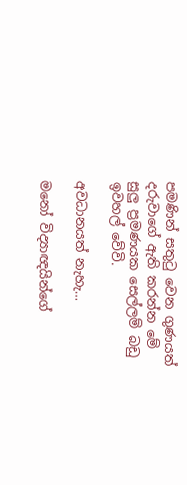පමණින් සතුටු වෙන ගුණයත් දරුවාගේ ඇති කරන්න මේ සුලු ප්‍රමණයක සෙල්ලම් බඩු ඉවහල් වේවි.

අවධානයත් නැහැ…

මනෝ විද්‍යාඥයින්ගේ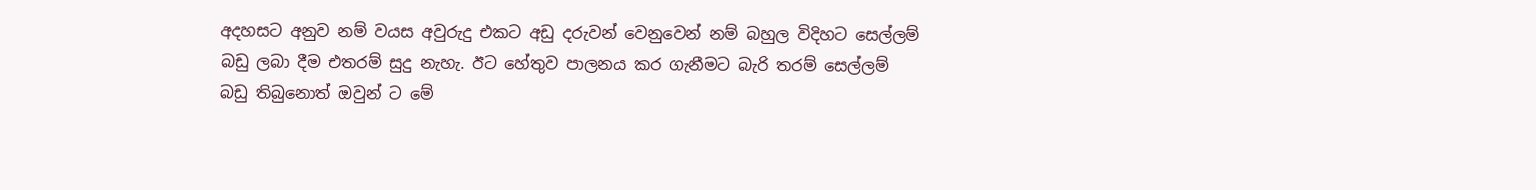අදහසට අනුව නම් වයස අවුරුදු එකට අඩු දරුවන් වෙනුවෙන් නම් බහුල විදිහට සෙල්ලම් බඩු ලබා දීම එතරම් සුදු නැහැ. ඊට හේතුව පාලනය කර ගැනීමට බැරි තරම් සෙල්ලම්  බඩු තිබුනොත් ඔවුන් ට මේ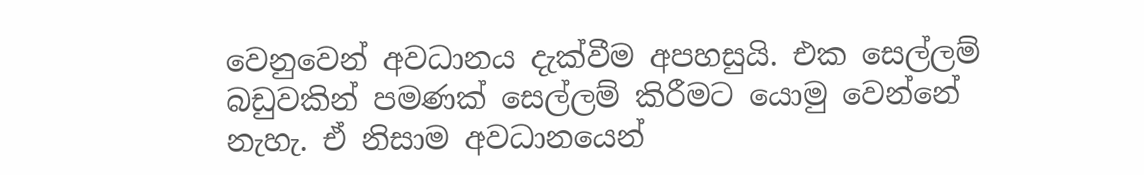වෙනුවෙන් අවධානය දැක්වීම අපහසුයි. එක සෙල්ලම් බඩුවකින් පමණක් සෙල්ලම් කිරීමට යොමු වෙන්නේ නැහැ. ඒ නිසාම අවධානයෙන්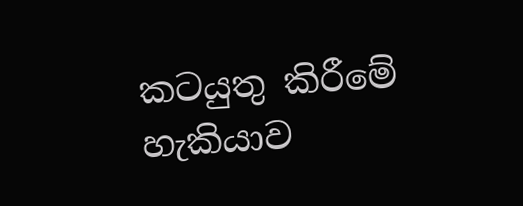කටයුතු කිරීමේ හැකියාව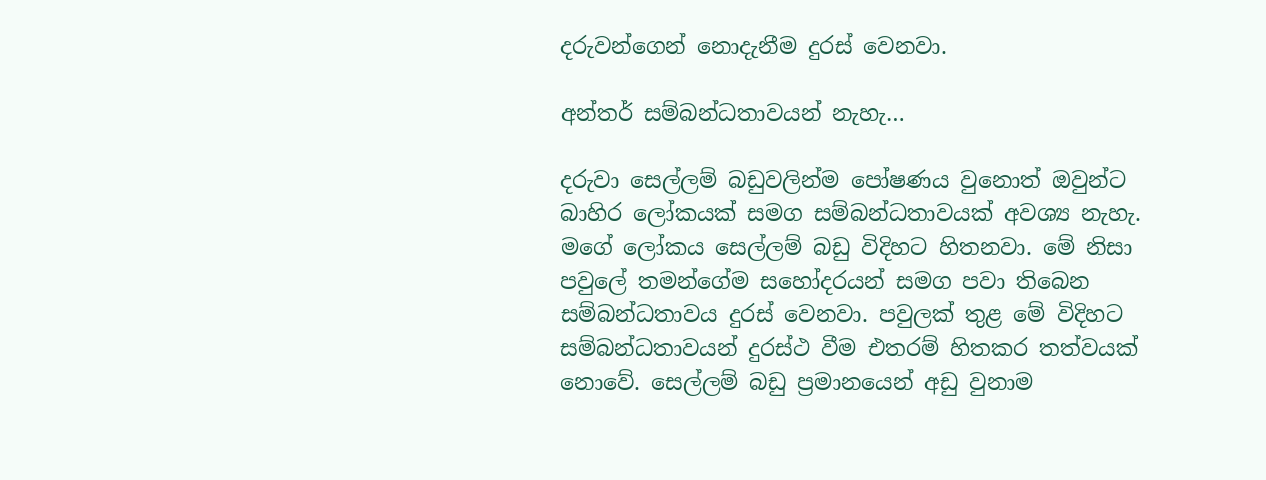දරුවන්ගෙන් නොදැනීම දුරස් වෙනවා.

අන්තර් සම්බන්ධතාවයන් නැහැ…

දරුවා සෙල්ලම් බඩුවලින්ම පෝෂණය වුනොත් ඔවුන්ට බාහිර ලෝකයක් සමග සම්බන්ධතාවයක් අවශ්‍ය නැහැ. මගේ ලෝකය සෙල්ලම් බඩු විදිහට හිතනවා. මේ නිසා පවුලේ තමන්ගේම සහෝදරයන් සමග පවා තිබෙන සම්බන්ධතාවය දුරස් වෙනවා. පවුලක් තුළ මේ විදිහට සම්බන්ධතාවයන් දුරස්ථ වීම එතරම් හිතකර තත්වයක් නොවේ. සෙල්ලම් බඩු ප්‍රමානයෙන් අඩු වුනාම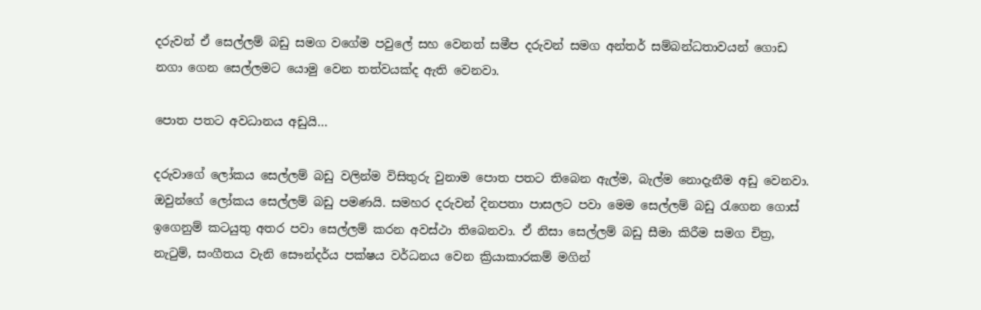දරුවන් ඒ සෙල්ලම් බඩු සමග වගේම පවුලේ සහ වෙනත් සමීප දරුවන් සමග අන්තර් සම්බන්ධතාවයන් ගොඩ නගා ගෙන සෙල්ලමට යොමු වෙන තත්වයක්ද ඇති වෙනවා.

පොත පතට අවධානය අඩුයි…

දරුවාගේ ලෝකය සෙල්ලම් බඩු වලින්ම විසිතුරු වුනාම පොත පතට තිබෙන ඇල්ම, බැල්ම ‍නොදැනීම අඩු වෙනවා. ඔවුන්ගේ ලෝකය සෙල්ලම් බඩු පමණයි. සමහර දරුවන් දිනපතා පාසලට පවා මෙම සෙල්ලම් බඩු රැගෙන ගොස් ඉගෙනුම් කටයුතු අතර පවා සෙල්ලම් කරන අවස්ථා තිබෙනවා. ඒ නිසා සෙල්ලම් බඩු සීමා කිරීම සමග චිත්‍ර, නැටුම්, සංගීතය වැනි සෞන්දර්ය පක්ෂය වර්ධනය වෙන ක්‍රියාකාරකම් මගින්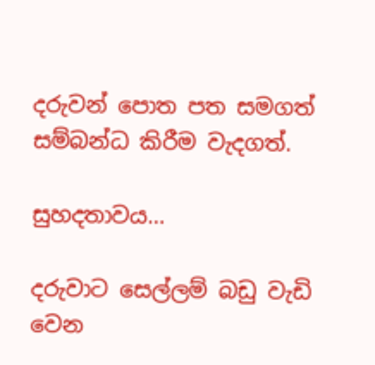දරුවන් පොත පත සමගත් සම්බන්ධ කිරීම වැදගත්.

සුහදතාවය…

දරුවාට සෙල්ලම් බඩු වැඩි වෙන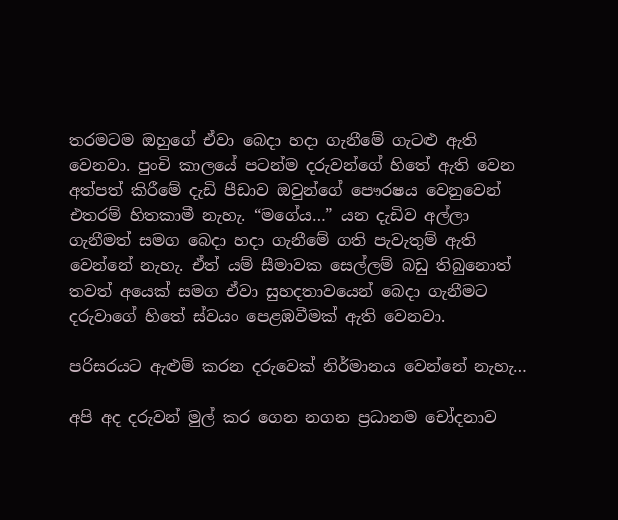තරමටම ඔහුගේ ඒවා බෙදා හදා ගැනීමේ ගැටළු ඇති වෙනවා. පුංචි කාලයේ පටන්ම දරුවන්ගේ හිතේ ඇති වෙන අත්පත් කිරීමේ දැඩි පීඩාව ඔවුන්ගේ පෞරෂය වෙනුවෙන් එතරම් හිතකාමී නැහැ. “මගේය…” යන දැඩිව අල්ලා ගැනීමත් සමග බෙදා හදා ගැනීමේ ගති පැවැතුම් ඇති වෙන්නේ නැහැ. ඒත් යම් සීමාවක සෙල්ලම් බඩු තිබුනොත් තවත් අයෙක් සමග ඒවා සුහදතාවයෙන් බෙදා ගැනීමට දරුවාගේ හිතේ ස්වයං පෙළඹවීමක් ඇති වෙනවා.

පරිසරයට ඇළුම් කරන දරුවෙක් නිර්මානය වෙන්නේ නැහැ…

අපි අද දරුවන් මුල් කර ගෙන නගන ප්‍රධානම චෝදනාව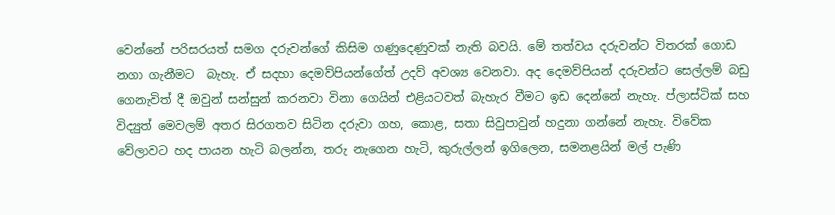වෙන්නේ පරිසරයත් සමග දරුවන්ගේ කිසිම ගණුදෙණුවක් නැති බවයි. මේ තත්වය දරුවන්ට විතරක් ගොඩ නගා ගැනීමට  බැහැ. ඒ සදහා දෙමව්පියන්ගේත් උදව් අවශ්‍ය වෙනවා. අද දෙමව්පියන් දරුවන්ට සෙල්ලම් බඩු ගෙනැවිත් දී ඔවුන් සන්සුන් කරනවා විනා ගෙයින් එළියටවත් බැහැර වීමට ඉඩ දෙන්නේ නැහැ. ප්ලාස්ටික් සහ විද්‍යුත් මෙවලම් අතර සිරගතව සිටින දරුවා ගහ, කොළ, සතා සිවුපාවුන් හදුනා ගන්නේ නැහැ. විවේක වේලාවට හද පායන හැටි බලන්න, තරු නැගෙන හැටි, කුරුල්ලන් ඉගිලෙන, සමනළයින් මල් පැණි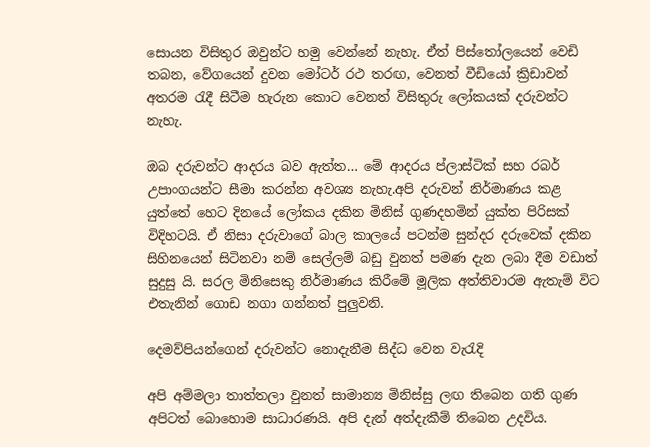සොයන විසිතුර ඔවුන්ට හමු වෙන්නේ නැහැ. ඒත් පිස්තෝලයෙන් වෙඩි තබන, වේගයෙන් දුවන මෝටර් රථ තරඟ, වෙනත් වීඩියෝ ක්‍රිඩාවන් අතරම රැදී සිටීම හැරුන කොට වෙනත් විසිතුරු ලෝකයක් දරුවන්ට නැහැ.

ඔබ දරුවන්ට ආදරය බව ඇත්ත… මේ ආදරය ප්ලාස්ටික් සහ රබර් උපාංගයන්ට සීමා කරන්න අවශ්‍ය නැහැ.අපි දරුවන් නිර්මාණය කළ යුත්තේ හෙට දිනයේ ලෝකය දකින මිනිස් ගුණදහමින් යුක්ත පිරිසක් විදිහටයි. ඒ නිසා දරුවාගේ බාල කාලයේ පටන්ම සුන්දර දරුවෙක් දකින සිහිනයෙන් සිටිනවා නම් සෙල්ලම් බඩු වුනත් පමණ දැන ලබා දීම වඩාත් සුදුසු යි. සරල මිනිසෙකු නිර්මාණය කිරීමේ මූලික අත්තිවාරම ඇතැම් විට එතැනින් ගොඩ නගා ගන්නත් පුලුවනි.

දෙමව්පියන්ගෙන් දරුවන්ට නොදැනීම සිද්ධ වෙන වැරැදි

අපි අම්මලා තාත්තලා වුනත් සාමාන්‍ය මිනිස්සු ලඟ තිබෙන ගති ගුණ අපිටත් බොහොම සාධාරණයි. අපි දැන් අත්දැකීම් තිබෙන උදවිය.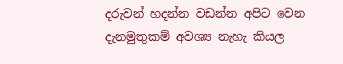දරුවන් හදන්න වඩන්න අපිට වෙන දැනමුතුකම් අවශ්‍ය නැහැ කියල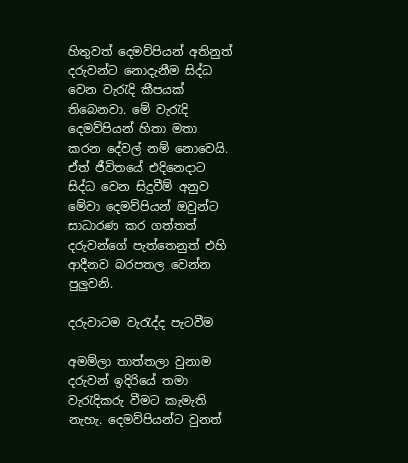හිතුවත් දෙමව්පියන් අතිනුත් දරුවන්ට නොදැනීම සිද්ධ වෙන වැරැදි කීපයක් තිබෙනවා. මේ වැරැදි දෙමව්පියන් හිතා මතා කරන දේවල් නම් නොවෙයි. ඒත් ජීවිතයේ එදිනෙදාට සිද්ධ වෙන සිදුවීම් අනුව මේවා දෙමව්පියන් ඔවුන්ට සාධාරණ කර ගත්තත් දරුවන්ගේ පැත්තෙනුත් එහි ආදීනව බරපතල වෙන්න පුලුවනි.

දරුවාටම වැරැද්ද පැටවීම

අමම්ලා තාත්තලා වුනාම දරුවන් ඉදිරියේ තමා වැරැදිකරු වීමට කැමැති නැහැ. දෙමව්පියන්ට වුනත්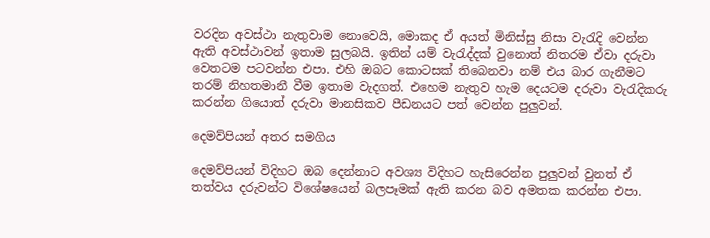වරදින අවස්ථා නැතුවාම නොවෙයි, මොකද ඒ අයත් මිනිස්සු නිසා වැරැදි වෙන්න ඇති අවස්ථාවන් ඉතාම සුලබයි. ඉතින් යම් වැරැද්දක් වුනොත් නිතරම ඒවා දරුවා වෙතටම පටවන්න එපා. එහි ඔබට කොටසක් තිබෙනවා නම් එය බාර ගැනීමට තරම් නිහතමානී වීම ඉතාම වැදගත්. එහෙම නැතුව හැම දෙයටම දරුවා වැරැදිකරු කරන්න ගියොත් දරුවා මානසිකව පීඩනයට පත් වෙන්න පුලුවන්.

දෙමව්පියන් අතර සමගිය

දෙමව්පියන් විදිහට ඔබ දෙන්නාට අවශ්‍ය විදිහට හැසිරෙන්න පුලුවන් වුනත් ඒ තත්වය දරුවන්ට විශේෂයෙන් බලපෑමක් ඇති කරන බව අමතක කරන්න එපා.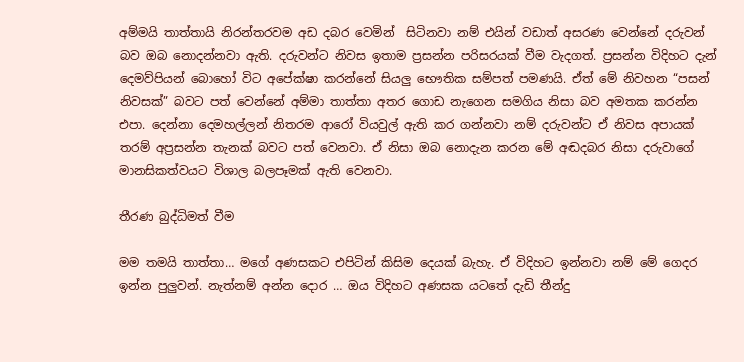අම්මයි තාත්තායි නිරන්තරවම අඩ දබර වෙමින්  සිටිනවා නම් එයින් වඩාත් අසරණ වෙන්නේ දරුවන් බව ඔබ නොදන්නවා ඇති. දරුවන්ට නිවස ඉතාම ප්‍රසන්න පරිසරයක් වීම වැදගත්. ප්‍රසන්න විදිහට දැන් දෙමව්පියන් බොහෝ විට අපේක්ෂා කරන්නේ සියලු භෞතික සම්පත් පමණයි. ඒත් මේ නිවහන “පසන් නිවසක්” බවට පත් වෙන්නේ අම්මා තාත්තා අතර ගොඩ නැගෙන සමගිය නිසා බව අමතක කරන්න එපා. දෙන්නා දෙමහල්ලන් නිතරම ආරෝ වියවුල් ඇති කර ගන්නවා නම් දරුවන්ට ඒ නිවස අපායක් තරම් අප්‍රසන්න තැනක් බවට පත් වෙනවා. ඒ නිසා ඔබ නොදැන කරන මේ අඬදබර නිසා දරුවාගේ මානසිකත්වයට විශාල බලපෑමක් ඇති වෙනවා.

තීරණ බුද්ධිමත් වීම

මම තමයි තාත්තා… මගේ අණසකට එපිටින් කිසිම දෙයක් බැහැ. ඒ විදිහට ඉන්නවා නම් මේ ගෙදර ඉන්න පුලුවන්. නැත්නම් අන්න දොර … ඔය විදිහට අණසක යටතේ දැඩි තීන්දු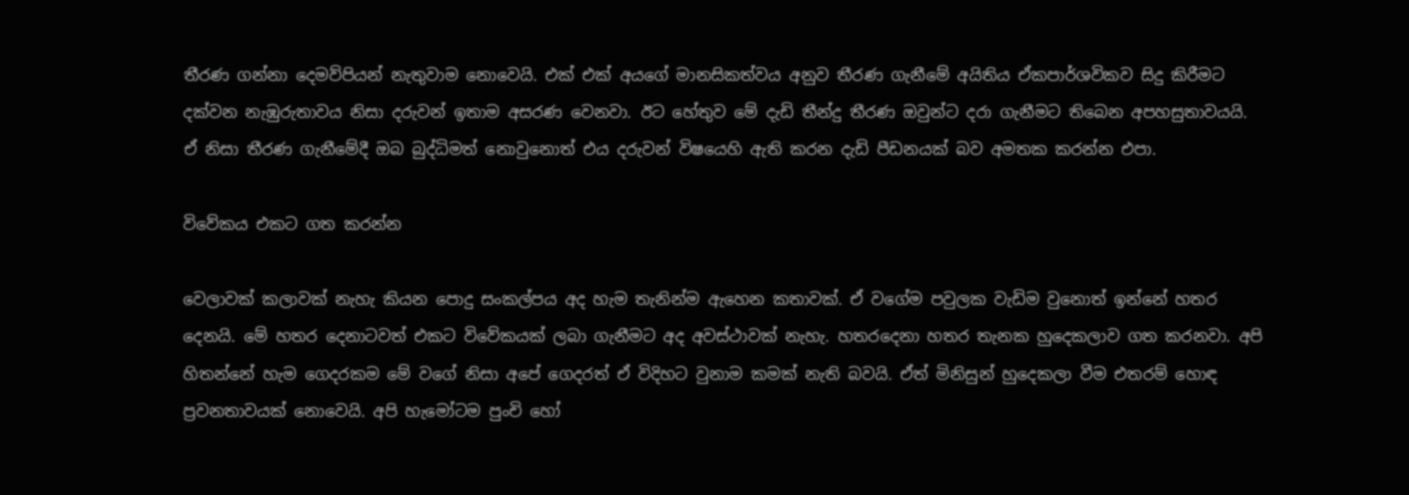තීරණ ගන්නා දෙමව්පියන් නැතුවාම නොවෙයි. එක් එක් අයගේ මානසිකත්වය අනුව තීරණ ගැනීමේ අයිතිය ඒකපාර්ශවිකව සිදු කිරීමට දක්වන නැඹුරුතාවය නිසා දරුවන් ඉතාම අසරණ වෙනවා. ඊට හේතුව මේ දැඩි තීන්දු තීරණ ඔවුන්ට දරා ගැනීමට තිබෙන අපහසුතාවයයි. ඒ නිසා තීරණ ගැනීමේදී ඔබ බුද්ධිමත් නොවුනොත් එය දරුවන් විෂයෙහි ඇති කරන දැඩි පීඩනයක් බව අමතක කරන්න එපා.

විවේකය එකට ගත කරන්න

වෙලාවක් කලාවක් නැහැ කියන පොදු සංකල්පය අද හැම තැනින්ම ඇහෙන කතාවක්. ඒ වගේම පවුලක වැඩිම වුනොත් ඉන්නේ හතර දෙනයි. මේ හතර දෙනාටවත් එකට විවේකයක් ලබා ගැනීමට අද අවස්ථාවක් නැහැ. හතරදෙනා හතර තැනක හුදෙකලාව ගත කරනවා. අපි හිතන්නේ හැම ගෙදරකම මේ වගේ නිසා අපේ ගෙදරත් ඒ විදිහට වුනාම කමක් නැති බවයි. ඒත් මිනිසුන් හුදෙකලා වීම එතරම් හොඳ ප්‍රවනතාවයක් නොවෙයි. අපි හැමෝටම පුංචි හෝ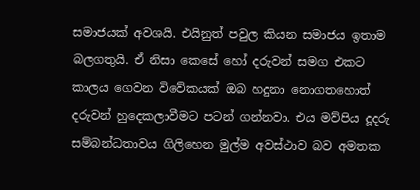සමාජයක් අවශයි. එයිනුත් පවුල කියන සමාජය ඉතාම බලගතුයි. ඒ නිසා කෙසේ හෝ දරුවන් සමග එකට කාලය ගෙවන විවේකයක් ඔබ හදුනා නොගතහොත් දරුවන් හුදෙකලාවීමට පටන් ගන්නවා. එය මව්පිය දූදරු සම්බන්ධතාවය ගිලිහෙන මුල්ම අවස්ථාව බව අමතක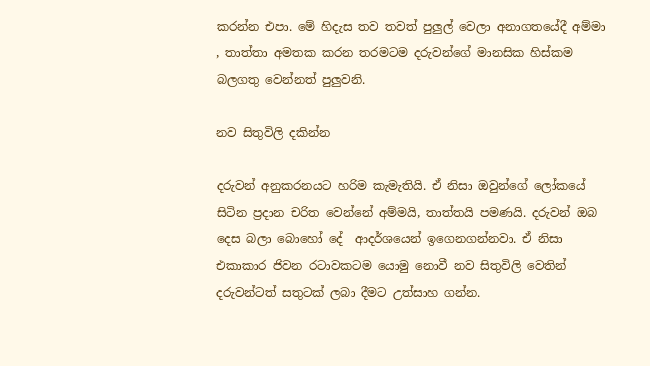කරන්න එපා. මේ හිදැස තව තවත් පුලුල් වෙලා අනාගත‍යේදී අම්මා , තාත්තා අමතක කරන තරමටම දරුවන්ගේ මානසික හිස්කම බලගතු වෙන්නත් පුලුවනි.

නව සිතුවිලි දකින්න

දරුවන් අනුකරනයට හරිම කැමැතියි. ඒ නිසා ඔවුන්ගේ ලෝකයේ සිටින ප්‍රදාන චරිත වෙන්නේ අම්මයි, තාත්තයි පමණයි. දරුවන් ඔබ දෙස බලා බොහෝ දේ  ආදර්ශයෙන් ඉගෙනගන්නවා. ඒ නිසා එකාකාර ජිවන රටාවකටම යොමු නොවී නව සිතුවිලි වෙතින් දරුවන්ටත් සතුටක් ලබා දීමට උත්සාහ ගන්න.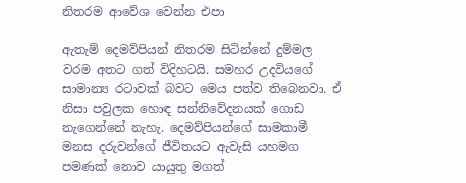නිතරම ආවේශ වෙන්න එපා

ඇතැම් දෙමව්පියන් නිතරම සිටින්නේ දුම්මල වරම අතට ගත් විදිහටයි. සමහර උදවියගේ සාමාන්‍ය රටාවක් බවට මෙය පත්ව තිබෙනවා. ඒ නිසා පවුලක හොඳ සන්නිවේදනයක් ගොඩ නැගෙන්නේ නැහැ. දෙමව්පියන්ගේ සාමකාමී මනස දරුවන්ගේ ජීවිතයට ඇවැසි යහමග පමණක් නොව යායුතු මගත්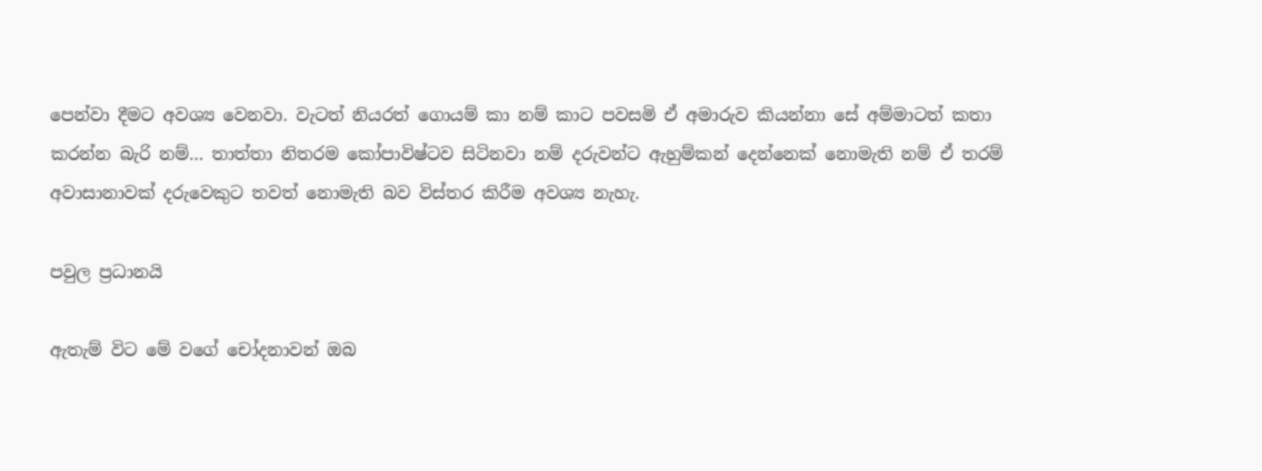පෙන්වා දීමට අවශ්‍ය වෙනවා. වැටත් නියරත් ගොයම් කා නම් කාට පවසමි ඒ අමාරුව කියන්නා සේ අම්මාටත් කතා කරන්න බැරි නම්… තාත්තා නිතරම කෝපාවිෂ්ටව සිටිනවා නම් දරුවන්ට ඇහුම්කන් දෙන්නෙක් නොමැති නම් ඒ තරම් අවාසානාවක් දරුවෙකුට තවත් නොමැති බව විස්තර කිරීම අවශ්‍ය නැහැ.

පවුල ප්‍රධානයි

ඇතැම් විට මේ වගේ චෝදනාවන් ඔබ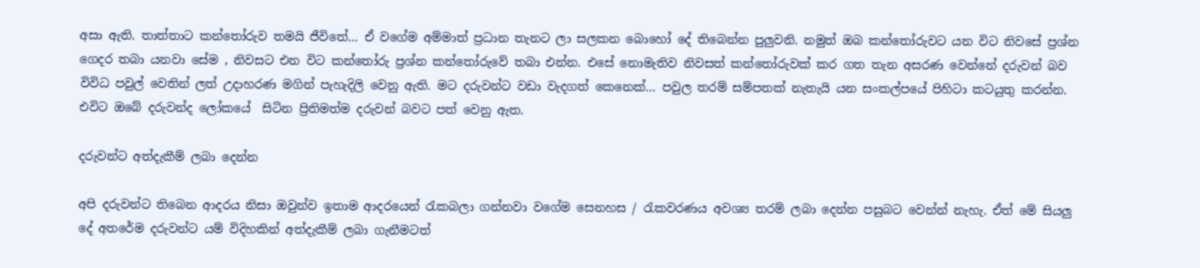අසා ඇති. තාත්තාට කන්තෝරුව තමයි ජීවිතේ… ඒ වගේම අම්මාත් ප්‍රධාන ‍තැනට ලා සලකන බොහෝ දේ තිබෙන්න පුලුවනි. නමුත් ඔබ කන්තෝරුවට යන විට නිවසේ ප්‍රශ්න ගෙදර තබා යනවා සේම , නිවසට එන විට කන්තෝරු ප්‍රශ්න කන්තෝරුවේ තබා එන්න. එසේ නොමැතිව නිවසත් කන්තෝරුවක් කර ගත තැන අසරණ වෙන්නේ දරුවන් බව විවිධ පවුල් වෙතින් ලත් උදාහරණ මගින් පැහැදිලි වෙනු ඇති. මට දරුවන්ට වඩා වැදගත් කෙනෙක්… පවුල තරම් සම්පතක් නැතැයි යන සංකල්පයේ පිහිටා කටයුතු කරන්න. එවිට ඔබේ දරුවන්ද ලෝකයේ  සිටින ප්‍රිතිමත්ම දරුවන් බවට පත් වෙනු ඇත.

දරුවන්ට අත්දැකීම් ලබා දෙන්න

අපි දරුවන්ට තිබෙන ආදරය නිසා ඔවුන්ව ඉතාම ආදරයෙන් රැකබලා ගන්නවා වගේම සෙනහස / රැකවරණය අවශ්‍ය තරම් ලබා දෙන්න පසුබට වෙන්න් නැහැ. ඒත් මේ සියලු දේ අතරේම දරුවන්ට යම් විදිහකින් අත්දැකීම් ලබා ගැනීමටත්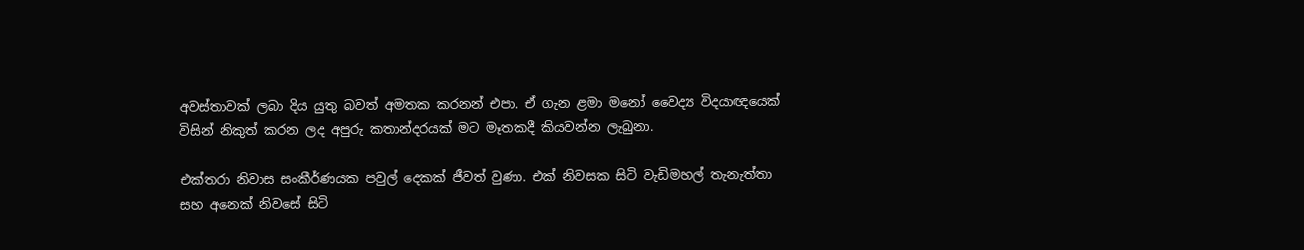අවස්තාවක් ලබා දිය යුතු බවත් අමතක කරනන් එපා. ඒ ගැන ළමා මනෝ වෛද්‍ය විදයාඥයෙක් විසින් නිකුත් කරන ලද අපුරු කතාන්දරයක් මට මෑතකදී කියවන්න ලැබුනා.

එක්තරා නිවාස සංකීර්ණයක පවුල් දෙකක් ජීවත් වුණා. එක් නිවසක සිටි වැඩිමහල් තැනැත්තා සහ අනෙක් නිවසේ සිටි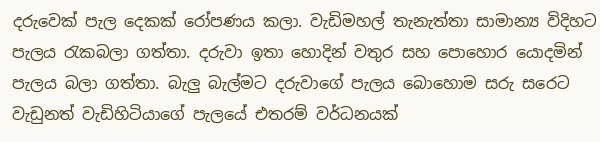දරුවෙක් පැල දෙකක් රෝපණය කලා. වැඩිමහල් තැනැත්තා සාමාන්‍ය විදිහට පැලය රැකබලා ගත්තා. දරුවා ඉතා හොදින් වතුර සහ පොහොර යොදමින් පැලය බලා ගත්තා. බැලු බැල්මට දරුවාගේ පැලය බොහොම සරු සරෙට වැඩුනත් වැඩිහිටියාගේ පැලයේ එතරම් වර්ධනයක්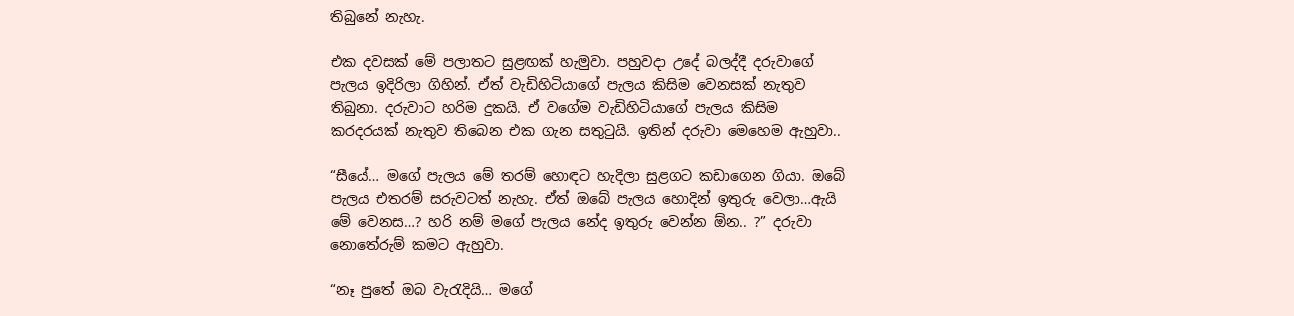තිබුනේ නැහැ.

එක දවසක් මේ පලාතට සුළඟක් හැමුවා. පහුවදා උදේ බලද්දී දරුවාගේ පැලය ඉදිරිලා ගිහින්. ඒත් වැඩිහිටියාගේ පැලය කිසිම වෙනසක් නැතුව තිබුනා. දරුවාට හරිම දුකයි. ඒ වගේම වැඩිහිටියාගේ පැලය කිසිම කරදරයක් නැතුව තිබෙන එක ගැන සතුටුයි. ඉතින් දරුවා මෙහෙම ඇහුවා..

“සීයේ… මගේ පැලය මේ තරම් හොඳට හැදිලා සුළගට කඩාගෙන ගියා. ඔබේ පැලය එතරම් සරුවටත් නැහැ. ඒත් ඔබේ පැලය හොදින් ඉතුරු වෙලා…ඇයි මේ වෙනස…? හරි නම් මගේ පැලය නේද ඉතුරු වෙන්න ඕන.. ?” දරුවා නොතේරුම් කමට ඇහුවා.

“නෑ පුතේ ඔබ වැරැදියි… මගේ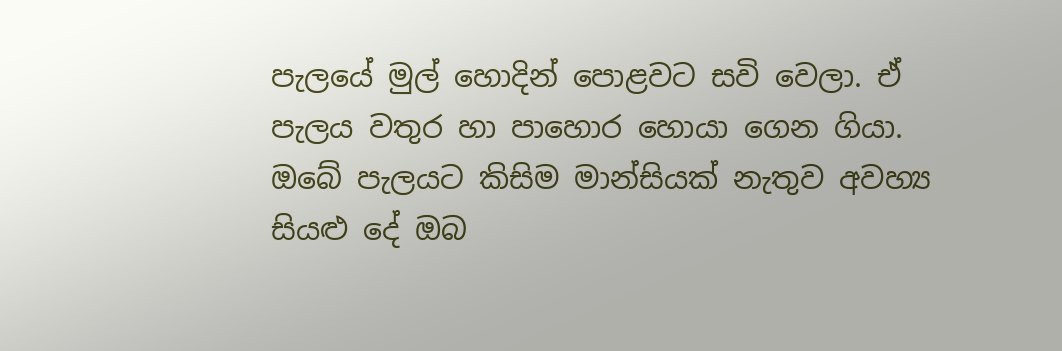පැලයේ මුල් හොදින් පොළවට සවි වෙලා. ඒ පැලය වතුර හා පාහොර හොයා ගෙන ගියා. ඔබේ පැලයට කිසිම මාන්සියක් නැතුව අවහ්‍ය සියළු දේ ඔබ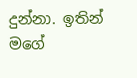දුන්නා. ඉතින් මගේ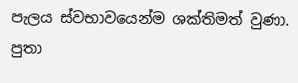පැලය ‍ස්වභාවයෙන්ම ශක්තිමත් වුණා. පුතා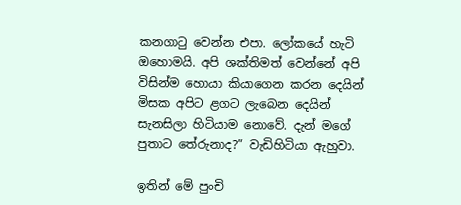කනගාටු වෙන්න එපා. ලෝකයේ හැටි ඔහොමයි. අපි ශක්තිමත් වෙන්නේ අපි විසින්ම හොයා කියාගෙන කරන දෙයින් මිසක අපිට ළගට ලැබෙන දෙයින් සැනසිලා හිටියාම නොවේ. දැන් මගේ  පුතාට තේරුනාද?” වැඩිහිටියා ඇහුවා.

ඉතින් මේ පුංචි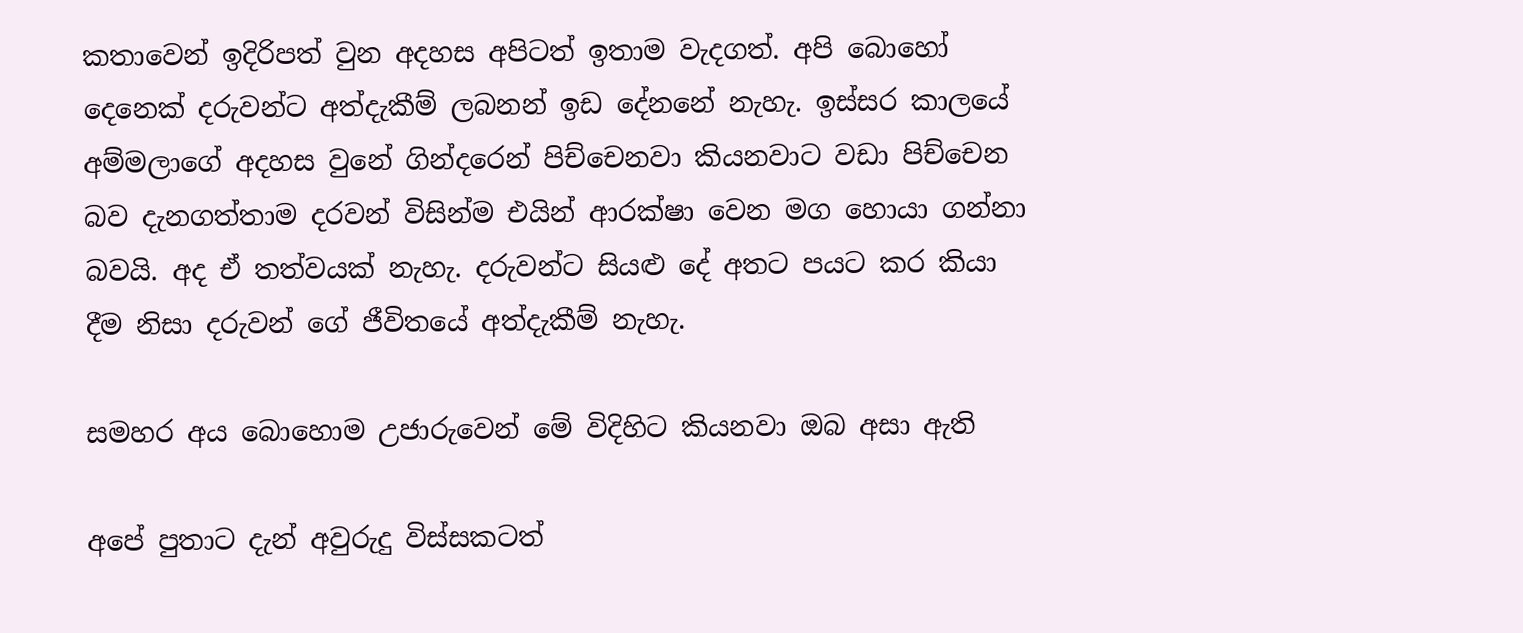කතාවෙන් ඉදිරිපත් වුන අදහස අපිටත් ඉතාම වැදගත්. අපි බොහෝ දෙනෙක් දරුවන්ට අත්දැකීම් ලබනන් ඉඩ දේනනේ නැහැ. ඉස්සර කාලයේ අම්මලාගේ අදහස වුනේ ගින්දරෙන් පිච්චෙනවා කියනවාට වඩා පිච්චෙන බව දැනගත්තාම දරවන් විසින්ම එයින් ආරක්ෂා වෙන මග හොයා ගන්නා බවයි. අද ඒ තත්වයක් නැහැ. දරුවන්ට සියළු දේ අතට පයට කර කියා දීම නිසා දරුවන් ගේ ජීවිතයේ අත්දැකීම් නැහැ.

සමහර අය බොහොම උජාරුවෙන් මේ විදිහිට කියනවා ඔබ අසා ඇති

අපේ පුතාට දැන් අවුරුදු විස්සකටත්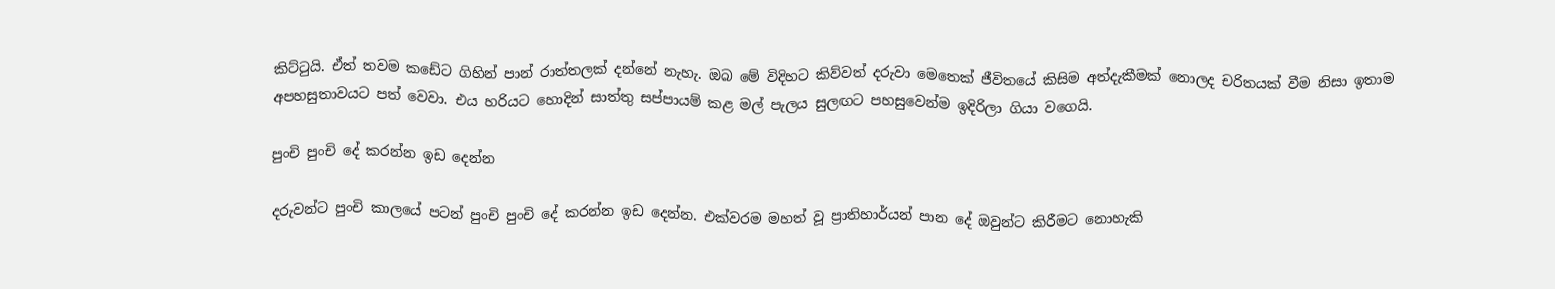කිට්ටුයි. ඒත් තවම කඩේට ගිහින් පාන් රාත්තලක් දන්නේ නැහැ. ඔබ මේ විදිහට කිව්වත් දරුවා‍ මෙතෙක් ජීවිතයේ කිසිම අත්දැකීමක් නොලද චරිතයක් වීම නිසා ඉතාම අපහසුතාවයට පත් වෙවා. එය හරියට හොදින් සාත්තු සප්පායම් කළ මල් පැලය සුලඟට පහසුවෙන්ම ඉදිරිලා ගියා වගෙයි.

පුංචි පුංචි දේ කරන්න ඉඩ දෙන්න

දරුවන්ට පුංචි කාලයේ පටන් පුංචි පුංචි දේ කරන්න ඉඩ දෙන්න. එක්වරම මහත් වූ ප්‍රාතිහාර්යන් පාන දේ ඔවුන්ට කිරීමට නොහැකි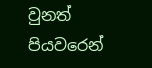වුනත් පියවරෙන්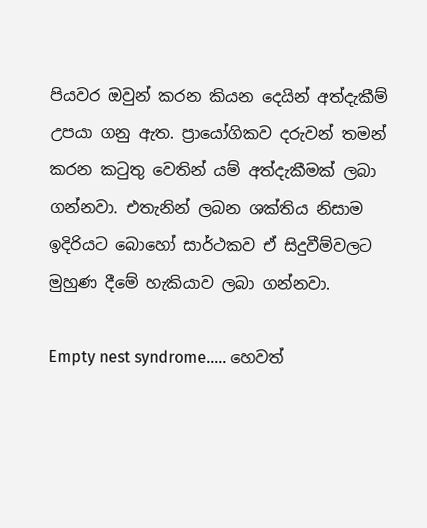පියවර ඔවුන් කරන කියන දෙයින් අත්දැකීම් උපයා ගනු ඇත. ප්‍රායෝගිකව දරුවන් තමන් කරන කටුතු වෙතින් යම් අත්දැකීමක් ලබා ගන්නවා. එතැනින් ලබන ශක්තිය නිසාම ඉදිරියට බොහෝ සාර්ථකව ඒ සිදුවීම්වලට මුහුණ දීමේ හැකියාව ලබා ගන්නවා.

Empty nest syndrome….. හෙවත්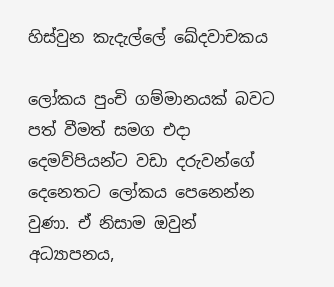හිස්වුන කැදැල්ලේ ඛේදවාචකය

ලෝකය පුංචි ගම්මානයක් බවට පත් වීමත් සමග එදා දෙමව්පියන්ට වඩා දරුවන්ගේ දෙනෙතට ලෝකය පෙනෙන්න වුණා. ඒ නිසාම ඔවුන් අධ්‍යාපනය,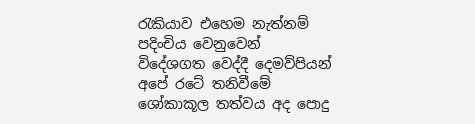රැකියාව එහෙම නැත්නම් පදිංචිය වෙනුවෙන් විදේශගත වෙද්දී දෙමව්පියන් අපේ රටේ තනිවීමේ ශෝකාකූල තත්වය අද පොදු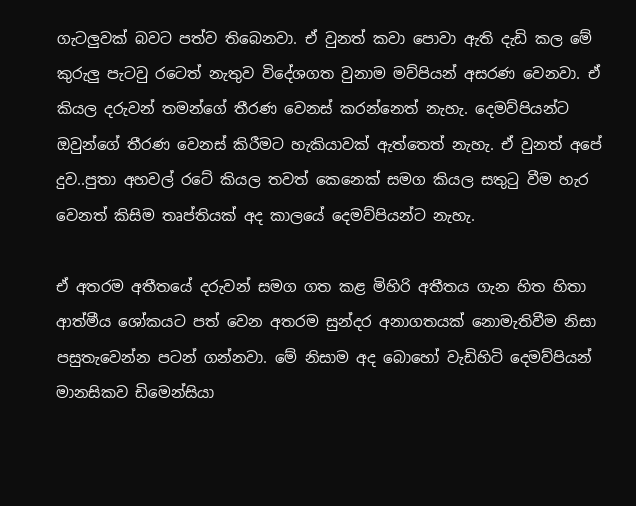ගැටලුවක් බවට පත්ව තිබෙනවා. ඒ වුනත් කවා පොවා ඇති දැඩි කල මේ කුරුලු පැටවු රටෙත් නැතුව විදේශගත වුනාම මව්පියන් අසරණ වෙනවා. ඒ කියල දරුවන් තමන්ගේ තීරණ වෙනස් කරන්නෙත් නැහැ. දෙමව්පියන්ට ඔවුන්ගේ තීරණ වෙනස් කිරීමට හැකියාවක් ඇත්තෙත් නැහැ. ඒ වුනත් අපේ දුව..පුතා අහවල් රටේ කියල තවත් කෙනෙක් සමග කියල සතුටු වීම හැර වෙනත් කිසිම තෘප්තියක් අද කාලයේ දෙමව්පියන්ට නැහැ.

ඒ අතරම අතීතයේ දරුවන් සමග ගත කළ මිහිරි අතීතය ගැන හිත හිතා ආත්මීය ශෝකයට පත් වෙන අතරම සුන්දර අනාගතයක් නොමැතිවීම නිසා පසුතැවෙන්න පටන් ගන්නවා. මේ නිසාම අද බොහෝ වැඩිහිටි දෙමව්පියන් මානසිකව ඩිමෙන්සියා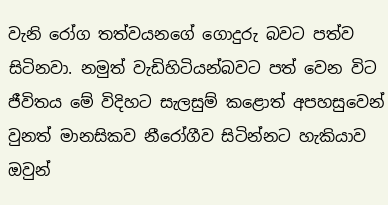වැනි රෝග තත්වයනගේ ගොදුරු බවට පත්ව සිටිනවා. නමුත් වැඩිහිටියන්බවට පත් වෙන විට ජීවිතය මේ විදිහට සැලසුම් කළොත් අපහසුවෙන් වුනත් මානසිකව නීරෝගීව සිටින්නට හැකියාව ඔවුන්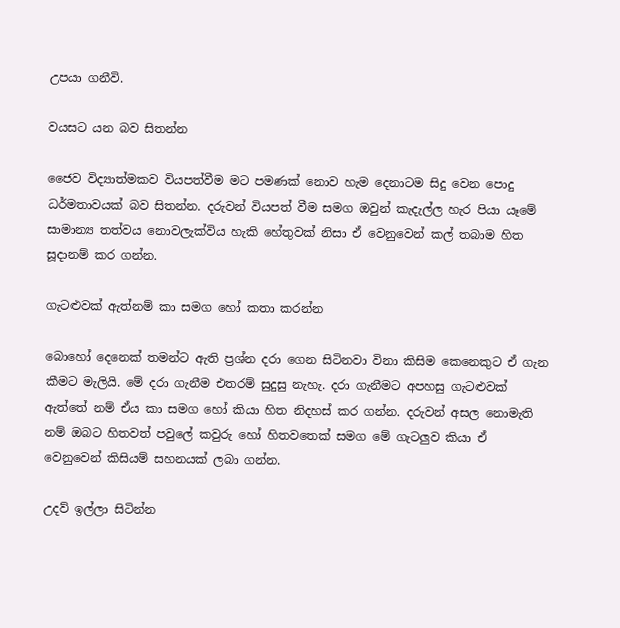උපයා ගනීවි.

වයසට යන බව සිතන්න

ජෛව විද්‍යාත්මකව වියපත්වීම මට පමණක් නොව හැම දෙනාටම සිදු වෙන පොදු ධර්මතාවයක් බව සිතන්න. දරුවන් වියපත් වීම සමග ඔවුන් කැදැල්ල හැර පියා යෑමේ සාමාන්‍ය තත්වය නොවලැක්විය හැකි‍ හේතුවක් නිසා ඒ වෙනුවෙන් කල් තබාම හිත සූදානම් කර ගන්න.

ගැටළුවක් ඇත්නම් කා සමග හෝ කතා කරන්න

බොහෝ දෙනෙක් තමන්ට ඇති ප්‍රශ්න දරා ගෙන සිටිනවා විනා කිසිම කෙනෙකුට ඒ ගැන කීමට මැලියි. මේ දරා ගැනීම එතරම් සුදුසු නැහැ. දරා ගැනීමට අපහසු ගැටළුවක් ඇත්තේ නම් ඒය කා සමග හෝ කියා හිත නිදහස් කර ගන්න. දරුවන් අසල නොමැති නම් ඔබට හිතවත් පවුලේ කවුරු හෝ හිතවතෙක් සමග මේ ගැටලුව කියා ඒ වෙනුවෙන් කිසියම් සහනයක් ලබා ගන්න.

උදව් ඉල්ලා සිටින්න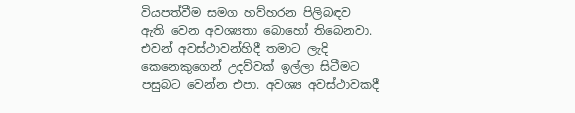වියපත්වීම සමග හව්හරන පිලිබඳව ඇති වෙන අවශ්‍යතා බොහෝ තිබෙනවා. එවන් අවස්ථාවන්හිදී තමාට ලැදි කෙනෙකුගෙන් උදව්වක් ඉල්ලා සිටීමට පසුබට වෙන්න එපා. අවශ්‍ය අවස්ථාවකදී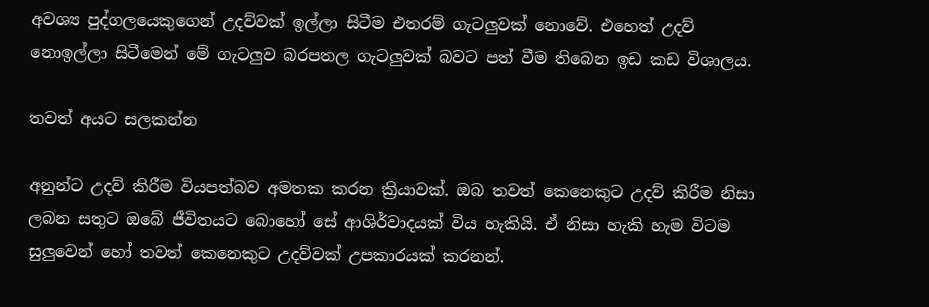අවශ්‍ය පුද්ගලයෙකුගෙන් උදව්වක් ඉල්ලා සිටීම එතරම් ගැටලුවක් නොවේ. එහෙත් උදව් නොඉල්ලා සිටීමෙන් මේ ගැටලුව බරපතල ගැටලුවක් බවට පත් වීම තිබෙන ඉඩ කඩ විශාලය.

තවත් අයට සලකන්න

අනුන්ට උදව් කිරීම වියපත්බව අමතක කරන ක්‍රියාවක්. ඔබ තවත් කෙනෙකුට උදව් කිරීම නිසා ලබන සතුට ඔබේ ජීවිතයට බොහෝ සේ ආශිර්වාදයක් විය හැකියි. ඒ නිසා හැකි හැම විටම සුලුවෙන් හෝ තවත් කෙනෙකුට උදව්වක් උපකාරයක් කරනන්.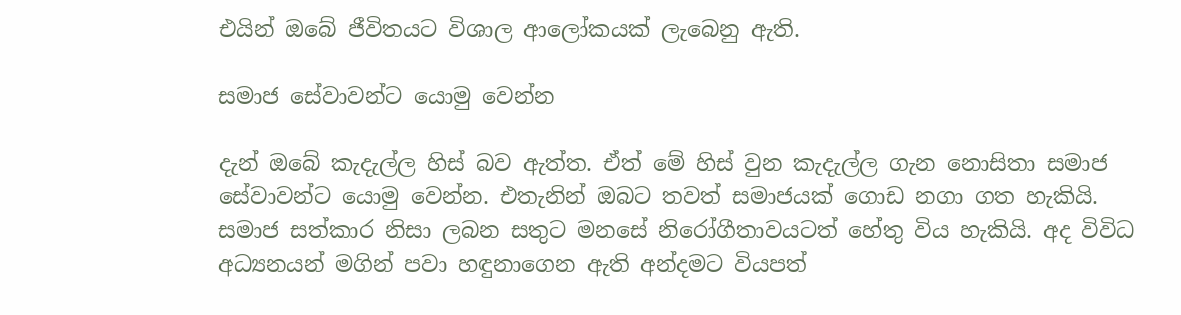එයින් ඔබේ ජීවිතයට විශාල ආලෝකයක් ලැබෙනු ඇති.

සමාජ සේවාවන්ට යොමු වෙන්න

දැන් ඔබේ කැදැල්ල හිස් බව ඇත්ත. ඒත් මේ හිස් වුන කැදැල්ල ගැන නොසිතා සමාජ සේවාවන්ට යොමු වෙන්න. එතැනින් ඔබට තවත් සමාජයක් ගොඩ නගා ගත හැකියි. සමාජ සත්කාර නිසා ලබන සතුට මනසේ නිරෝගීතාවයටත් හේතු විය හැකියි. අද විවිධ අධ්‍යනයන් මගින් පවා හඳුනාගෙන ඇති අන්දමට වියපත්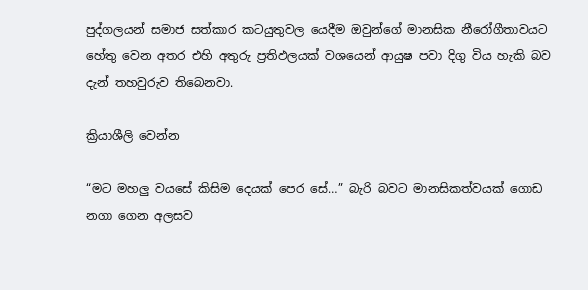පුද්ගලයන් සමාජ සත්කාර කටයුතුවල යෙදීම ඔවුන්ගේ මානසික නීරෝගීතාවයට හේතු වෙන අතර එහි අතුරු ප්‍රතිඵලයක් වශයෙන් ආයුෂ පවා දිගු විය හැකි බව දැන් තහවුරුව තිබෙනවා.

ක්‍රියාශීලි වෙන්න

“මට මහලු වයසේ කිසිම දෙයක් පෙර සේ…” බැරි බවට මානසිකත්වයක් ගොඩ නගා ගෙන අලසව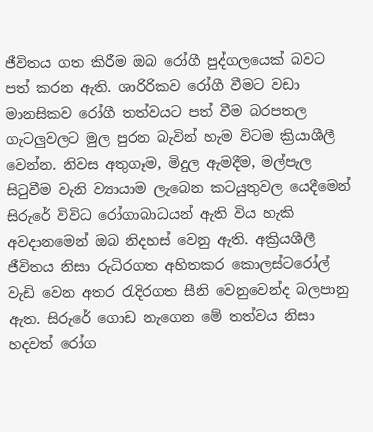ජීවිතය ගත කිරීම ඔබ රෝගී පුද්ගලයෙක් බවට පත් කරන ඇති. ශාරිරිකව රෝගී වීමට වඩා මානසිකව රෝගී තත්වයට පත් වීම බරපතල ගැටලුවලට මුල පුරන බැවින් හැම විටම ක්‍රියාශීලී වෙන්න. නිවස අතුගෑම, මිදුල ඇමදීම, මල්පැල සිටුවීම වැනි ව්‍යායාම ලැබෙන කටයුතුවල යෙදීමෙන් සිරුරේ විවිධ රෝගාබාධයන් ඇති විය හැකි අවදානමෙන් ඔබ නිදහස් වෙනු ඇති. අක්‍රියශීලී ජීවිතය නිසා රුධිරගත අහිතකර කොලස්ටරෝල් වැඩි වෙන අතර රැදිරගත සීනි වෙනුවෙන්ද බලපානු ඇත. සිරුරේ ගොඩ නැගෙන මේ තත්වය නිසා හදවත් රෝග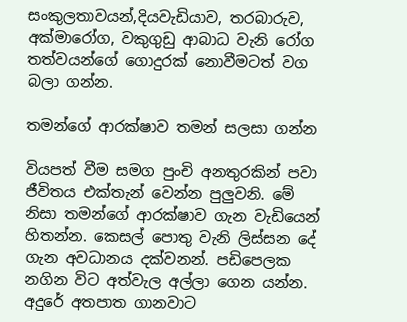සංකුලතාවයන්,දියවැඩියාව, තරබාරුව, අක්මාරෝග, වකුගුඩු ආබාධ වැනි රෝග තත්වයන්ගේ ගොදුරක් නොවීමටත් වග බලා ගන්න.

තමන්ගේ ආරක්ෂාව තමන් සලසා ගන්න

වියපත් වීම සමග පුංචි අනතුරකින් පවා ජීවිතය එක්තැන් වෙන්න පුලුවනි. මේ නිසා තමන්ගේ ආරක්ෂාව ගැන වැඩියෙන් හිතන්න. කෙසල් පොතු වැනි ලිස්සන දේ ගැන අවධානය දක්වනන්. පඩිපෙලක නගින විට අත්වැල අල්ලා ගෙන යන්න. අදුරේ අතපාත ගානවාට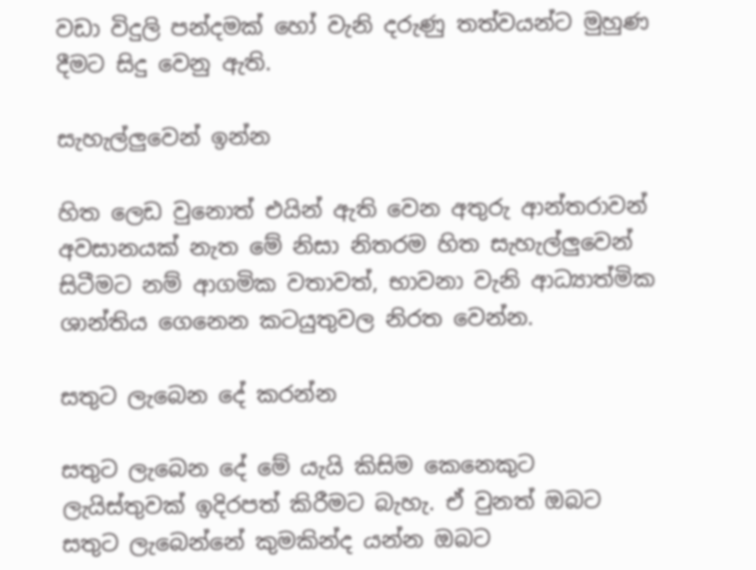වඩා විදුලි පන්දමක් හෝ වැනි දරුණු තත්වයන්ට මුහුණ දීමට සිදු වෙනු ඇති.

සැහැල්ලුවෙන් ඉන්න

හිත ලෙඩ වුනොත් එයින් ඇති වෙන අතුරු ආන්තරාවන් අවසානයක් නැත මේ නිසා නිතරම හිත සැහැල්ලුවෙන් සිටීමට නම් ආගමික වතාවත්, භාවනා වැනි ආධ්‍යාත්මික ශාන්තිය ගෙනෙන කටයුතුවල නිරත වෙන්න.

සතුට ලැබෙන දේ කරන්න

සතුට ලැබෙන දේ මේ යැයි කිසිම කෙනෙකුට ලැයිස්තුවක් ඉදිරපත් කිරීමට බැහැ. ඒ වුනත් ඔබට සතුට ලැබෙන්නේ කුමකින්ද යන්න ඔබට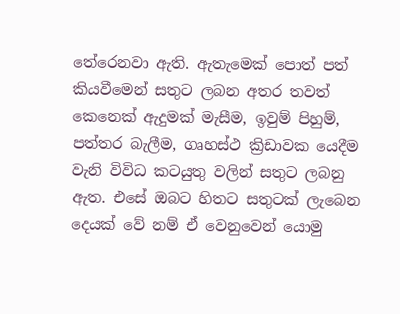තේරෙනවා ඇති. ඇතැමෙක් පොත් පත් කියවීමෙන් සතුට ලබන අතර තවත් කෙනෙක් ඇදුමක් මැසීම, ඉවුම් පිහුම්, පත්තර බැලීම, ගෘහස්ථ ක්‍රිඩාවක යෙදීම වැනි විවිධ කටයුතු වලින් සතුට ලබනු ඇත. එසේ ඔබට හිතට සතුටක් ලැබෙන දෙයක් වේ නම් ඒ වෙනුවෙන් යොමු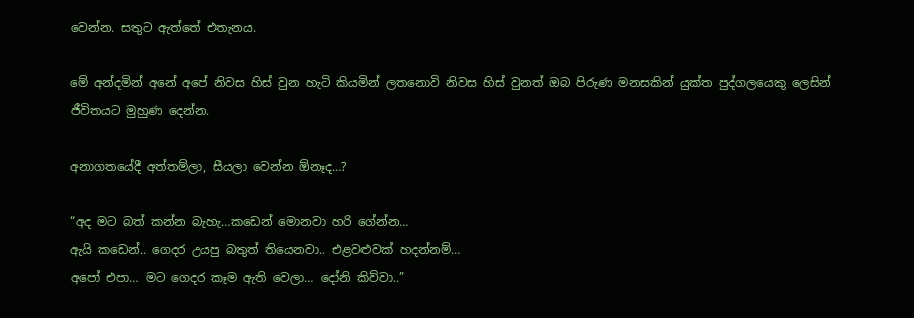වෙන්න. සතුට ඇත්තේ එතැනය.

මේ අන්දමින් අනේ අපේ නිවස හිස් වුන හැටි කියමින් ලතනොවි නිවස හිස් වුනත් ඔබ පිරුණ මනසකින් යුක්ත පුද්ගලයෙකු ලෙසින් ජීවිතයට මුහුණ දෙන්න.

අනාගතයේදී අත්තම්ලා, සීයලා වෙන්න ඕනෑද…?

“අද මට බත් කන්න බැහැ…කඩෙන් මොනවා හරි ගේන්න…
ඇයි කඩෙන්.. ගෙදර උයපු බතුත් තියෙනවා.. එළවළුවක් හදන්නම්…
අපෝ එපා… මට ගෙදර කෑම ඇති වෙලා… දෝනි කිව්වා..”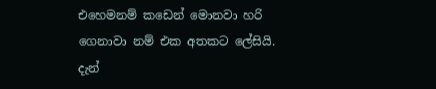එහෙමනම් කඩෙන් මොනවා හරි ගෙනාවා නම් එක අතකට ලේසියි. දැන්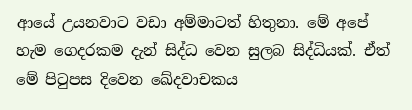ආයේ උයනවාට වඩා අම්මාටත් හිතුනා. මේ අපේ හැම ගෙදරකම දැන් සිද්ධ වෙන සුලබ සිද්ධියක්. ඒත් මේ පිටුපස දිවෙන ඛේදවාචකය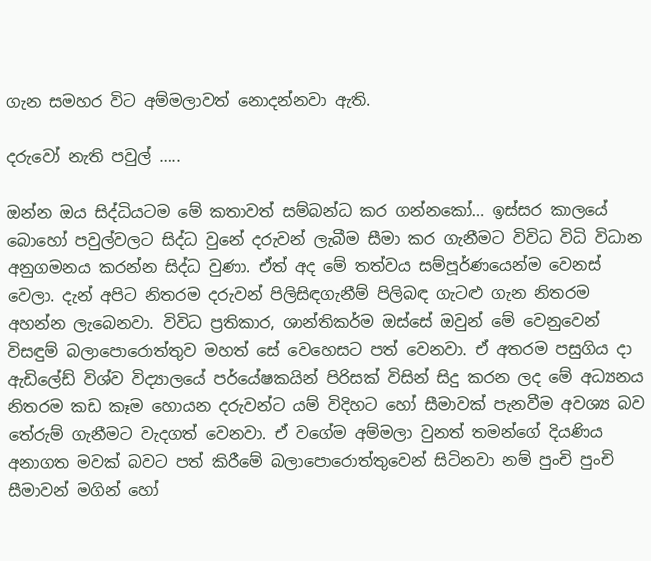ගැන සමහර විට අම්මලාවත් නොදන්නවා ඇති.

දරුවෝ නැති පවුල් …..

ඔන්න ඔය සිද්ධියටම මේ කතාවත් සම්බන්ධ කර ගන්නකෝ… ඉස්සර කාලයේ බොහෝ පවුල්වලට සිද්ධ වුනේ දරුවන් ලැබීම සීමා කර ගැනීමට විවිධ විධි විධාන අනුගමනය කරන්න සිද්ධ වුණා. ඒත් අද මේ තත්වය සම්පූර්ණයෙන්ම වෙනස් වෙලා. දැන් අපිට නිතරම දරුවන් පිලිසිඳගැනීම් පිලිබඳ ගැටළු ගැන නිතරම අහන්න ලැබෙනවා. විවිධ ප්‍රතිකාර, ශාන්තිකර්ම ඔස්සේ ඔවුන් මේ වෙනුවෙන් විසඳුම් බලාපොරොත්තුව මහත් සේ වෙහෙසට පත් වෙනවා. ඒ අතරම පසුගිය දා ඇඩිලේඩ් විශ්ව විද්‍යාලයේ පර්යේෂකයින් පිරිසක් විසින් සිදු කරන ලද මේ අධ්‍යනය නිතරම කඩ කෑම හොයන දරුවන්ට යම් විදිහට හෝ සීමාවක් පැනවීම අවශ්‍ය බව තේරුම් ගැනීමට වැදගත් වෙනවා. ඒ වගේම අම්මලා වුනත් තමන්ගේ දියණිය අනාගත මවක් බවට පත් කිරීමේ බලාපොරොත්තුවෙන් සිටිනවා නම් පුංචි පුංචි සීමාවන් මගින් හෝ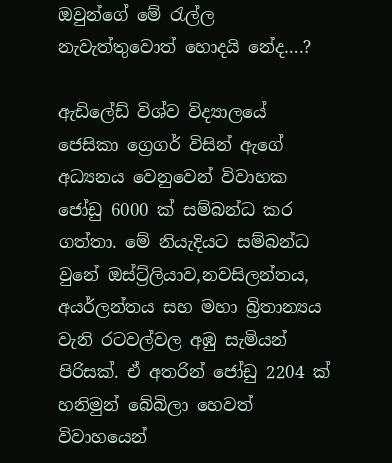ඔවුන්ගේ මේ රැල්ල නැවැත්තුවොත් හොදයි නේද….?

ඇඩිලේඩ් විශ්ව විද්‍යාලයේ ජෙසිකා ග්‍රෙගර් විසින් ඇගේ අධ්‍යනය වෙනුවෙන් විවාහක ජෝඩු 6000 ක් සම්බන්ධ කර ගත්තා. මේ නියැදියට සම්බන්ධ වුනේ ඔස්ට්‍ර්ලියාව,නවසිලන්තය, අයර්ලන්තය සහ මහා බ්‍රිතාන්‍යය වැනි රටවල්වල අඹු සැමියන් පිරිසක්. ඒ අතරින් ජෝඩු 2204 ක් හනිමුන් බේබිලා හෙවත් විවාහයෙන්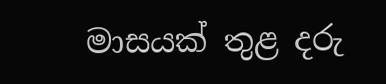මාසයක් තුළ දරු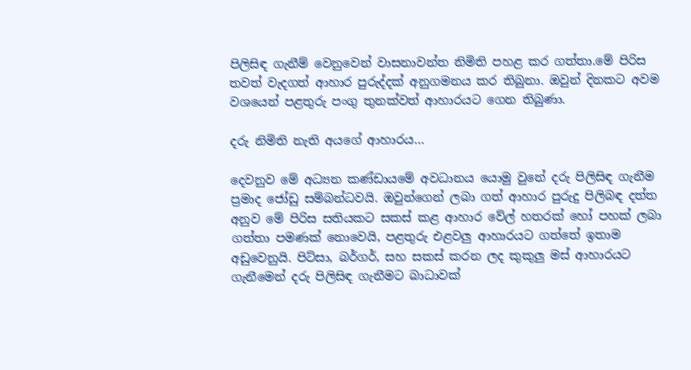පිලිසිඳ ගැනීම් වෙනුවෙන් වාසනාවන්ත නිමිති පහළ කර ගත්තා.මේ පිරිස තවත් වැදගත් ආහාර පුරුද්දක් අනුගමනය කර තිබුනා. ඔවුන් දිනකට අවම වශයෙන් පළතුරු පංගු තුනක්වත් ආහාරයට ගෙන තිබුණා.

දරු නිමිති නැති අයගේ ආහාරය…

දෙවනුව මේ අධ්‍යන කණ්ඩායමේ අවධානය යොමු වුනේ දරු පිලිසිඳ ගැනීම ප්‍රමාද ජෝඩු සම්බන්ධවයි. ඔවුන්ගෙන් ලබා ගත් ආහාර පුරුදු පිලිබඳ දත්ත අනුව මේ පිරිස සතියකට සකස් කළ ආහාර වේල් හතරක් හෝ පහක් ලබා ගත්තා පමණක් නොවෙයි, පළතුරු එළවලු ආහාරයට ගත්තේ ඉතාම අඩුවෙනුයි. පිට්සා, බර්ගර්, සහ සකස් කරන ලද කුකුලු මස් ආහාරයට ගැනීමෙන් දරු පිලිසිඳ ගැනීමට බාධාවක්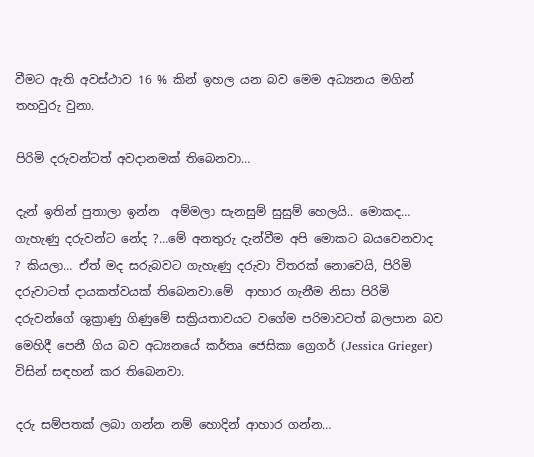වීමට ඇති අවස්ථාව 16 % කින් ඉහල යන බව මෙම අධ්‍යනය මගින් තහවුරු වුනා.

පිරිමි දරුවන්ටත් අවදානමක් තිබෙනවා…

දැන් ඉතින් පුතාලා ඉන්න  අම්මලා සැනසුම් සුසුම් හෙලයි.. මොකද… ගැහැණු දරුවන්ට නේද ?…මේ අනතුරු දැන්වීම අපි මොකට බයවෙනවාද ? කියලා… ඒත් මද සරුබවට ගැහැණු දරුවා විතරක් නොවෙයි, පිරිමි දරුවාටත් දායකත්වයක් තිබෙනවා.මේ  ආහාර ගැනීම නිසා පිරිමි දරුවන්ගේ ශුක්‍රාණු ගිණුමේ සක්‍රියතාවයට වගේම පරිමාවටත් බලපාන බව මෙහිදී පෙනී ගිය බව අධ්‍යනයේ කර්තෘ ජෙසිකා ග්‍රෙගර් (Jessica Grieger) විසින් සඳහන් කර තිබෙනවා.

දරු සම්පතක් ලබා ගන්න නම් හොදින් ආහාර ගන්න…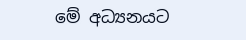මේ අධ්‍යනයට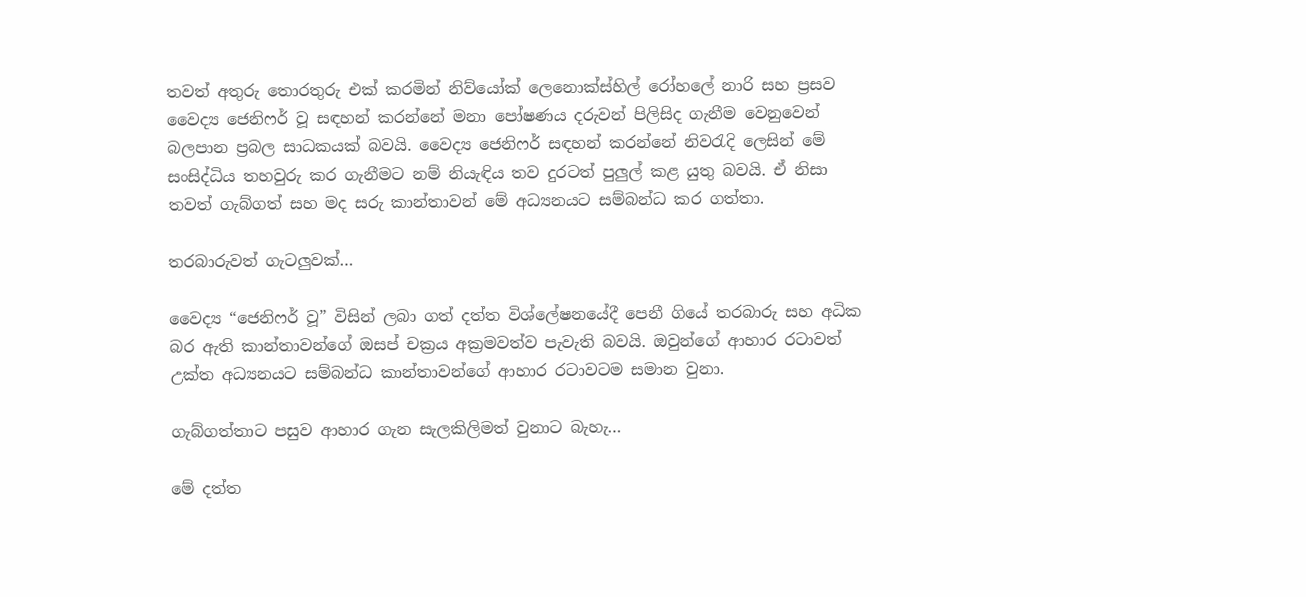තවත් අතුරු තොරතුරු එක් කරමින් නිව්යෝක් ලෙනොක්ස්හිල් රෝහලේ නාරි සහ ප්‍රසව වෛද්‍ය ජෙනිෆර් වූ සඳහන් කරන්නේ මනා පෝෂණය දරුවන් පිලිසිද ගැනීම වෙනුවෙන් බලපාන ප්‍රබල සාධකයක් බවයි. වෛද්‍ය ජෙනිෆර් සඳහන් කරන්නේ නිවරැදි ලෙසින් මේ සංසිද්ධිය තහවුරු කර ගැනීමට නම් නියැඳිය තව දුරටත් පුලුල් කළ යුතු බවයි. ඒ නිසා තවත් ගැබ්ගත් සහ මද සරු කාන්තාවන් මේ අධ්‍යනයට සම්බන්ධ කර ගත්තා.

තරබාරුවත් ගැටලුවක්…

වෛද්‍ය “ජෙනිෆර් වූ” විසින් ලබා ගත් දත්ත විශ්ලේෂනයේදී පෙනී ගියේ තරබාරු සහ අධික බර ඇති කාන්තාවන්ගේ ඔසප් චක්‍රය අක්‍රමවත්ව පැවැති බවයි. ඔවුන්ගේ ආහාර රටාවත් උක්ත අධ්‍යනයට සම්බන්ධ කාන්තාවන්ගේ ආහාර රටාවටම සමාන වුනා.

ගැබ්ගත්තාට පසුව ආහාර ගැන සැලකිලිමත් වුනාට බැහැ…

මේ දත්ත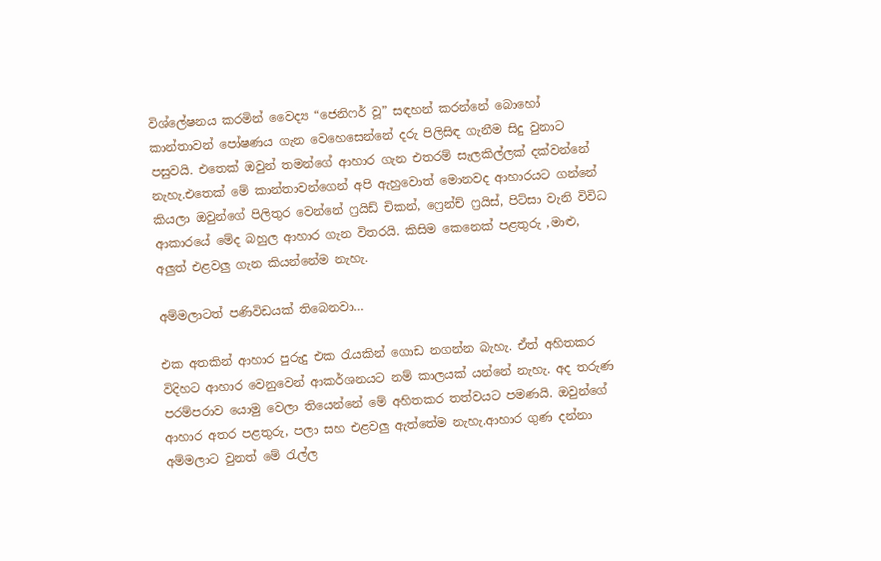විශ්ලේෂනය කරමින් වෛද්‍ය “ජෙනිෆර් වූ” සඳහන් කරන්නේ බොහෝ කාන්තාවන් පෝෂණය ගැන වෙහෙසෙන්නේ දරු පිලිසිඳ ගැනීම සිදු වුනාට පසුවයි. එතෙක් ඔවුන් තමන්ගේ ආහාර ගැන එතරම් සැලකිල්ලක් දක්වන්නේ නැහැ.එතෙක් මේ කාන්තාවන්ගෙන් අපි ඇහුවොත් මොනවද ආහාරයට ගන්නේ කියලා ඔවුන්ගේ පිලිතුර වෙන්නේ ෆ්‍රයිඩ් චිකන්, ෆ්‍රෙන්ච් ෆ්‍රයිස්, පිට්සා වැනි විවිධ ආකාරයේ මේද බහුල ආහාර ගැන විතරයි. කිසිම කෙනෙක් පළතුරු ,මාළු, අලුත් එළවලු ගැන කියන්නේම නැහැ.

අම්මලාටත් පණිවිඩයක් තිබෙනවා…

එක අතකින් ආහාර පුරුදු එක රැයකින් ගොඩ නගන්න බැහැ. ඒත් අහිතකර විදිහට ආහාර වෙනුවෙන් ආකර්ශනයට නම් කාලයක් යන්නේ නැහැ. අද තරුණ පරම්පරාව යොමු වෙලා තියෙන්නේ මේ අහිතකර තත්වයට පමණයි. ඔවුන්ගේ ආහාර ‍අතර පළතුරු, පලා සහ එළවලු ඇත්තේම නැහැ.ආහාර ගුණ දන්නා අම්මලාට වුනත් මේ රැල්ල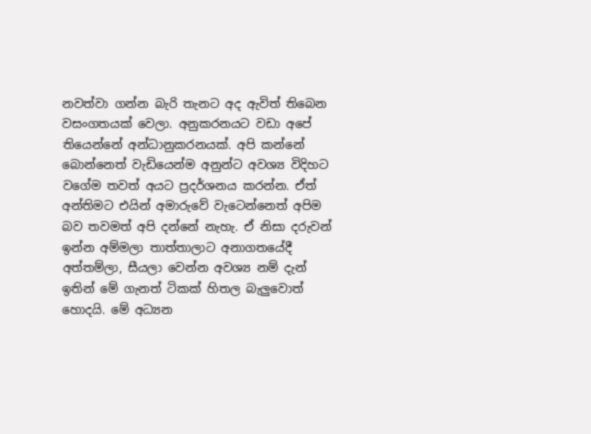නවත්වා ගන්න බැරි තැනට අද ඇවිත් තිබෙන වසංගතයක් වෙලා. අනුකරනයට වඩා අපේ තියෙන්නේ අන්ධානුකරනයක්. අපි කන්නේ බොන්නෙත් වැඩියෙන්ම අනුන්ට අවශ්‍ය විදිහට වගේම තවත් අයට ප්‍රදර්ශනය කරන්න. ඒත් අන්තිමට එයින් අමාරුවේ වැටෙන්නෙත් අපිම බව තවමත් අපි දන්නේ නැහැ. ඒ නිසා දරුවන් ඉන්න අම්මලා තාත්තාලාට අනාගතයේදී අත්තම්ලා, සීයලා වෙන්න අවශ්‍ය නම් දැන් ඉතින් මේ ගැනත් ටිකක් හිතල බැලුවොත් හොදයි. මේ අධ්‍යන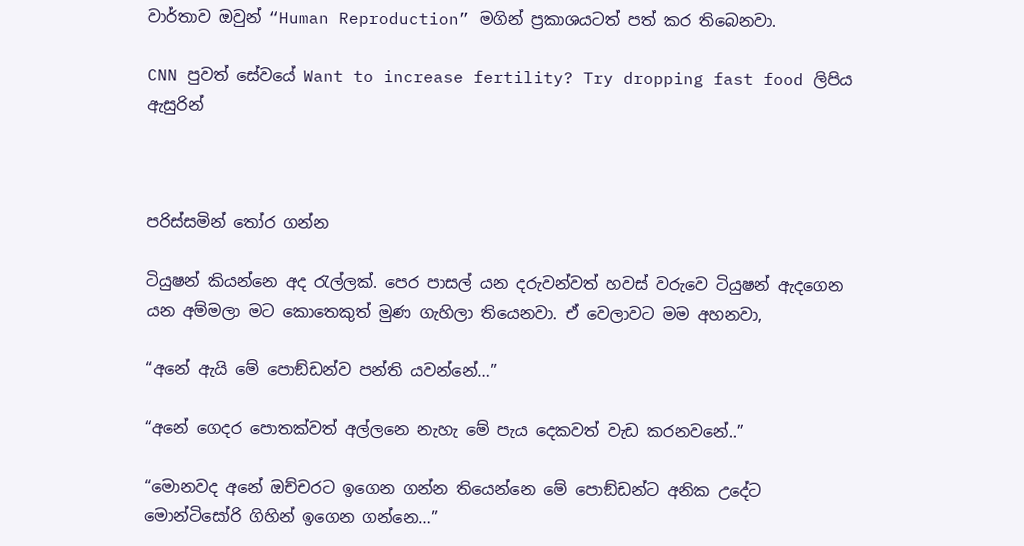වාර්තාව ඔවුන් “Human Reproduction” මගින් ප්‍රකාශයටත් පත් කර තිබෙනවා.

CNN පුවත් සේවයේ Want to increase fertility? Try dropping fast food ලිපිය ඇසුරින්



පරිස්සමින් තෝර ගන්න

ටියුෂන් කියන්නෙ අද රැල්ලක්. පෙර පාසල් යන දරුවන්වත් හවස් වරුවෙ ටියුෂන් ඇදගෙන යන අම්මලා මට කොතෙකුත් මුණ ගැහිලා තියෙනවා. ඒ වෙලාවට මම අහනවා,

“අනේ ඇයි මේ පොඞ්ඩන්ව පන්ති යවන්නේ…”

“අනේ ගෙදර පොතක්වත් අල්ලනෙ නැහැ මේ පැය දෙකවත් වැඩ කරනවනේ..”

“මොනවද අනේ ඔච්චරට ඉගෙන ගන්න තියෙන්නෙ මේ පොඞ්ඩන්ට අනික උදේට මොන්ටිසෝරි ගිහින් ඉගෙන ගන්නෙ…”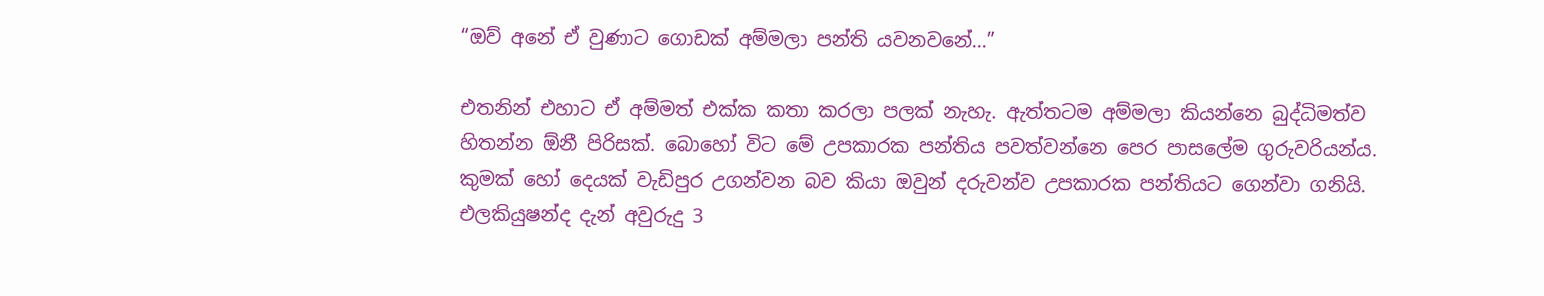“ඔව් අනේ ඒ වුණාට ගොඩක් අම්මලා පන්ති යවනවනේ…”

එතනින් එහාට ඒ අම්මත් එක්ක කතා කරලා පලක් නැහැ. ඇත්තටම අම්මලා කියන්නෙ බුද්ධිමත්ව හිතන්න ඕනී පිරිසක්. බොහෝ විට මේ උපකාරක පන්තිය පවත්වන්නෙ පෙර පාසලේම ගුරුවරියන්ය. කුමක් හෝ දෙයක් වැඩිපුර උගන්වන බව කියා ඔවුන් දරුවන්ව උපකාරක පන්තියට ගෙන්වා ගනියි. එලකියුෂන්ද දැන් අවුරුදු 3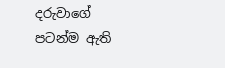දරුවාගේ පටන්ම ඇති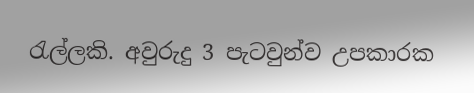රැල්ලකි. අවුරුදු 3 පැටවුන්ව උපකාරක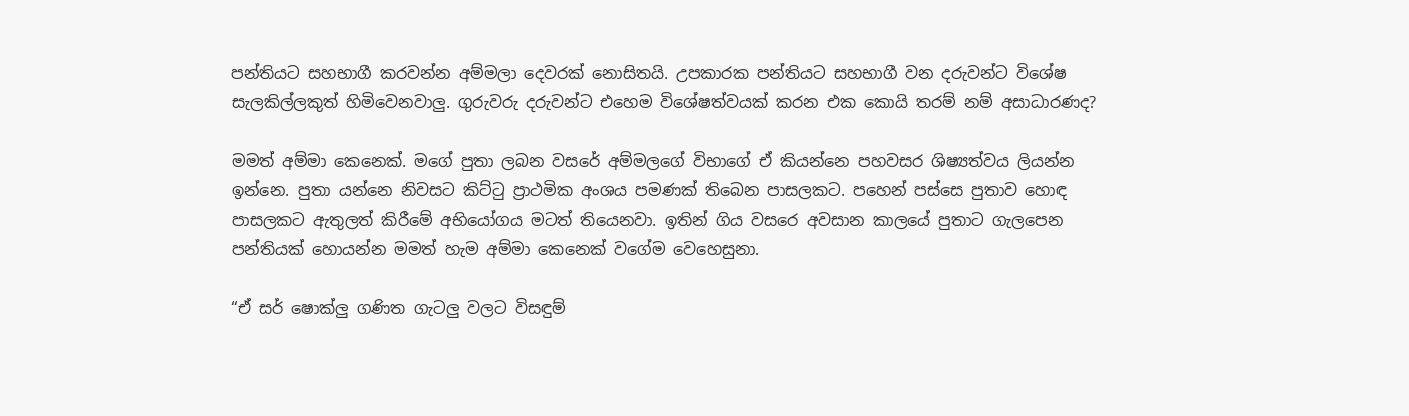පන්තියට සහභාගී කරවන්න අම්මලා දෙවරක් නොසිතයි. උපකාරක පන්තියට සහභාගී වන දරුවන්ට විශේෂ සැලකිල්ලකුත් හිමිවෙනවාලු. ගුරුවරු දරුවන්ට එහෙම විශේෂත්වයක් කරන එක කොයි තරම් නම් අසාධාරණද?

මමත් අම්මා කෙනෙක්. මගේ පුතා ලබන වසරේ අම්මලගේ විභාගේ ඒ කියන්නෙ පහවසර ශිෂ්‍යත්වය ලියන්න ඉන්නෙ. පුතා යන්නෙ නිවසට කිට්ටු ප්‍රාථමික අංශය පමණක් තිබෙන පාසලකට. පහෙන් පස්සෙ පුතාව හොඳ පාසලකට ඇතුලත් කිරීමේ අභියෝගය මටත් තියෙනවා. ඉතින් ගිය වසරෙ අවසාන කාලයේ පුතාට ගැලපෙන පන්තියක් හොයන්න මමත් හැම අම්මා කෙනෙක් වගේම වෙහෙසුනා.

“ඒ සර් ෂොක්ලු ගණිත ගැටලු වලට විසඳුම්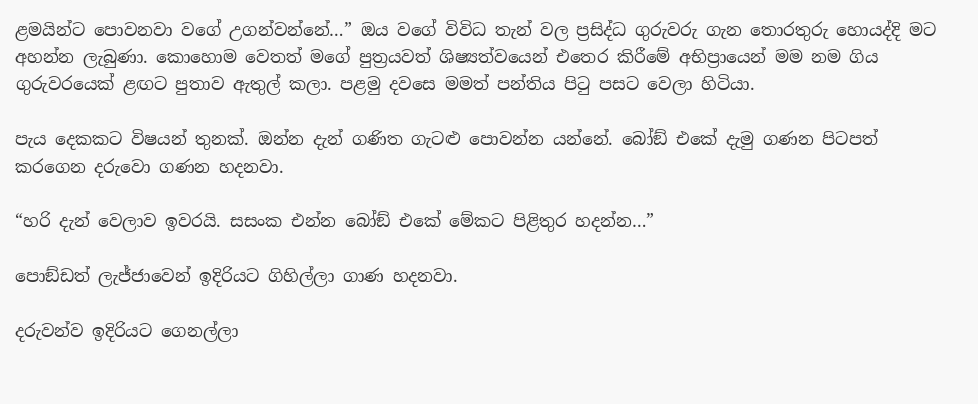ළමයින්ට පොවනවා වගේ උගන්වන්නේ…” ඔය වගේ විවිධ තැන් වල ප්‍රසිද්ධ ගුරුවරු ගැන තොරතුරු හොයද්දි මට අහන්න ලැබුණා. කොහොම වෙතත් මගේ පුත්‍රයවත් ශිෂ්‍යත්වයෙන් එතෙර කිරීමේ අභිප්‍රායෙන් මම නම ගිය ගුරුවරයෙක් ළඟට පුතාව ඇතුල් කලා. පළමු දවසෙ මමත් පන්තිය පිටු පසට වෙලා හිටියා.

පැය දෙකකට විෂයන් තුනක්. ඔන්න දැන් ගණිත ගැටළු පොවන්න යන්නේ. බෝඞ් එකේ දැමු ගණන පිටපත් කරගෙන දරුවො ගණන හදනවා.

“හරි දැන් වෙලාව ඉවරයි. සසංක එන්න බෝඞ් එකේ මේකට පිළිතුර හදන්න…”

පොඞ්ඩත් ලැජ්ජාවෙන් ඉදිරියට ගිහිල්ලා ගාණ හදනවා.

දරුවන්ව ඉදිරියට ගෙනල්ලා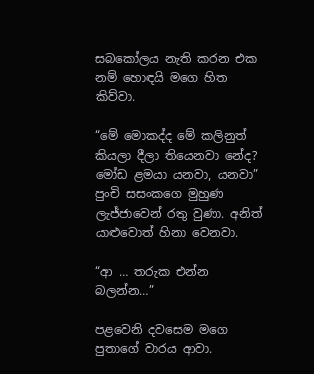සබකෝලය නැති කරන එක නම් හොඳයි මගෙ හිත කිව්වා.

“මේ මොකද්ද මේ කලිනුත් කියලා දීලා තියෙනවා නේද? මෝඩ ළමයා යනවා, යනවා” පුංචි සසංකගෙ මුහුණ ලැජ්ජාවෙන් රතු වුණා. අනිත් යාළුවොත් හිනා වෙනවා.

“ආ … තරුක එන්න බලන්න…”

පළවෙනි දවසෙම මගෙ පුතාගේ වාරය ආවා.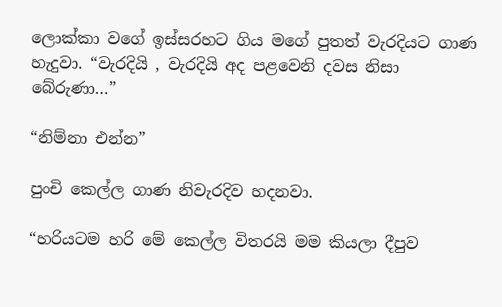ලොක්කා වගේ ඉස්සරහට ගිය මගේ පුතත් වැරදියට ගාණ හැදුවා. “වැරදියි , වැරදියි අද පළවෙනි දවස නිසා බේරුණා…”

“නිම්නා එන්න”

පුංචි කෙල්ල ගාණ නිවැරදිව හදනවා.

“හරියටම හරි මේ කෙල්ල විතරයි මම කියලා දීපුව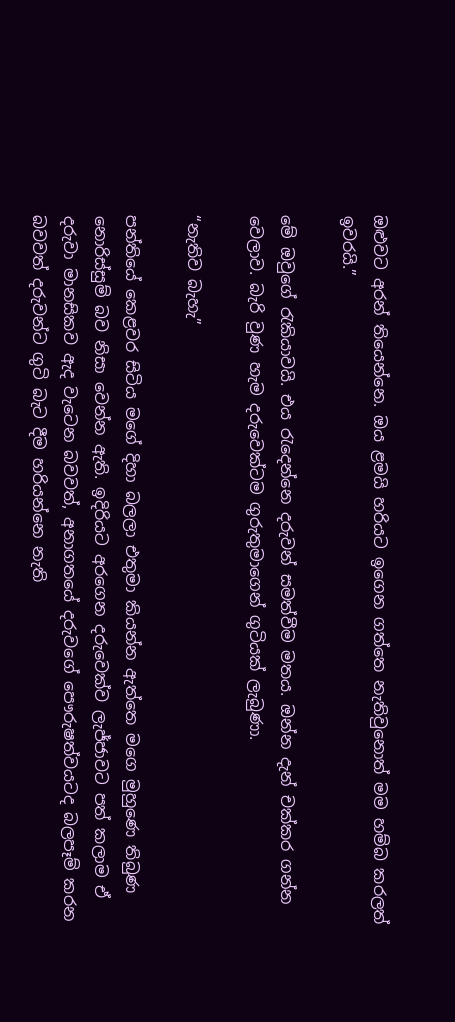ඔළුවට අරන් තියෙන්නෙ. ඔය ළමයි හරියට ඉගෙන ගත්තෙ නැතිවුනොත් මම හම්බ කරලත් ඉවරයි.”

මේ ඔවුගේ රැකියාවයි. එය රැදෙන්නෙ දරුවන් සමත්වීම මතය. ඔන්න දැන් චක්කර ගන්න වෙලාව. බැරි වුණ හැම දරුවෙක්ටම ගුරුතුමාගෙන් ගුටියක් ලැබුණා.

“නැතිව බැහැ”

පන්තියේ කෙළවර සිටිය මගේ දිහා බලලා එතුමා කියන්න ඇත්තෙ මගෙ මුහුණෙ තිබුණ නොරිස්සුම් බව නිසා වෙන්න ඇති. ඉදිරියට අරගෙන දරුවෙක්ව ලැජ්ජාවට පත් කලාම ඒ දරුවා මානසිකව ඇද වැටෙන බවවත්, අනාගතයේ දරුවගේ පෞරුෂත්වයටද බලපෑම් කරන බවවත් දරුවන්ට ගුටි බැට දීම හරියන්නෙ නැති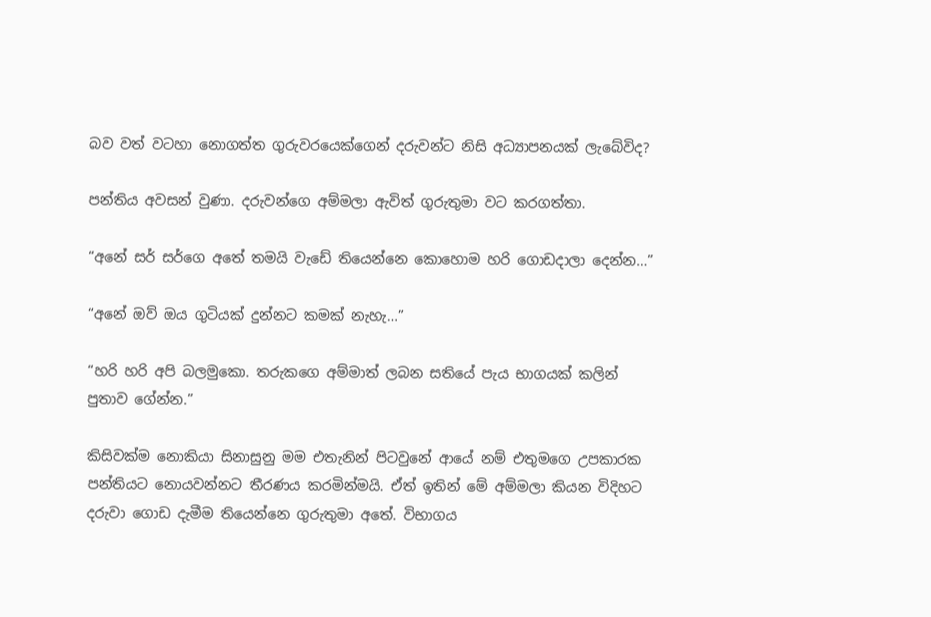බව වත් වටහා නොගත්ත ගුරුවරයෙක්ගෙන් දරුවන්ට නිසි අධ්‍යාපනයක් ලැබේවිද?

පන්තිය අවසන් වුණා. දරුවන්ගෙ අම්මලා ඇවිත් ගුරුතුමා වට කරගත්තා.

“අනේ සර් සර්ගෙ අතේ තමයි වැඩේ තියෙන්නෙ කොහොම හරි ගොඩදාලා දෙන්න…”

“අනේ ඔව් ඔය ගුටියක් දුන්නට කමක් නැහැ…”

“හරි හරි අපි බලමුකො. තරුකගෙ අම්මාත් ලබන සතියේ පැය භාගයක් කලින් පුතාව ගේන්න.”

කිසිවක්ම නොකියා සිනාසුනු මම එතැනින් පිටවුනේ ආයේ නම් එතුමගෙ උපකාරක පන්තියට නොයවන්නට තීරණය කරමින්මයි. ඒත් ඉතින් මේ අම්මලා කියන විදිහට දරුවා ගොඩ දැමීම තියෙන්නෙ ගුරුතුමා අතේ. විභාගය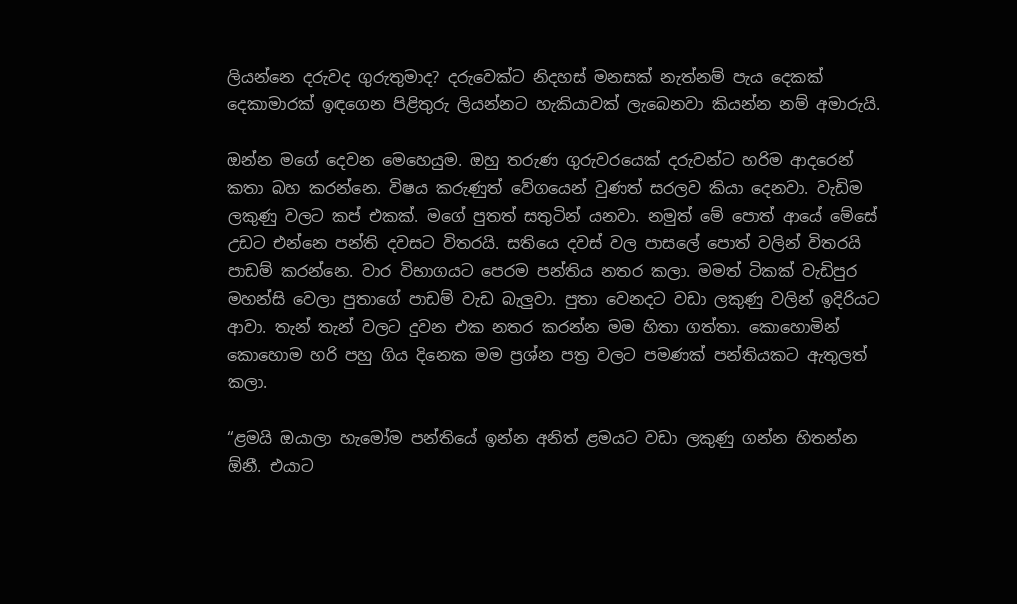ලියන්නෙ දරුවද ගුරුතුමාද? දරුවෙක්ට නිදහස් මනසක් නැත්නම් පැය දෙකක් දෙකාමාරක් ඉඳගෙන පිළිතුරු ලියන්නට හැකියාවක් ලැබෙනවා කියන්න නම් අමාරුයි.

ඔන්න මගේ දෙවන මෙහෙයුම. ඔහු තරුණ ගුරුවරයෙක් දරුවන්ට හරිම ආදරෙන් කතා බහ කරන්නෙ. විෂය කරුණුත් වේගයෙන් වුණත් සරලව කියා දෙනවා. වැඩිම ලකුණු වලට කප් එකක්. මගේ පුතත් සතුටින් යනවා. නමුත් මේ පොත් ආයේ මේසේ උඩට එන්නෙ පන්ති දවසට විතරයි. සතියෙ දවස් වල පාසලේ පොත් වලින් විතරයි පාඩම් කරන්නෙ. වාර විභාගයට පෙරම පන්තිය නතර කලා. මමත් ටිකක් වැඩිපුර මහන්සි වෙලා පුතාගේ පාඩම් වැඩ බැලුවා. පුතා වෙනදට වඩා ලකුණු වලින් ඉදිරියට ආවා. තැන් තැන් වලට දුවන එක නතර කරන්න මම හිතා ගත්තා. කොහොමින් කොහොම හරි පහු ගිය දිනෙක මම ප්‍රශ්න පත්‍ර වලට පමණක් පන්තියකට ඇතුලත් කලා.

“ළමයි ඔයාලා හැමෝම පන්තියේ ඉන්න අනිත් ළමයට වඩා ලකුණු ගන්න හිතන්න ඕනී. එයාට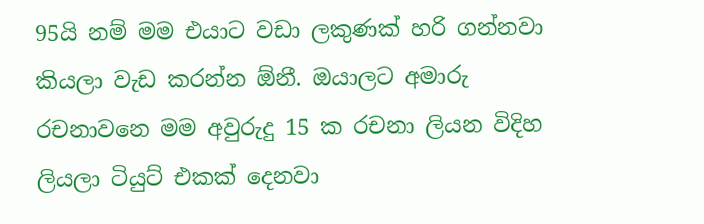95යි නම් මම එයාට වඩා ලකුණක් හරි ගන්නවා කියලා වැඩ කරන්න ඕනී. ඔයාලට අමාරු රචනාවනෙ මම අවුරුදු 15 ක රචනා ලියන විදිහ ලියලා ටියුට් එකක් දෙනවා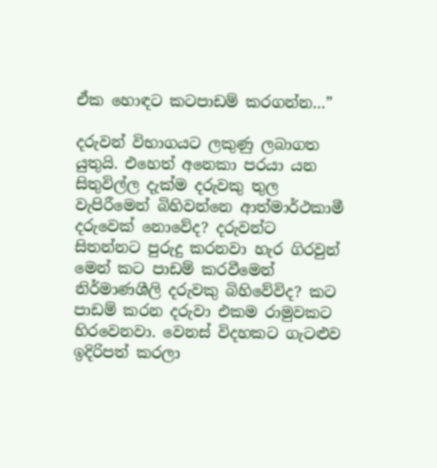ඒක හොඳට කටපාඩම් කරගන්න…”

දරුවන් විභාගයට ලකුණු ලබාගත යුතුයි. එහෙත් අනෙකා පරයා යන සිතුවිල්ල දැක්ම දරුවකු තුල වැපිරීමෙන් බිහිවන්නෙ ආත්මාර්ථකාමී දරුවෙක් නොවේද? දරුවන්ට සිතන්නට පුරුදු කරනවා හැර ගිරවුන් මෙන් කට පාඩම් කරවීමෙන් නිර්මාණශීලි දරුවකු බිහිවේවිද? කට පාඩම් කරන දරුවා එකම රාමුවකට හිරවෙනවා. වෙනස් විදහකට ගැටළුව ඉදිරිපත් කරලා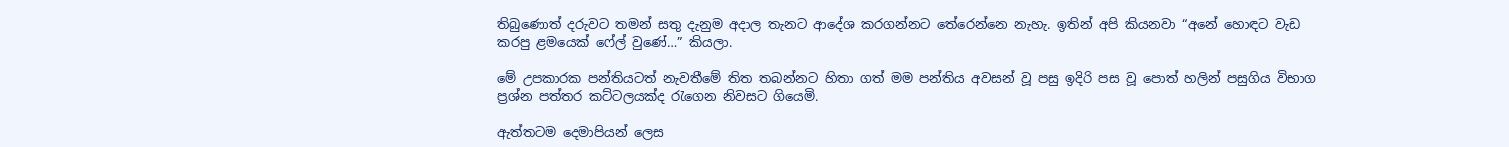තිබුණොත් දරුවට තමන් සතු දැනුම අදාල තැනට ආදේශ කරගන්නට තේරෙන්නෙ නැහැ. ඉතින් අපි කියනවා “අනේ හොඳට වැඩ කරපු ළමයෙක් ෆේල් වුණේ…” කියලා.

මේ උපකාරක පන්තියටත් නැවතීමේ තිත තබන්නට හිතා ගත් මම පන්තිය අවසන් වූ පසු ඉදිරි පස වූ පොත් හලින් පසුගිය විභාග ප්‍රශ්න පත්තර කට්ටලයක්ද රැගෙන නිවසට ගියෙමි.

ඇත්තටම දෙමාපියන් ලෙස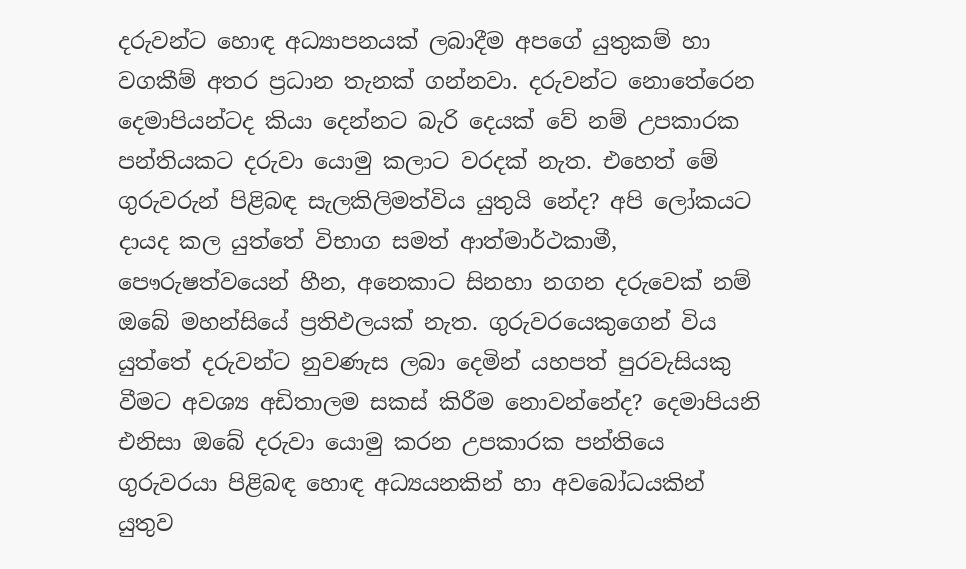දරුවන්ට හොඳ අධ්‍යාපනයක් ලබාදීම අපගේ යුතුකම් හා වගකීම් අතර ප්‍රධාන තැනක් ගන්නවා. දරුවන්ට නොතේරෙන දෙමාපියන්ටද කියා දෙන්නට බැරි දෙයක් වේ නම් උපකාරක පන්තියකට දරුවා යොමු කලාට වරදක් නැත. එහෙත් මේ ගුරුවරුන් පිළිබඳ සැලකිලිමත්විය යුතුයි නේද? අපි ලෝකයට දායද කල යුත්තේ විභාග සමත් ආත්මාර්ථකාමී, පෞරුෂත්වයෙන් හීන, අනෙකාට සිනහා නගන දරුවෙක් නම් ඔබේ මහන්සියේ ප්‍රතිඵලයක් නැත. ගුරුවරයෙකුගෙන් විය යුත්තේ දරුවන්ට නුවණැස ලබා දෙමින් යහපත් පුරවැසියකු වීමට අවශ්‍ය අඩිතාලම සකස් කිරීම නොවන්නේද? දෙමාපියනි එනිසා ඔබේ දරුවා යොමු කරන උපකාරක පන්තියෙ ගුරුවරයා පිළිබඳ හොඳ අධ්‍යයනකින් හා අවබෝධයකින් යුතුව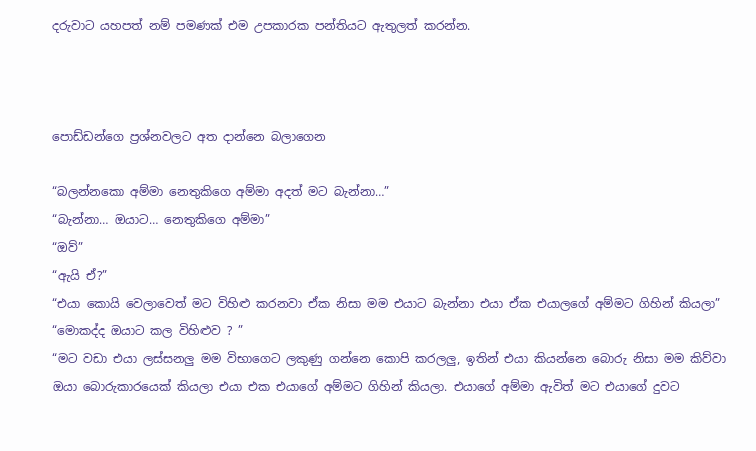දරුවාට යහපත් නම් පමණක් එම උපකාරක පන්තියට ඇතුලත් කරන්න.



පොඩ්ඩන්ගෙ ප්‍රශ්නවලට අත දාන්නෙ බලාගෙන

“බලන්නකො අම්මා නෙතුකිගෙ අම්මා අදත් මට බැන්නා…”
“බැන්නා… ඔයාට… නෙතුකිගෙ අම්මා”
“ඔව්”
“ඇයි ඒ?”
“එයා කොයි වෙලාවෙත් මට විහිළු කරනවා ඒක නිසා මම එයාට බැන්නා එයා ඒක එයාලගේ අම්මට ගිහින් කියලා”
“මොකද්ද ඔයාට කල විහිළුව ? ”
“මට වඩා එයා ලස්සනලු මම විභාගෙට ලකුණු ගන්නෙ කොපි කරලලු, ඉතින් එයා කියන්නෙ බොරු නිසා මම කිව්වා ඔයා බොරුකාරයෙක් කියලා එයා එක එයාගේ අම්මට ගිහින් කියලා. එයාගේ අම්මා ඇවිත් මට එයාගේ දුවට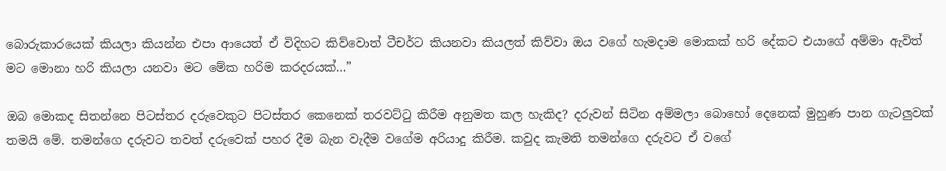බොරුකාරයෙක් කියලා කියන්න එපා ආයෙත් ඒ විදිහට කිව්වොත් ටීචර්ට කියනවා කියලත් කිව්වා ඔය වගේ හැමදාම මොකක් හරි දේකට එයාගේ අම්මා ඇවිත් මට මොනා හරි කියලා යනවා මට මේක හරිම කරදරයක්…”

ඔබ මොකද සිතන්නෙ පිටස්තර දරුවෙකුට පිටස්තර කෙනෙක් තරවට්ටු කිරීම අනුමත කල හැකිද? දරුවන් සිටින අම්මලා බොහෝ දෙනෙක් මුහුණ පාන ගැටලුවක් තමයි මේ. තමන්ගෙ දරුවට තවත් දරුවෙක් පහර දීම බැන වැදීම වගේම අරියාදු කිරීම. කවුද කැමති තමන්ගෙ දරුවට ඒ වගේ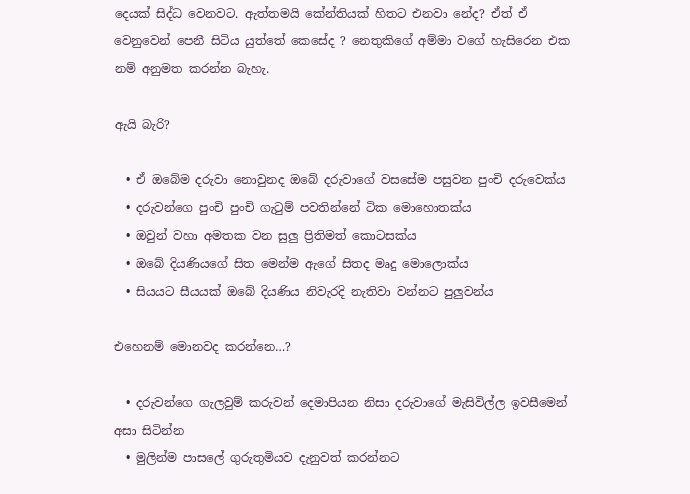දෙයක් සිද්ධ වෙනවට. ඇත්තමයි කේන්තියක් හිතට එනවා නේද? ඒත් ඒ වෙනුවෙන් පෙනී සිටිය යුත්තේ කෙසේද ? නෙතුකිගේ අම්මා වගේ හැසිරෙන එක නම් අනුමත කරන්න බැහැ.

ඇයි බැරි?

  • ඒ ඔබේම දරුවා නොවුනද ඔබේ දරුවාගේ වසසේම පසුවන පුංචි දරුවෙක්ය
  • දරුවන්ගෙ පුංචි පුංචි ගැටුම් පවතින්නේ ටික මොහොතක්ය
  • ඔවුන් වහා අමතක වන සුලු ප්‍රිතිමත් කොටසක්ය
  • ඔබේ දියණියගේ සිත මෙන්ම ඇගේ සිතද මෘදු මොලොක්ය
  • සියයට සීයයක් ඔබේ දියණිය නිවැරදි නැතිවා වන්නට පුලුවන්ය

එහෙනම් මොනවද කරන්නෙ…?

  • දරුවන්ගෙ ගැලවුම් කරුවන් දෙමාපියන නිසා දරුවාගේ මැසිවිල්ල ඉවසීමෙන් අසා සිටින්න
  • මුලින්ම පාසලේ ගුරුතුමියව දැනුවත් කරන්නට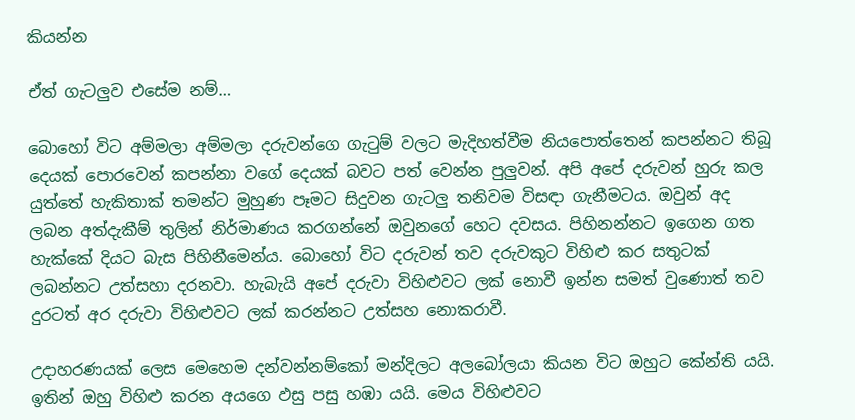කියන්න

ඒත් ගැටලුව එසේම නම්…

බොහෝ විට අම්මලා අම්මලා දරුවන්ගෙ ගැටුම් වලට මැදිහත්වීම නියපොත්තෙන් කපන්නට තිබූ දෙයක් පොරවෙන් කපන්නා වගේ දෙයක් බවට පත් වෙන්න පුලුවන්. අපි අපේ දරුවන් හුරු කල යුත්තේ හැකිතාක් තමන්ට මුහුණ පෑමට සිදුවන ගැටලු තනිවම විසඳා ගැනීමටය. ඔවුන් අද ලබන අත්දැකීම් තුලින් නිර්මාණය කරගන්නේ ඔවුනගේ හෙට දවසය. පිහිනන්නට ඉගෙන ගත හැක්කේ දියට බැස පිහිනීමෙන්ය. බොහෝ විට දරුවන් තව දරුවකුට විහිළු කර සතුටක් ලබන්නට උත්සහා දරනවා. හැබැයි අපේ දරුවා විහිළුවට ලක් නොවී ඉන්න සමත් වුණොත් තව දුරටත් අර දරුවා විහිළුවට ලක් කරන්නට උත්සහ නොකරාවී.

උදාහරණයක් ලෙස මෙහෙම දන්වන්නම්කෝ මන්දිලට අලබෝලයා කියන විට ඔහුට කේන්ති යයි. ඉතින් ඔහු විහිළු කරන අයගෙ ඵසු පසු හඹා යයි. මෙය විහිළුවට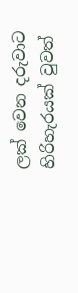ලක් වෙන දරුවාට හිරිහැරයක් වුවත්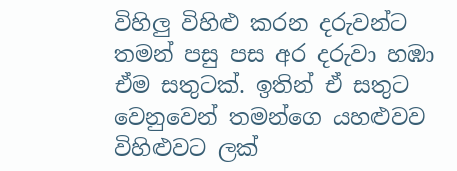විහිලු විහිළු කරන දරුවන්ට තමන් පසු පස අර දරුවා හඹා ඒම සතුටක්. ඉතින් ඒ සතුට වෙනුවෙන් තමන්ගෙ යහළුවව විහිළුවට ලක්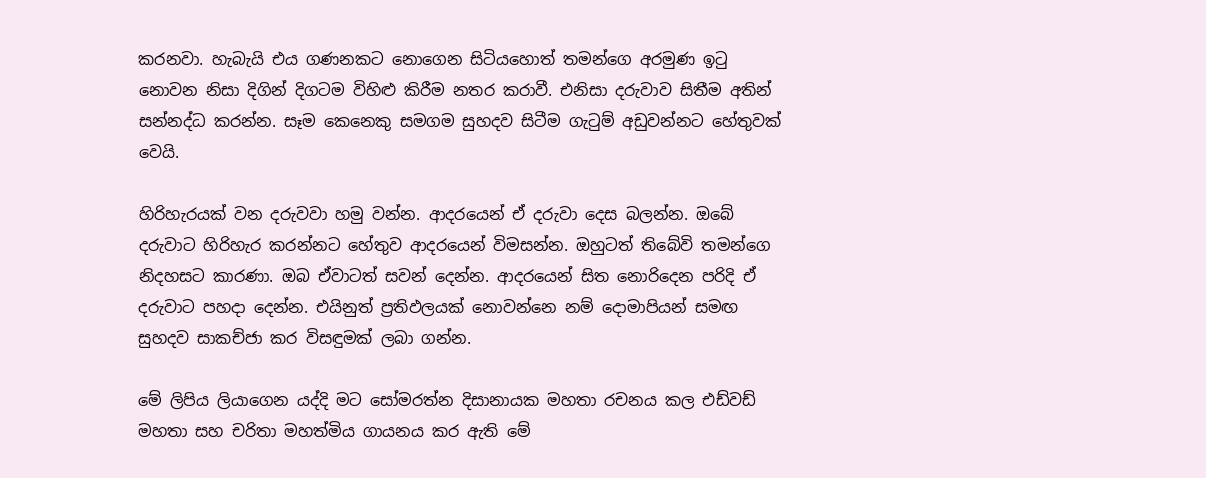කරනවා. හැබැයි එය ගණනකට නොගෙන සිටියහොත් තමන්ගෙ අරමුණ ඉටු නොවන නිසා දිගින් දිගටම විහිළු කිරීම නතර කරාවී. එනිසා දරුවාව සිතීම අතින් සන්නද්ධ කරන්න. සෑම කෙනෙකු සමගම සුහදව සිටීම ගැටුම් අඩුවන්නට හේතුවක් වෙයි.

හිරිහැරයක් වන දරුවවා හමු වන්න. ආදරයෙන් ඒ දරුවා දෙස බලන්න. ඔබේ දරුවාට හිරිහැර කරන්නට හේතුව ආදරයෙන් විමසන්න. ඔහුටත් තිබේවි තමන්ගෙ නිදහසට කාරණා. ඔබ ඒවාටත් සවන් දෙන්න. ආදරයෙන් සිත නොරිදෙන පරිදි ඒ දරුවාට පහදා දෙන්න. එයිනුත් ප්‍රතිඵලයක් නොවන්නෙ නම් දොමාපියන් සමඟ සුහදව සාකච්ජා කර විසඳුමක් ලබා ගන්න.

මේ ලිපිය ලියාගෙන යද්දි මට සෝමරත්න දිසානායක මහතා රචනය කල එඩ්වඩ් මහතා සහ චරිතා මහත්මිය ගායනය කර ඇති මේ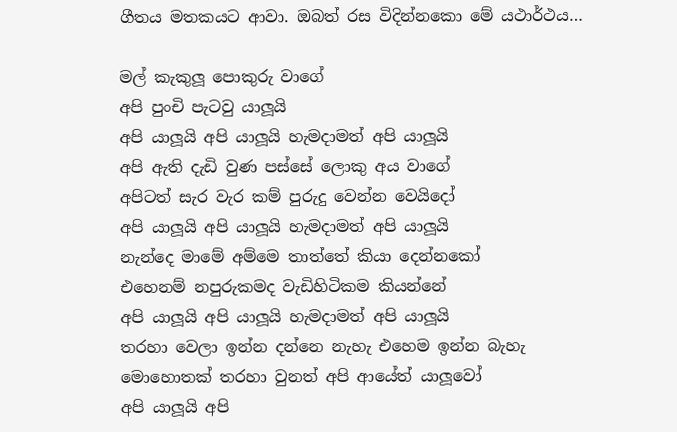ගීතය මතකයට ආවා. ඔබත් රස විදින්නකො මේ යථාර්ථය…

මල් කැකුලූ පොකුරු වාගේ
අපි පුංචි පැටවු යාලූයි
අපි යාලූයි අපි යාලූයි හැමදාමත් අපි යාලූයි
අපි ඇති දැඩි වුණ පස්සේ ලොකු අය වාගේ
අපිටත් සැර වැර කම් පුරුදු වෙන්න වෙයිදෝ
අපි යාලූයි අපි යාලූයි හැමදාමත් අපි යාලූයි
නැන්දෙ මාමේ අම්මෙ තාත්තේ කියා දෙන්නකෝ
එහෙනම් නපුරුකමද වැඩිහිටිකම කියන්නේ
අපි යාලූයි අපි යාලූයි හැමදාමත් අපි යාලූයි
තරහා වෙලා ඉන්න දන්නෙ නැහැ එහෙම ඉන්න බැහැ
මොහොතක් තරහා වුනත් අපි ආයේත් යාලූවෝ
අපි යාලූයි අපි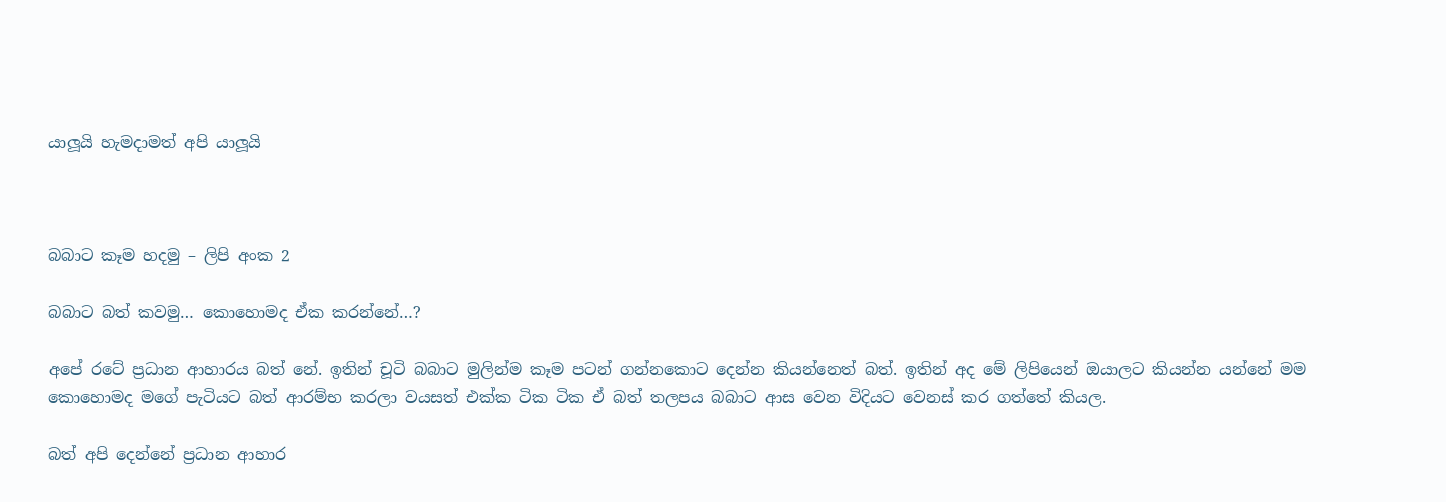යාලූයි හැමදාමත් අපි යාලූයි



බබාට කෑම හදමු – ලිපි අංක 2

බබාට බත් කවමු… කොහොමද ඒක කරන්නේ…?

අපේ රටේ ප්‍රධාන ආහාරය බත් නේ. ඉතින් චූටි බබාට මුලින්ම කෑම පටන් ගන්නකොට දෙන්න කියන්නෙත් බත්. ඉතින් අද මේ ලිපියෙන් ඔයාලට කියන්න යන්නේ මම කොහොමද මගේ පැටියට බත් ආරම්භ කරලා වයසත් එක්ක ටික ටික ඒ බත් තලපය බබාට ආස වෙන විදියට වෙනස් කර ගත්තේ කියල.

බත් අපි දෙන්නේ ප්‍රධාන ආහාර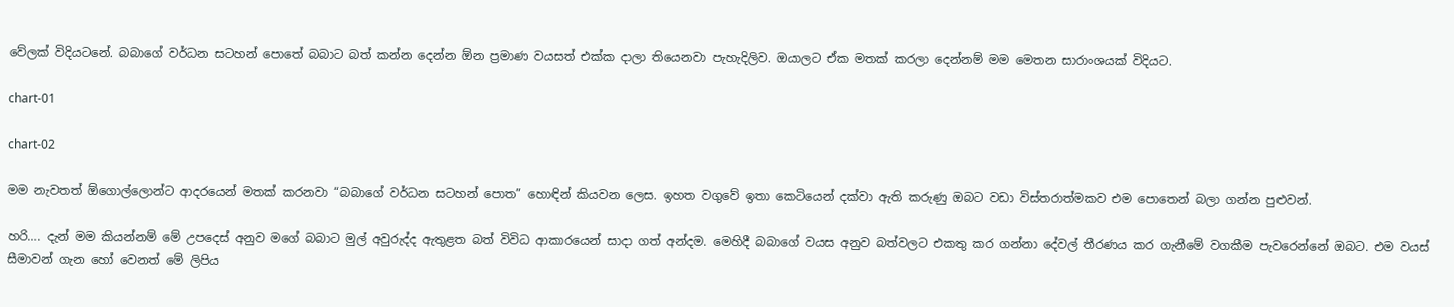වේලක් විදියටනේ. බබාගේ වර්ධන සටහන් පොතේ බබාට බත් කන්න දෙන්න ඕන ප්‍රමාණ වයසත් එක්ක දාලා තියෙනවා පැහැදිලිව. ඔයාලට ඒක මතක් කරලා දෙන්නම් මම මෙතන සාරාංශයක් විදියට.

chart-01

chart-02

මම නැවතත් ඕගොල්ලොන්ට ආදරයෙන් මතක් කරනවා “බබාගේ වර්ධන සටහන් පොත” හොඳින් කියවන ලෙස. ඉහත වගුවේ ඉතා කෙටියෙන් දක්වා ඇති කරුණු ඔබට වඩා විස්තරාත්මකව එම පොතෙන් බලා ගන්න පුළුවන්.

හරි…. දැන් මම කියන්නම් මේ උපදෙස් අනුව මගේ බබාට මුල් අවුරුද්ද ඇතුළත බත් විවිධ ආකාරයෙන් සාදා ගත් අන්දම. මෙහිදී බබාගේ වයස අනුව බත්වලට එකතු කර ගන්නා දේවල් තීරණය කර ගැනීමේ වගකීම පැවරෙන්නේ ඔබට. එම වයස් සීමාවන් ගැන හෝ වෙනත් මේ ලිපිය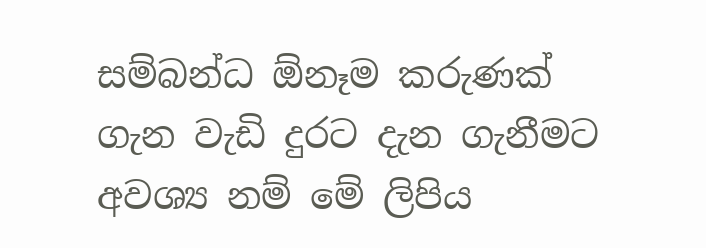සම්බන්ධ ඕනෑම කරුණක් ගැන වැඩි දුරට දැන ගැනීමට අවශ්‍ය නම් මේ ලිපිය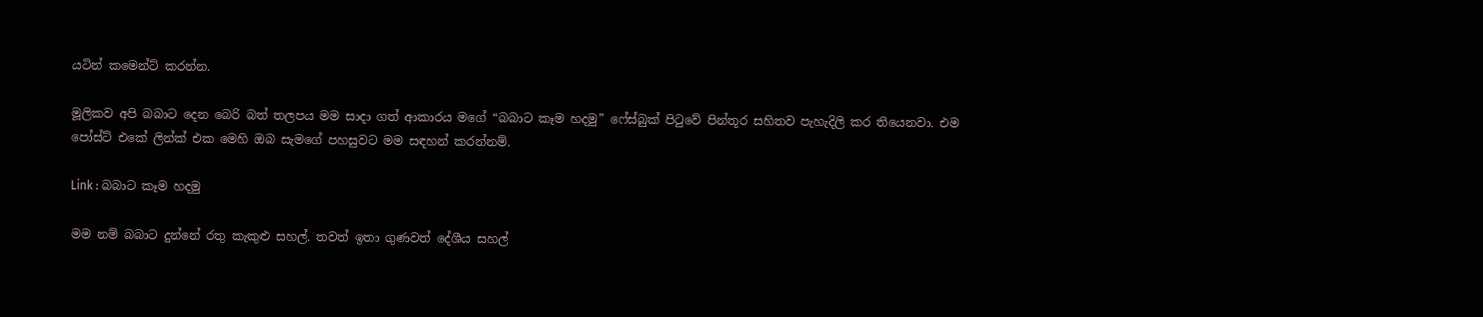යටින් කමෙන්ට් කරන්න.

මූලිකව අපි බබාට දෙන බෙරි බත් තලපය මම සාදා ගත් ආකාරය මගේ “බබාට කෑම හදමු” ෆේස්බුක් පිටුවේ පින්තූර සහිතව පැහැදිලි කර තියෙනවා. එම පෝස්ට් එකේ ලින්ක් එක මෙහි ඔබ සැමගේ පහසුවට මම සඳහන් කරන්නම්.

Link : බබාට කෑම හදමු

මම නම් බබාට දුන්නේ රතු කැකුළු සහල්. තවත් ඉතා ගුණවත් දේශීය සහල්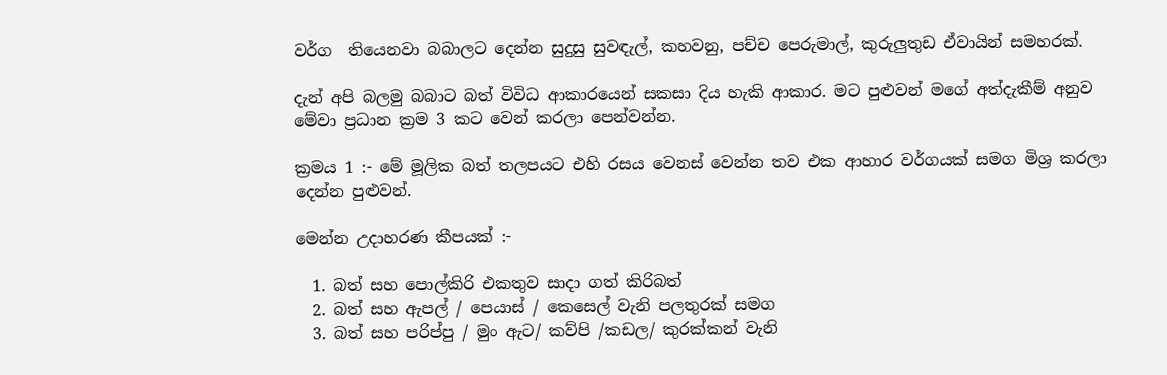වර්ග  තියෙනවා බබාලට දෙන්න සුදුසු සුවඳැල්, කහවනු, පච්ච පෙරුමාල්, කුරුලුතුඩ ඒවායින් සමහරක්.

දැන් අපි බලමු බබාට බත් විවිධ ආකාරයෙන් සකසා දිය හැකි ආකාර. මට පුළුවන් මගේ අත්දැකීම් අනුව මේවා ප්‍රධාන ක්‍රම 3 කට වෙන් කරලා පෙන්වන්න.

ක්‍රමය 1 :- මේ මූලික බත් තලපයට එහි රසය වෙනස් වෙන්න තව එක ආහාර වර්ගයක් සමග මිශ්‍ර කරලා දෙන්න පුළුවන්.

මෙන්න උදාහරණ කීපයක් :-

  1. බත් සහ පොල්කිරි එකතුව සාදා ගත් කිරිබත්
  2. බත් සහ ඇපල් / පෙයාස් / කෙසෙල් වැනි පලතුරක් සමග
  3. බත් සහ පරිප්පු / මුං ඇට/ කව්පි /කඩල/ කුරක්කන් වැනි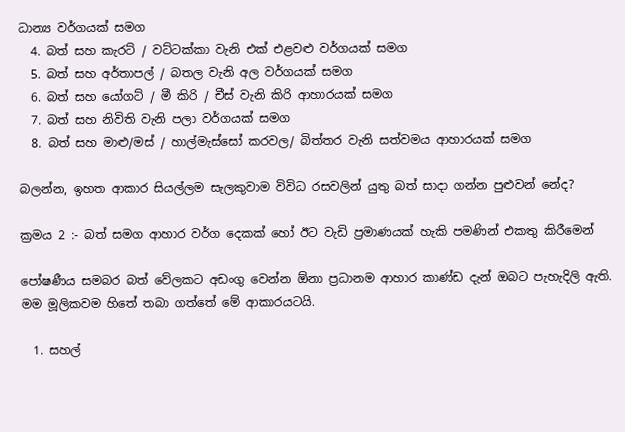ධාන්‍ය වර්ගයක් සමග
  4. බත් සහ කැරට් / වට්ටක්කා වැනි එක් එළවළු වර්ගයක් සමග
  5. බත් සහ අර්තාපල් / බතල වැනි අල වර්ගයක් සමග
  6. බත් සහ යෝගට් / මී කිරි / චීස් වැනි කිරි ආහාරයක් සමග
  7. බත් සහ නිවිති වැනි පලා වර්ගයක් සමග
  8. බත් සහ මාළු/මස් / හාල්මැස්සෝ කරවල/ බිත්තර වැනි සත්වමය ආහාරයක් සමග

බලන්න, ඉහත ආකාර සියල්ලම සැලකුවාම විවිධ රසවලින් යුතු බත් සාදා ගන්න පුළුවන් නේද?

ක්‍රමය 2 :- බත් සමග ආහාර වර්ග දෙකක් හෝ ඊට වැඩි ප්‍රමාණයක් හැකි පමණින් එකතු කිරීමෙන්

පෝෂණීය සමබර බත් වේලකට අඩංගු වෙන්න ඕනා ප්‍රධානම ආහාර කාණ්ඩ දැන් ඔබට පැහැදිලි ඇති. මම මූලිකවම හිතේ තබා ගත්තේ මේ ආකාරයටයි.

  1. සහල්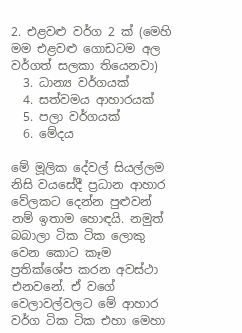2. එළවළු වර්ග 2 ක් (මෙහි මම එළවළු ගොඩටම අල වර්ගත් සලකා තියෙනවා)
  3. ධාන්‍ය වර්ගයක්
  4. සත්වමය ආහාරයක්
  5. පලා වර්ගයක්
  6. මේදය

මේ මූලික දේවල් සියල්ලම නිසි වයසේදී ප්‍රධාන ආහාර වේලකට දෙන්න පුළුවන් නම් ඉතාම හොඳයි. නමුත් බබාලා ටික ටික ලොකු වෙන කොට කෑම ප්‍රතික්ශේප කරන අවස්ථා එනවනේ. ඒ වගේ වෙලාවල්වලට මේ ආහාර වර්ග ටික ටික එහා මෙහා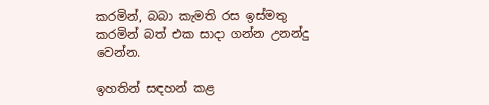කරමින්, බබා කැමති රස ඉස්මතු කරමින් බත් එක සාදා ගන්න උනන්දු වෙන්න.

ඉහතින් සඳහන් කළ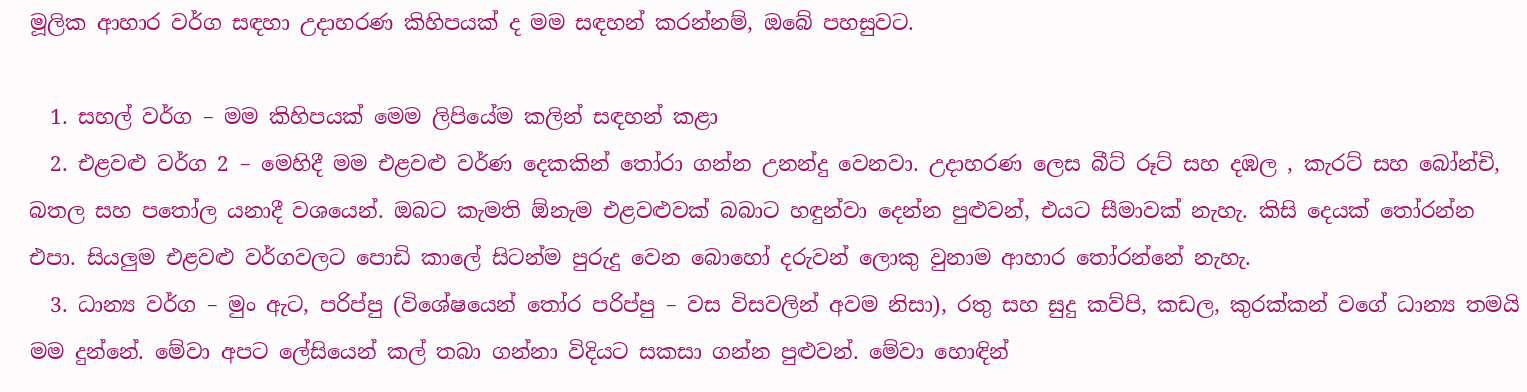මූලික ආහාර වර්ග සඳහා උදාහරණ කිහිපයක් ද මම සඳහන් කරන්නම්, ඔබේ පහසුවට.

  1. සහල් වර්ග – මම කිහිපයක් මෙම ලිපියේම කලින් සඳහන් කළා
  2. එළවළු වර්ග 2 – මෙහිදී මම එළවළු වර්ණ දෙකකින් තෝරා ගන්න උනන්දු වෙනවා. උදාහරණ ලෙස බීට් රූට් සහ දඹල , කැරට් සහ බෝන්චි, බතල සහ පතෝල යනාදී වශයෙන්. ඔබට කැමති ඕනැම එළවළුවක් බබාට හඳුන්වා දෙන්න පුළුවන්, එයට සීමාවක් නැහැ. කිසි දෙයක් තෝරන්න එපා. සියලුම එළවළු වර්ගවලට පොඩි කාලේ සිටන්ම පුරුදු වෙන බොහෝ දරුවන් ලොකු වුනාම ආහාර තෝරන්නේ නැහැ.
  3. ධාන්‍ය වර්ග – මුං ඇට, පරිප්පු (විශේෂයෙන් තෝර පරිප්පු – වස විසවලින් අවම නිසා), රතු සහ සුදු කව්පි, කඩල, කුරක්කන් වගේ ධාන්‍ය තමයි මම දුන්නේ. මේවා අපට ලේසියෙන් කල් තබා ගන්නා විදියට සකසා ගන්න පුළුවන්. මේවා හොඳින්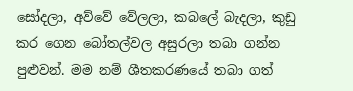සෝදලා, අව්වේ වේලලා, කබලේ බැදලා, කුඩු කර ගෙන බෝතල්වල අසුරලා තබා ගන්න පුළුවන්. මම නම් ශීතකරණයේ තබා ගත්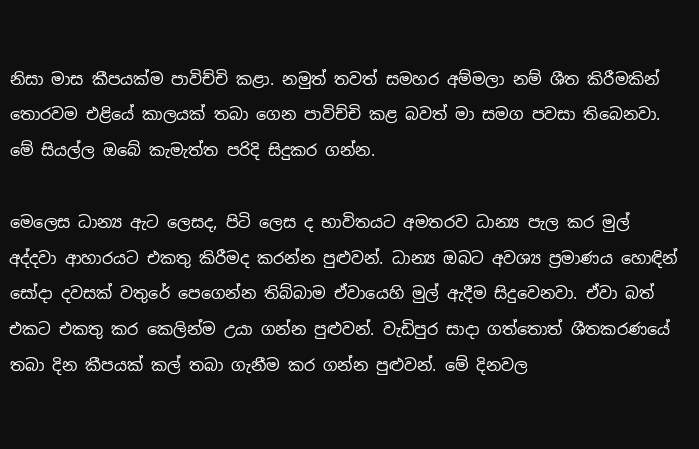නිසා මාස කීපයක්ම පාවිච්චි කළා. නමුත් තවත් සමහර අම්මලා නම් ශීත කිරීමකින් තොරවම එළියේ කාලයක් තබා ගෙන පාවිච්චි කළ බවත් මා සමග පවසා තිබෙනවා. මේ සියල්ල ඔබේ කැමැත්ත පරිදි සිදුකර ගන්න.

මෙලෙස ධාන්‍ය ඇට ලෙසද, පිටි ලෙස ද භාවිතයට අමතරව ධාන්‍ය පැල කර මුල් අද්දවා ආහාරයට එකතු කිරීමද කරන්න පුළුවන්. ධාන්‍ය ඔබට අවශ්‍ය ප්‍රමාණය හොඳින් සෝදා දවසක් වතුරේ පෙගෙන්න තිබ්බාම ඒවායෙහි මුල් ඇදීම සිදුවෙනවා. ඒවා බත් එකට එකතු කර කෙලින්ම උයා ගන්න පුළුවන්. වැඩිපුර සාදා ගත්තොත් ශීතකරණයේ තබා දින කීපයක් කල් තබා ගැනීම කර ගන්න පුළුවන්. මේ දිනවල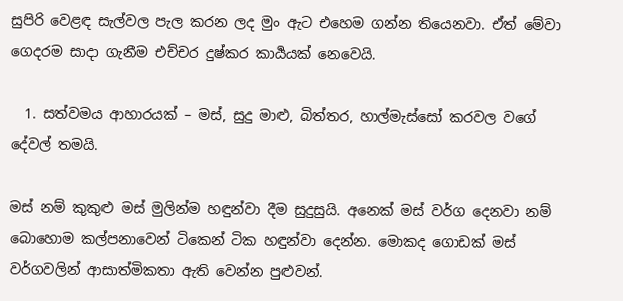සුපිරි වෙළඳ සැල්වල පැල කරන ලද මුං ඇට එහෙම ගන්න තියෙනවා. ඒත් මේවා ගෙදරම සාදා ගැනීම එච්චර දුෂ්කර කාර්‍යයක් නෙවෙයි.

  1. සත්වමය ආහාරයක් – මස්, සුදු මාළු, බිත්තර, හාල්මැස්සෝ කරවල වගේ දේවල් තමයි.

මස් නම් කුකුළු මස් මුලින්ම හඳුන්වා දීම සුදුසුයි. අනෙක් මස් වර්ග දෙනවා නම් බොහොම කල්පනාවෙන් ටිකෙන් ටික හඳුන්වා දෙන්න. මොකද ගොඩක් මස් වර්ගවලින් ආසාත්මිකතා ඇති වෙන්න පුළුවන්.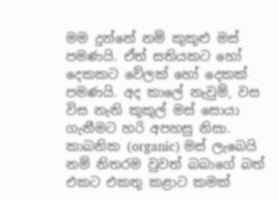මම දුන්නේ නම් කුකුළු මස් පමණයි. ඒත් සතියකට හෝ දෙකකට වේලක් හෝ දෙකක් පමණයි. අද කාලේ නැවුම්, වස විස නැති කුකුල් මස් සොයා ගැනීමට හරි අපහසු නිසා. කාබනික (organic) මස් ලැබෙයි නම් නිතරම වුවත් බබාගේ බත් එකට එකතු කළාට කමක්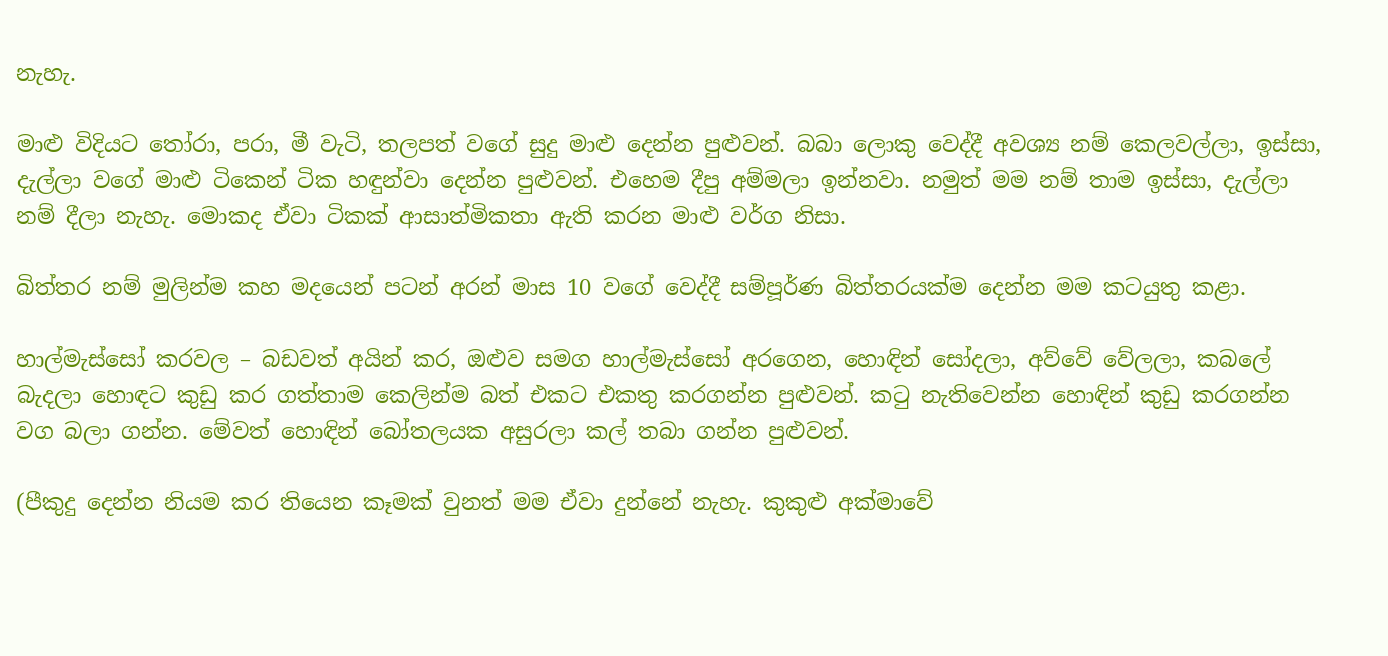නැහැ.

මාළු විදියට තෝරා, පරා, මී වැටි, තලපත් වගේ සුදු මාළු දෙන්න පුළුවන්. බබා ලොකු වෙද්දී අවශ්‍ය නම් කෙලවල්ලා, ඉස්සා, දැල්ලා වගේ මාළු ටිකෙන් ටික හඳුන්වා දෙන්න පුළුවන්. එහෙම දීපු අම්මලා ඉන්නවා. නමුත් මම නම් තාම ඉස්සා, දැල්ලා නම් දීලා නැහැ. මොකද ඒවා ටිකක් ආසාත්මිකතා ඇති කරන මාළු වර්ග නිසා.

බිත්තර නම් මුලින්ම කහ මදයෙන් පටන් අරන් මාස 10 වගේ වෙද්දී සම්පූර්ණ බිත්තරයක්ම දෙන්න මම කටයුතු කළා.

හාල්මැස්සෝ කරවල – බඩවත් අයින් කර, ඔළුව සමග හාල්මැස්සෝ අරගෙන, හොඳින් සෝදලා, අව්වේ වේලලා, කබලේ බැදලා හොඳට කුඩු කර ගත්තාම කෙලින්ම බත් එකට එකතු කරගන්න පුළුවන්. කටු නැතිවෙන්න හොඳින් කුඩු කරගන්න වග බලා ගන්න. මේවත් හොඳින් බෝතලයක අසුරලා කල් තබා ගන්න පුළුවන්.

(පීකුදු දෙන්න නියම කර තියෙන කෑමක් වුනත් මම ඒවා දුන්නේ නැහැ. කුකුළු අක්මාවේ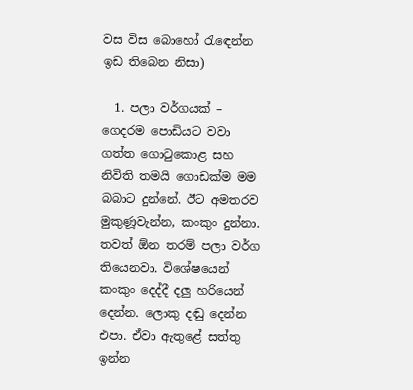වස විස බොහෝ රැඳෙන්න ඉඩ තිබෙන නිසා)

  1. පලා වර්ගයක් – ගෙදරම පොඩියට වවා ගත්ත ගොටුකොළ සහ නිවිති තමයි ගොඩක්ම මම බබාට දුන්නේ. ඊට අමතරව මුකුණූවැන්න, කංකුං දුන්නා. තවත් ඕන තරම් පලා වර්ග තියෙනවා. විශේෂයෙන් කංකුං දෙද්දී දලු හරියෙන් දෙන්න. ලොකු දඬු දෙන්න එපා. ඒවා ඇතුළේ සත්තු ඉන්න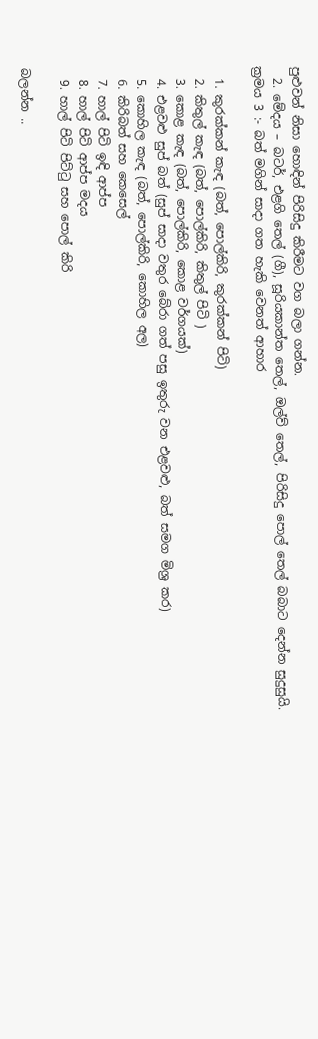පුළුවන් නිසා හොඳින් පිරිසිදු කිරීමට වග බලා ගන්න.
  2. මේදය – බටර්, එළගි තෙල් (ගී), සූරියකාන්ත තෙල්, ඔල්ව් තෙල්, පිරිසිදු පොල් තෙල් බබාට දෙන්න සුදුසුයි.
ක්‍රමය 3 :- බත් මගින් සාදා ගත හැකි වෙනත් ආහාර

  1. කුරක්කන් කැඳ (බත්, පොල්කිරි, කුරක්කන් පිටි)
  2. කිතුල් කැඳ (බත්, පොල්කිරි, කිතුල් පිටි )
  3. කොළ කැඳ (බත්, පොල්කිරි, කොළ වර්ගයක්)
  4. එළවළු සුප් බත් (සුප් සාදා වතුර බේරා ගත් පසු ඉතුරු වන එළවළු, බත් සමග මිශ්‍ර කර)
  5. කොහිල කැඳ (බත්, පොල්කිරි, කොහිල අල)
  6. කිරිබත් සහ කෙසෙල්
  7. හාල් පිටි ඉඳි ආප්ප
  8. හාල් පිටි ආප්ප මදය
  9. හාල් පිටි පිට්ටු සහ පොල් කිරි

බලන්න ..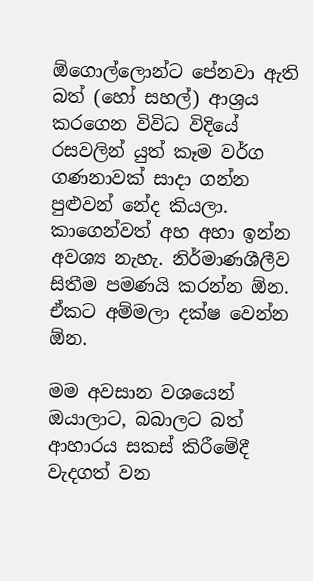ඕගොල්ලොන්ට පේනවා ඇති බත් (හෝ සහල්) ආශ්‍රය කරගෙන විවිධ විදියේ රසවලින් යුත් කෑම වර්ග ගණනාවක් සාදා ගන්න පුළුවන් නේද කියලා. කාගෙන්වත් අහ අහා ඉන්න අවශ්‍ය නැහැ. නිර්මාණශීලීව සිතීම පමණයි කරන්න ඕන. ඒකට අම්මලා දක්ෂ වෙන්න ඕන.

මම අවසාන වශයෙන් ඔයාලාට, බබාලට බත් ආහාරය සකස් කිරීමේදී වැදගත් වන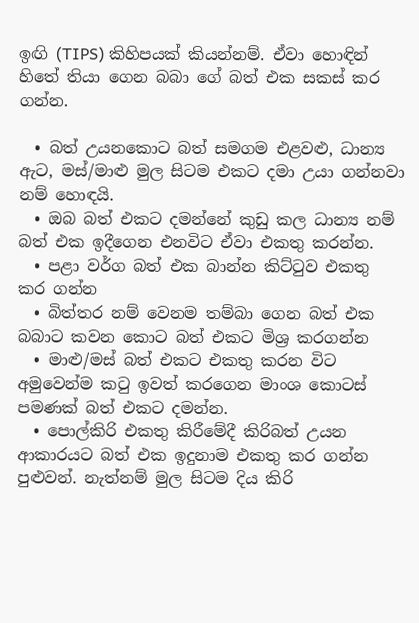ඉඟි (TIPS) කිහිපයක් කියන්නම්. ඒවා හොඳින් හිතේ තියා ගෙන බබා ගේ බත් එක සකස් කර ගන්න.

  • බත් උයනකොට බත් සමගම එළවළු, ධාන්‍ය ඇට, මස්/මාළු මුල සිටම එකට දමා උයා ගන්නවා නම් හොඳයි.
  • ඔබ බත් එකට දමන්නේ කුඩු කල ධාන්‍ය නම් බත් එක ඉදීගෙන එනවිට ඒවා එකතු කරන්න.
  • පළා වර්ග බත් එක බාන්න කිට්ටුව එකතු කර ගන්න
  • බිත්තර නම් වෙනම තම්බා ගෙන බත් එක බබාට කවන කොට බත් එකට මිශ්‍ර කරගන්න
  • මාළු/මස් බත් එකට එකතු කරන විට අමුවෙන්ම කටු ඉවත් කරගෙන මාංශ කොටස් පමණක් බත් එකට දමන්න.
  • පොල්කිරි එකතු කිරීමේදී කිරිබත් උයන ආකාරයට බත් එක ඉදුනාම එකතු කර ගන්න පුළුවන්. නැත්නම් මුල සිටම දිය කිරි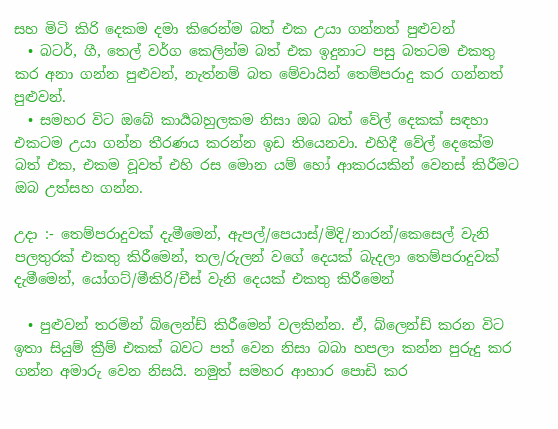සහ මිටි කිරි දෙකම දමා කිරෙන්ම බත් එක උයා ගන්නත් පුළුවන්
  • බටර්, ගී, තෙල් වර්ග කෙලින්ම බත් එක ඉදුනාට පසු බතටම එකතු කර අනා ගන්න පුළුවන්, නැත්නම් බත මේවායින් තෙම්පරාදු කර ගන්නත් පුළුවන්.
  • සමහර විට ඔබේ කාර්‍යබහුලකම නිසා ඔබ බත් වේල් දෙකක් සඳහා එකටම උයා ගන්න තීරණය කරන්න ඉඩ තියෙනවා. එහිදී වේල් දෙකේම බත් එක, එකම වූවත් එහි රස මොන යම් හෝ ආකරයකින් වෙනස් කිරීමට ඔබ උත්සහ ගන්න.

උදා :- තෙම්පරාදුවක් දැමීමෙන්, ඇපල්/පෙයාස්/මිදි/නාරන්/කෙසෙල් වැනි පලතුරක් එකතු කිරීමෙන්, තල/රුලන් වගේ දෙයක් බැදලා තෙම්පරාදුවක් දැමීමෙන්, යෝගට්/මීකිරි/චීස් වැනි දෙයක් එකතු කිරීමෙන්

  • පුළුවන් තරමින් බ්ලෙන්ඩ් කිරීමෙන් වලකින්න. ඒ, බ්ලෙන්ඩ් කරන විට ඉතා සියුම් ක්‍රීම් එකක් බවට පත් වෙන නිසා බබා හපලා කන්න පුරුදු කර ගන්න අමාරු වෙන නිසයි. නමුත් සමහර ආහාර පොඩි කර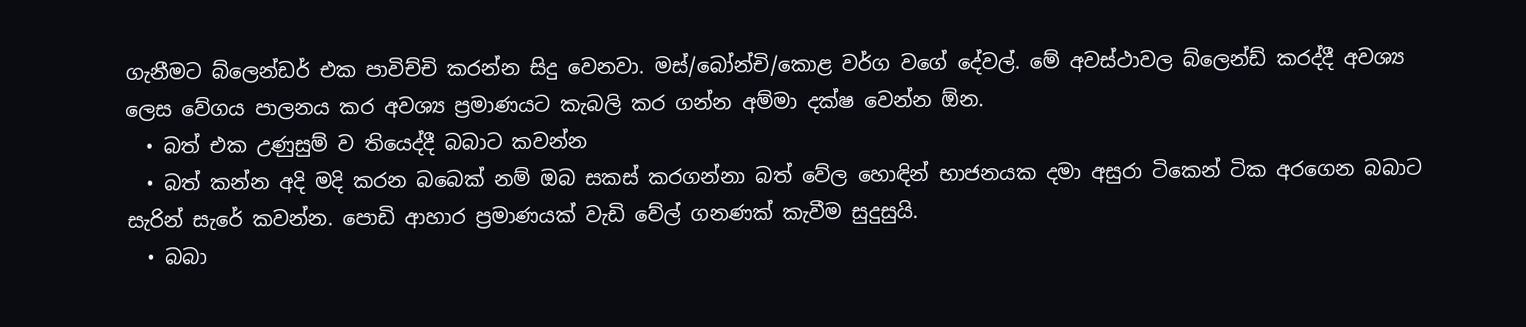ගැනීමට බ්ලෙන්ඩර් එක පාවිච්චි කරන්න සිදු වෙනවා. මස්/බෝන්චි/කොළ වර්ග වගේ දේවල්. මේ අවස්ථාවල බ්ලෙන්ඩ් කරද්දී අවශ්‍ය ලෙස වේගය පාලනය කර අවශ්‍ය ප්‍රමාණයට කැබලි කර ගන්න අම්මා දක්ෂ වෙන්න ඕන.
  • බත් එක උණුසුම් ව තියෙද්දී බබාට කවන්න
  • බත් කන්න අදි මදි කරන බබෙක් නම් ඔබ සකස් කරගන්නා බත් වේල හොඳින් භාජනයක දමා අසුරා ටිකෙන් ටික අරගෙන බබාට සැරින් සැරේ කවන්න. පොඩි ආහාර ප්‍රමාණයක් වැඩි වේල් ගනණක් කැවීම සුදුසුයි.
  • බබා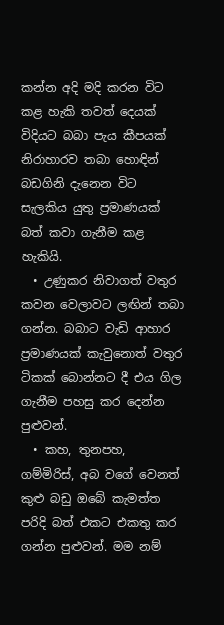කන්න අදි මදි කරන විට කළ හැකි තවත් දෙයක් විදියට බබා පැය කීපයක් නිරාහාරව තබා හොඳින් බඩගිනි දැනෙන විට සැලකිය යුතු ප්‍රමාණයක් බත් කවා ගැනීම කළ හැකියි.
  • උණුකර නිවාගත් වතුර කවන වෙලාවට ලඟින් තබා ගන්න. බබාට වැඩි ආහාර ප්‍රමාණයක් කැවුනොත් වතුර ටිකක් බොන්නට දී එය ගිල ගැනීම පහසු කර දෙන්න පුළුවන්.
  • කහ, තුනපහ, ගම්මිරිස්, අබ වගේ වෙනත් කුළු බඩු ඔබේ කැමත්ත පරිදි බත් එකට එකතු කර ගන්න පුළුවන්. මම නම්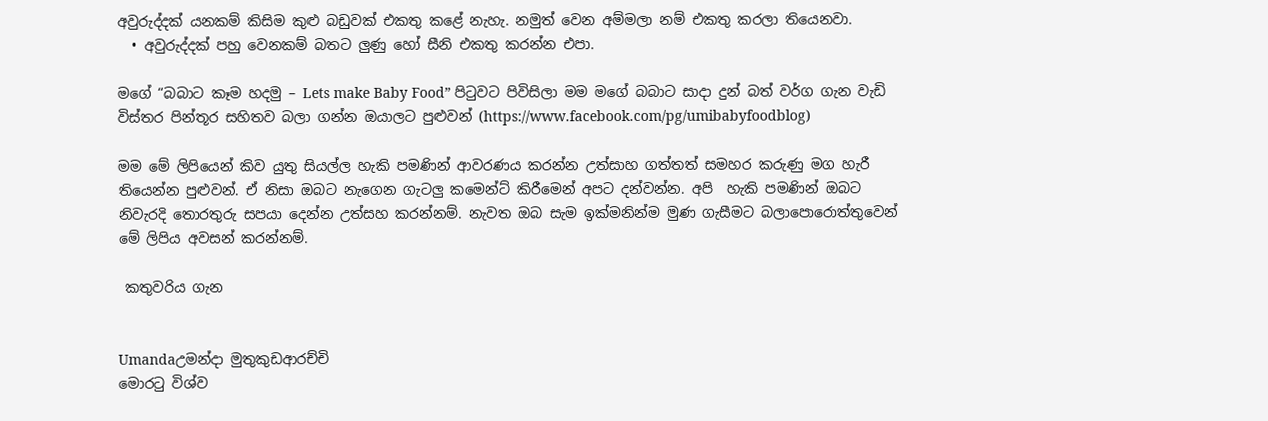අවුරුද්දක් යනකම් කිසිම කුළු බඩුවක් එකතු කළේ නැහැ. නමුත් වෙන අම්මලා නම් එකතු කරලා තියෙනවා.
  • අවුරුද්දක් පහු වෙනකම් බතට ලුණු හෝ සීනි එකතු කරන්න එපා.

මගේ “බබාට කෑම හදමු – Lets make Baby Food” පිටුවට පිවිසිලා මම මගේ බබාට සාදා දුන් බත් වර්ග ගැන වැඩි විස්තර පින්තූර සහිතව බලා ගන්න ඔයාලට පුළුවන් (https://www.facebook.com/pg/umibabyfoodblog)

මම මේ ලිපියෙන් කිව යුතු සියල්ල හැකි පමණින් ආවරණය කරන්න උත්සාහ ගත්තත් සමහර කරුණු මග හැරී තියෙන්න පුළුවන්. ඒ නිසා ඔබට නැගෙන ගැටලු කමෙන්ට් කිරීමෙන් අපට දන්වන්න. අපි  හැකි පමණින් ඔබට නිවැරදි තොරතුරු සපයා දෙන්න උත්සහ කරන්නම්. නැවත ඔබ සැම ඉක්මනින්ම මුණ ගැසීමට බලාපොරොත්තුවෙන් මේ ලිපිය අවසන් කරන්නම්.

 කතුවරිය ගැන


Umandaඋමන්දා මුතුකුඩආරච්චි
මොරටු විශ්ව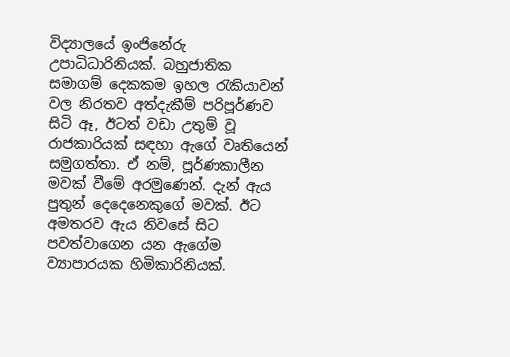විද්‍යාලයේ ඉංජිනේරු උපාධිධාරිනියක්. බහුජාතික සමාගම් දෙකකම ඉහල රැකියාවන් වල නිරතව අත්දැකීම් පරිපූර්ණව සිටි ඈ, ඊටත් වඩා උතුම් වූ රාජකාරියක් සඳහා ඇගේ වෘතියෙන් සමුගත්තා. ඒ නම්, පූර්ණකාලීන මවක් වීමේ අරමුණෙන්. දැන් ඇය පුතුන් දෙදෙනෙකුගේ මවක්. ඊට අමතරව ඇය නිවසේ සිට පවත්වාගෙන යන ඇගේම ව්‍යාපාරයක හිමිකාරිනියක්.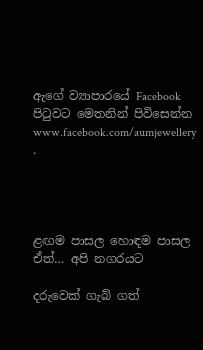ඇගේ ව්‍යාපාරයේ Facebook පිටුවට මෙතනින් පිවිසෙන්න www.facebook.com/aumjewellery .




ළඟම පාසල හොඳම පාසල ඒත්… අපි නගරයට

දරුවෙක් ගැබ් ගත්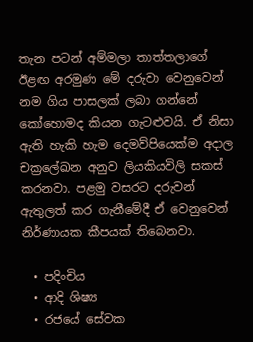තැන පටන් අම්මලා තාත්තලාගේ ඊළඟ අරමුණ මේ දරුවා වෙනුවෙන් නම ගිය පාසලක් ලබා ගන්නේ කෝහොමද කියන ගැටළුවයි. ඒ නිසා ඇති හැකි හැම දෙමව්පියෙක්ම අදාල චක්‍රලේඛන අනුව ලියකියවිලි සකස් කරනවා. පළමු වසරට දරුවන් ඇතුලත් කර ගැනීමේදී ඒ වෙනුවෙන් නිර්ණායක කීපයක් තිබෙනවා.

  • පදිංචිය
  • ආදි ශිෂ්‍ය
  • රජයේ සේවක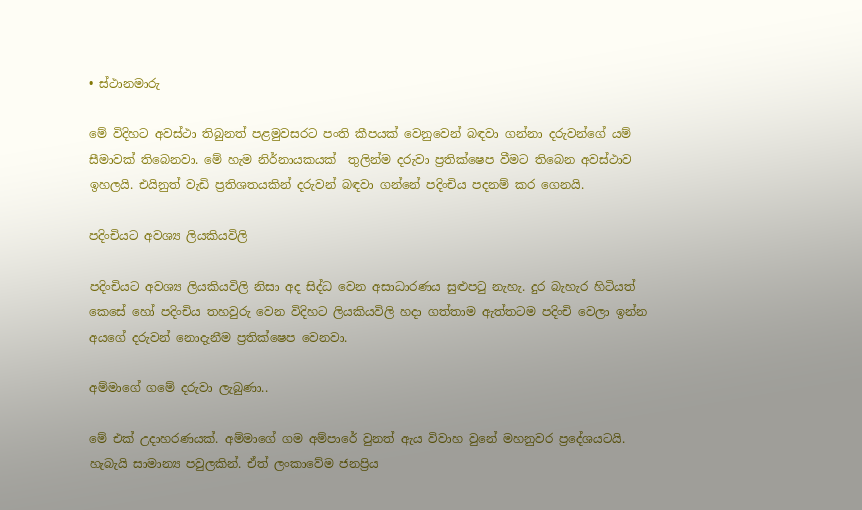• ස්ථානමාරු

මේ විදිහට අවස්ථා තිබුනත් පළමුවසරට පංති කීපයක් වෙනුවෙන් බඳවා ගන්නා දරුවන්ගේ යම් සීමාවක් තිබෙනවා. මේ හැම නිර්නායකයක්  තුලින්ම දරුවා ප්‍රතික්ෂෙප වීමට තිබෙන අවස්ථාව ඉහලයි. එයිනුත් වැඩි ප්‍රතිශතයකින් දරුවන් බඳවා ගන්නේ පදිංචිය පදනම් කර ගෙනයි.

පදිංචියට අවශ්‍ය ලියකියවිලි

පදිංචියට අවශ්‍ය ලියකියවිලි නිසා අද සිද්ධ වෙන අසාධාරණය සුළුපටු නැහැ. දුර බැහැර හිටියත් කෙසේ හෝ පදිංචිය තහවුරු වෙන විදිහට ලියකියවිලි හදා ගත්තාම ඇත්තටම පදිංචි වෙලා ඉන්න අයගේ දරුවන් නොදැනීම ප්‍රතික්ෂෙප වෙනවා.

අම්මාගේ ගමේ දරුවා ලැබුණා..

මේ එක් උදාහරණයක්. අම්මාගේ ගම අම්පාරේ වුනත් ඇය විවාහ වුනේ මහනුවර ප්‍රදේශයටයි. හැබැයි සාමාන්‍ය පවුලකින්. ඒත් ලංකාවේම ජනප්‍රිය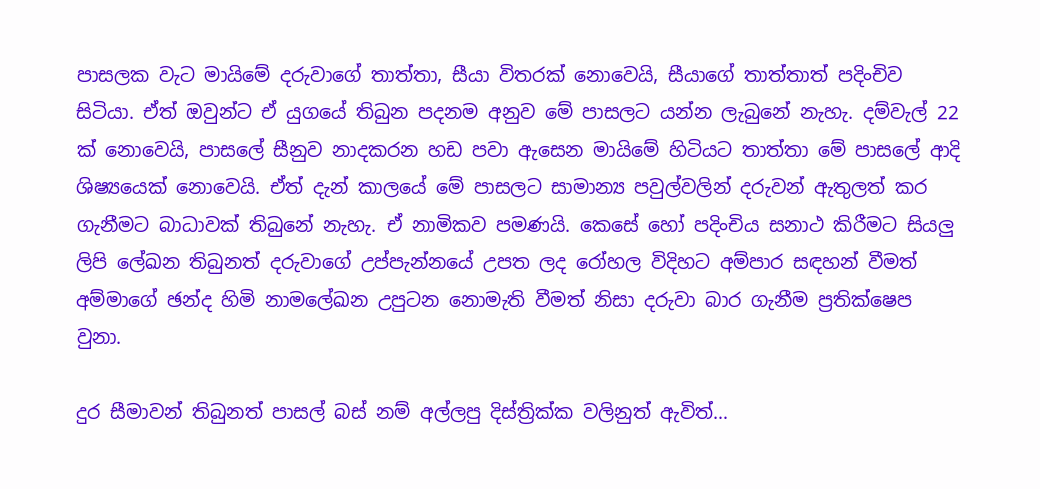පාසලක වැට මායිමේ දරුවාගේ තාත්තා, සීයා විතරක් නොවෙයි, සීයාගේ තාත්තාත් පදිංචිව සිටියා. ඒත් ඔවුන්ට ඒ යුගයේ තිබුන පදනම අනුව මේ පාසලට යන්න ලැබුනේ නැහැ. දම්වැල් 22 ක් නොවෙයි, පාසලේ සීනුව නාදකරන හඩ පවා ඇසෙන මායිමේ හිටියට තාත්තා මේ පාසලේ ආදි ශිෂ්‍යයෙක් නොවෙයි. ඒත් දැන් කාලයේ මේ පාසලට සාමාන්‍ය පවුල්වලින් දරුවන් ඇතුලත් කර ගැනීමට බාධාවක් තිබුනේ නැහැ. ඒ නාමිකව පමණයි. කෙසේ හෝ පදිංචිය සනාථ කිරීමට සියලු ලිපි ලේඛන තිබුනත් දරුවාගේ උප්පැන්නයේ උපත ලද රෝහල විදිහට අම්පාර සඳහන් වීමත් අම්මාගේ ඡන්ද හිමි නාමලේඛන උපුටන නොමැති වීමත් නිසා දරුවා බාර ගැනීම ප්‍රතික්ෂෙප වුනා.

දුර සීමාවන් තිබුනත් පාසල් බස් නම් අල්ලපු දිස්ත්‍රික්ක වලිනුත් ඇවිත්…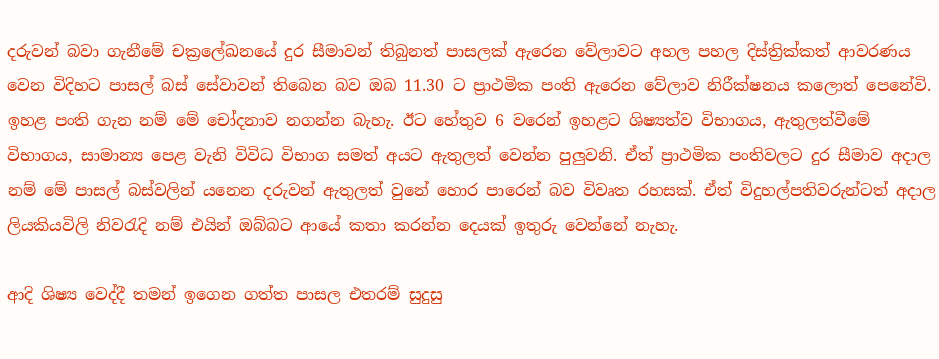දරුවන් බවා ගැනීමේ චක්‍රලේඛනයේ දුර සීමාවන් තිබුනත් පාසලක් ඇරෙන වේලාවට අහල පහල දිස්ත්‍රික්කත් ආවරණය වෙන විදිහට පාසල් බස් සේවාවන් තිබෙන බව ඔබ 11.30 ට ප්‍රාථමික පංති ඇරෙන වේලාව නිරීක්ෂනය කලොත් පෙනේවි. ඉහළ පංති ගැන නම් මේ චෝදනාව නගන්න බැහැ. ඊට හේතුව 6 වරෙන් ඉහළට ශිෂ්‍යත්ව විභාගය, ඇතුලත්වීමේ විභාගය, සාමාන්‍ය පෙළ වැනි විවිධ විභාග සමත් අයට ඇතුලත් වෙන්න පුලුවනි. ඒත් ප්‍රාථමික පංතිවලට දුර සීමාව අදාල නම් මේ පාසල් බස්වලින් යනෙන දරුවන් ඇතුලත් වුනේ හොර පාරෙන් බව විවෘත රහසක්. ඒත් විදුහල්පතිවරුන්ටත් අදාල ලියකියවිලි නිවරැදි නම් එයින් ඔබ්බට ආයේ කතා කරන්න දෙයක් ඉතුරු වෙන්නේ නැහැ.

ආදි ශිෂ්‍ය වෙද්දී තමන් ඉගෙන ගත්ත පාසල එතරම් සුදුසු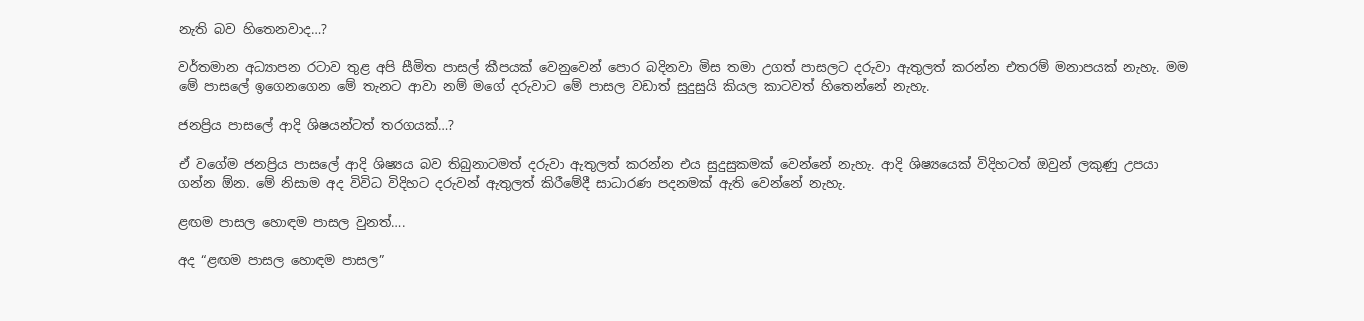නැති බව හිතෙනවාද…?

වර්තමාන අධ්‍යාපන රටාව තුළ අපි සීමිත පාසල් කීපයක් වෙනුවෙන් පොර බදිනවා මිස තමා උගත් පාසලට දරුවා ඇතුලත් කරන්න එතරම් මනාපයක් නැහැ. මම මේ පාසලේ ඉගෙනගෙන මේ තැනට ආවා නම් මගේ දරුවාට මේ පාසල වඩාත් සුදුසුයි කියල කාටවත් හිතෙන්නේ නැහැ.

ජනප්‍රිය පාසලේ ආදි ශිෂයන්ටත් තරගයක්…?

ඒ වගේම ජනප්‍රිය පාසලේ ආදි ශිෂ්‍යය බව තිබුනාටමත් දරුවා ඇතුලත් කරන්න එය සුදුසුකමක් වෙන්නේ නැහැ. ආදි ශිෂ්‍යයෙක් විදිහටත් ඔවුන් ලකුණු උපයා ගන්න ඕන. මේ නිසාම අද විවිධ විදිහට දරුවන් ඇතුලත් කිරීමේදී සාධාරණ පදනමක් ඇති වෙන්නේ නැහැ.

ළඟම පාසල හොඳම පාසල වුනත්….

අද “ළඟම පාසල හොඳම පාසල”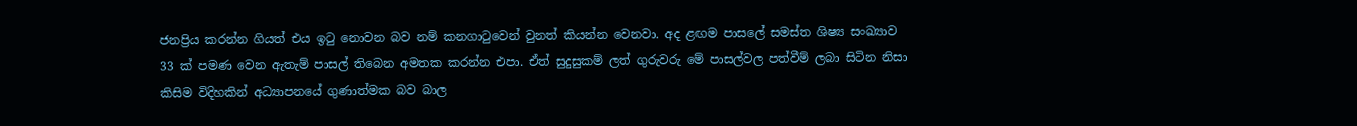ජනප්‍රිය කරන්න ගියත් එය ඉටු නොවන බව නම් කනගාටුවෙන් වුනත් කියන්න වෙනවා. අද ළඟම පාසලේ සමස්ත ශිෂ්‍ය සංඛ්‍යාව 33 ක් පමණ වෙන ඇතැම් පාසල් තිබෙන අමතක කරන්න එපා. ඒත් සුදුසුකම් ලත් ගුරුවරු මේ පාසල්වල පත්වීම් ලබා සිටින නිසා කිසිම විදිහකින් අධ්‍යාපනයේ ගුණාත්මක බව බාල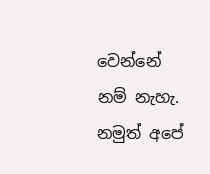වෙන්නේ නම් නැහැ. නමුත් අපේ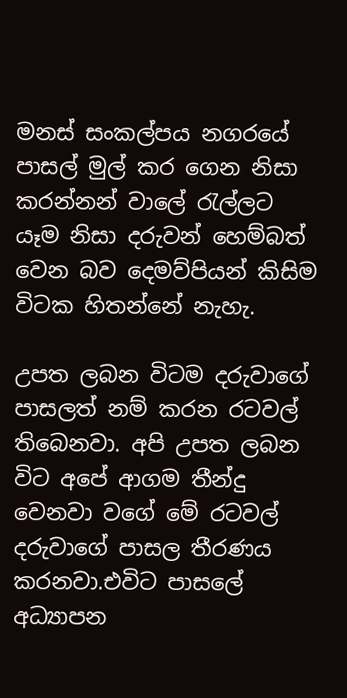මනස් සංකල්පය නගරයේ පාසල් මුල් කර ගෙන නිසා කරන්නන් වාලේ රැල්ලට යෑම නිසා දරුවන් හෙම්බත් වෙන බව දෙමව්පියන් කිසිම විටක හිතන්නේ නැහැ.

උපත ලබන විටම දරුවාගේ පාසලත් නම් කරන රටවල් තිබෙනවා. අපි උපත ලබන විට අපේ ආගම තීන්දු වෙනවා වගේ මේ රටවල් දරුවාගේ පාසල තීරණය කරනවා.එවිට පාසලේ අධ්‍යාපන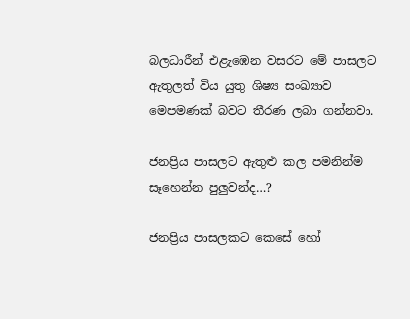බලධාරීන් එළැඹෙන වසරට මේ පාසලට ඇතුලත් විය යුතු ශිෂ්‍ය සංඛ්‍යාව මෙපමණක් බවට තීරණ ලබා ගන්නවා.

ජනප්‍රිය පාසලට ඇතුළු කල පමනින්ම සෑහෙන්න පුලුවන්ද…?

ජනප්‍රිය පාසලකට කෙසේ හෝ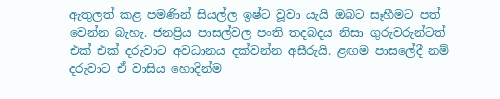ඇතුලත් කළ පමණින් සියල්ල ඉෂ්ට වූවා යැයි ඔබට සෑහීමට පත් වෙන්න බැහැ. ජනප්‍රිය පාසල්වල පංති තදබදය නිසා ගුරුවරුන්ටත් එක් එක් දරුවාට අවධානය දක්වන්න අසීරුයි. ළඟම පාසලේදී නම් දරුවාට ඒ වාසිය හොදින්ම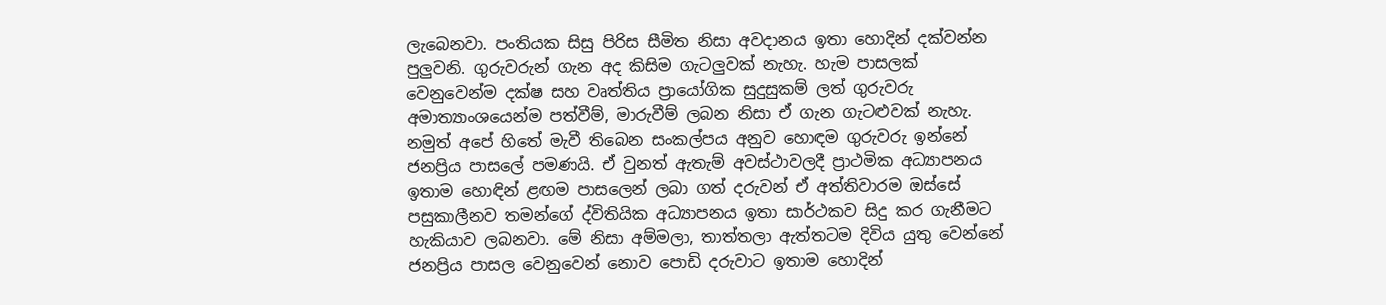ලැබෙනවා. පංතියක සිසු පිරිස සීමිත නිසා අවදානය ඉතා හොදින් දක්වන්න පුලුවනි. ගුරුවරුන් ගැන අද කිසිම ගැටලුවක් නැහැ. හැම පාසලක් වෙනුවෙන්ම දක්ෂ සහ වෘත්තිය ප්‍රායෝගික සුදුසුකම් ලත් ගුරුවරු අමාත්‍යාංශයෙන්ම පත්වීම්, මාරුවීම් ලබන නිසා ඒ ගැන ගැටළුවක් නැහැ. නමුත් අපේ හිතේ මැවී තිබෙන සංකල්පය අනුව හොඳම ගුරුවරු ඉන්නේ ජනප්‍රිය පාසලේ පමණයි. ඒ වුනත් ඇතැම් අවස්ථාවලදී ප්‍රාථමික අධ්‍යාපනය ඉතාම හොඳින් ළඟම පාසලෙන් ලබා ගත් දරුවන් ඒ අත්තිවාරම ඔස්සේ පසුකාලීනව තමන්ගේ ද්විතියික අධ්‍යාපනය ඉතා සාර්ථකව සිදු කර ගැනීමට හැකියාව ලබනවා. මේ නිසා අම්මලා, තාත්තලා ඇත්තටම දිවිය යුතු වෙන්නේ ජනප්‍රිය පාසල වෙනුවෙන් නොව පොඩි දරුවාට ඉතාම හොදින්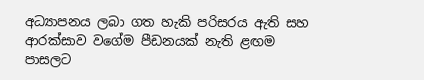අධ්‍යාපනය ලබා ගත හැකි පරිසරය ඇති සහ ආරක්සාව වගේම පීඩනයක් නැති ළඟම පාසලට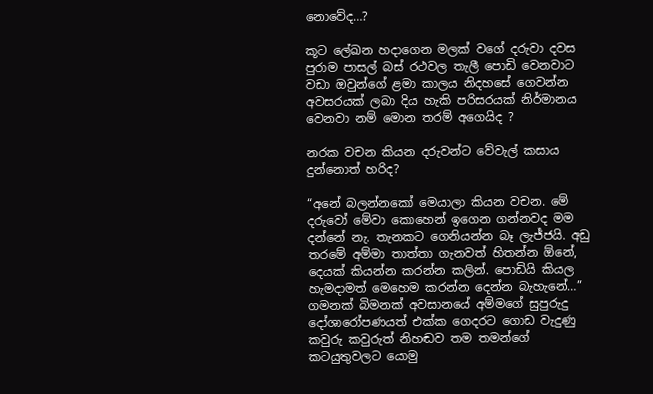නොවේද…?

කූට ලේඛන හදාගෙන මලක් වගේ දරුවා දවස පුරාම පාසල් බස් රථවල තැලී පොඩි වෙනවාට වඩා ඔවුන්ගේ ළමා කාලය නිදහසේ ගෙවන්න අවසරයක් ලබා දිය හැකි පරිසරයක් නිර්මානය වෙනවා නම් මොන තරම් අගෙයිද ?

නරක වචන කියන දරුවන්ට වේවැල් කසාය දුන්නොත් හරිද?

“අනේ බලන්නකෝ මෙයාලා කියන වචන. මේ දරුවෝ මේවා කොහෙන් ඉගෙන ගන්නවද මම දන්නේ නැ. තැනකට ගෙනියන්න බෑ ලැජ්ජයි. අඩු තරමේ අම්මා තාත්තා ගැනවත් හිතන්න ඕනේ, දෙයක් කියන්න කරන්න කලින්. පොඩියි කියල හැමදාමත් මෙහෙම කරන්න දෙන්න බැහැනේ…” ගමනක් බිමනක් අවසානයේ අම්මගේ සුපුරුදු දෝශාරෝපණයත් එක්ක ගෙදරට ගොඩ වැදුණු කවුරු කවුරුත් නිහඬව තම තමන්ගේ කටයුතුවලට යොමු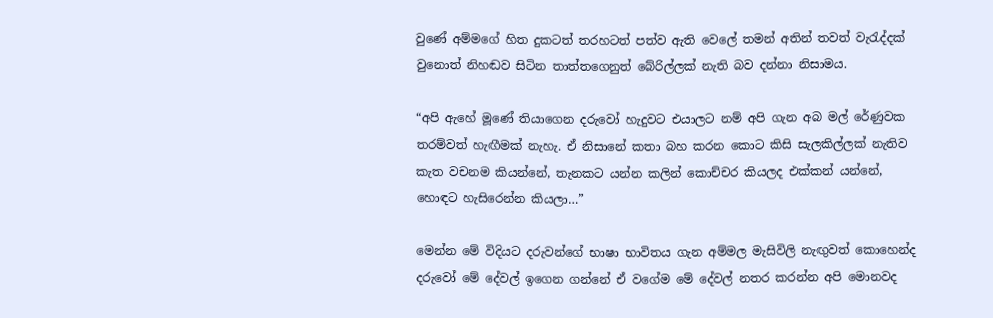වුණේ අම්මගේ හිත දුකටත් තරහටත් පත්ව ඇති වෙලේ තමන් අතින් තවත් වැරැද්දක් වුනොත් නිහඬව සිටින තාත්තගෙනුත් බේරිල්ලක් නැති බව දන්නා නිසාමය.

“අපි ඇහේ මූණේ තියාගෙන දරුවෝ හැදුවට එයාලට නම් අපි ගැන අබ මල් රේණුවක තරම්වත් හැඟීමක් නැහැ. ඒ නිසානේ කතා බහ කරන කොට කිසි සැලකිල්ලක් නැතිව කැත වචනම කියන්නේ, තැනකට යන්න කලින් කොච්චර කියලද එක්කන් යන්නේ, හොඳට හැසිරෙන්න කියලා…”

මෙන්න මේ විදියට දරුවන්ගේ භාෂා භාවිතය ගැන අම්මල මැසිවිලි නැඟුවත් කොහෙන්ද දරුවෝ මේ දේවල් ඉගෙන ගන්නේ ඒ වගේම මේ දේවල් නතර කරන්න අපි මොනවද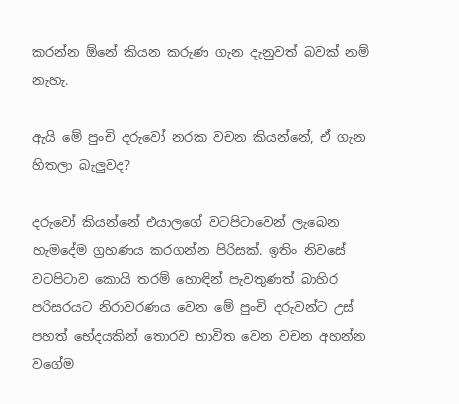කරන්න ඕනේ කියන කරුණ ගැන දැනුවත් බවක් නම් නැහැ.

ඇයි මේ පුංචි දරුවෝ නරක වචන කියන්නේ, ඒ ගැන හිතලා බැලුවද?

දරුවෝ කියන්නේ එයාලගේ වටපිටාවෙන් ලැබෙන හැමදේම ග්‍රහණය කරගන්න පිරිසක්. ඉතිං නිවසේ වටපිටාව කොයි තරම් හොඳින් පැවතුණත් බාහිර පරිසරයට නිරාවරණය වෙන මේ පුංචි දරුවන්ට උස් පහත් භේදයකින් තොරව භාවිත වෙන වචන අහන්න වගේම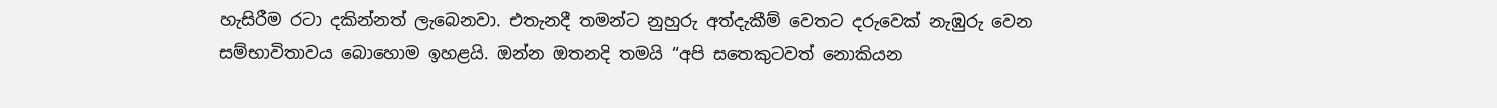හැසිරීම රටා දකින්නත් ලැබෙනවා. එතැනදී තමන්ට නුහුරු අත්දැකීම් වෙතට දරුවෙක් නැඹුරු වෙන සම්භාවිතාවය බොහොම ඉහළයි. ඔන්න ඔතනදි තමයි “අපි සතෙකුටවත් නොකියන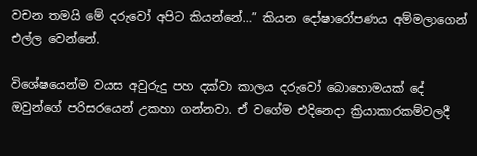වචන තමයි මේ දරුවෝ අපිට කියන්නේ…” කියන දෝෂාරෝපණය අම්මලාගෙන් එල්ල වෙන්නේ.

විශේෂයෙන්ම වයස අවුරුදු පහ දක්වා කාලය දරුවෝ බොහොමයක් දේ ඔවුන්ගේ පරිසරයෙන් උකහා ගන්නවා. ඒ වගේම එදිනෙදා ක්‍රියාකාරකම්වලදී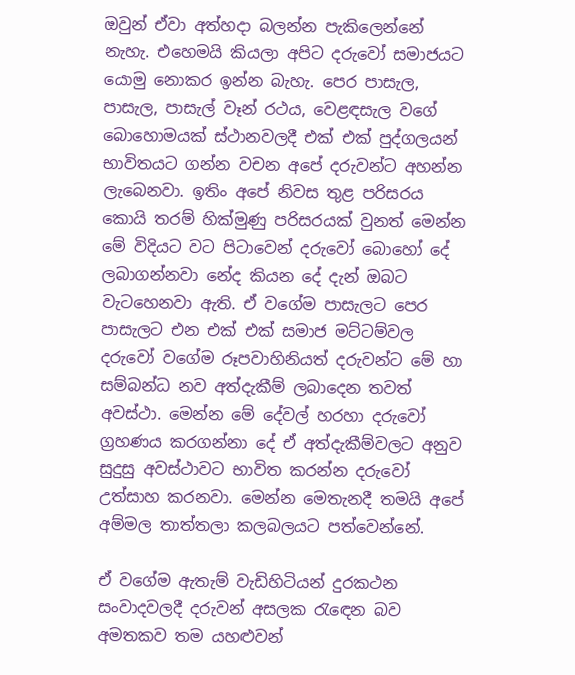ඔවුන් ඒවා අත්හදා බලන්න පැකිලෙන්නේ නැහැ. එහෙමයි කියලා අපිට දරුවෝ සමාජයට යොමු නොකර ඉන්න බැහැ. පෙර පාසැල, පාසැල, පාසැල් වෑන් රථය, වෙළඳසැල වගේ බොහොමයක් ස්ථානවලදී එක් එක් පුද්ගලයන් භාවිතයට ගන්න වචන අපේ දරුවන්ට අහන්න ලැබෙනවා. ඉතිං අපේ නිවස තුළ පරිසරය කොයි තරම් හික්මුණු පරිසරයක් වුනත් මෙන්න මේ විදියට වට පිටාවෙන් දරුවෝ බොහෝ දේ ලබාගන්නවා නේද කියන දේ දැන් ඔබට වැටහෙනවා ඇති. ඒ වගේම පාසැලට පෙර පාසැලට එන එක් එක් සමාජ මට්ටම්වල දරුවෝ වගේම රූපවාහිනියත් දරුවන්ට මේ හා සම්බන්ධ නව අත්දැකීම් ලබාදෙන තවත් අවස්ථා. මෙන්න මේ දේවල් හරහා දරුවෝ ග්‍රහණය කරගන්නා දේ ඒ අත්දැකීම්වලට අනුව සුදුසු අවස්ථාවට භාවිත කරන්න දරුවෝ උත්සාහ කරනවා. මෙන්න මෙතැනදී තමයි අපේ අම්මල තාත්තලා කලබලයට පත්වෙන්නේ.

ඒ වගේම ඇතැම් වැඩිහිටියන් දුරකථන සංවාදවලදී දරුවන් අසලක රැඳෙන බව අමතකව තම යහළුවන්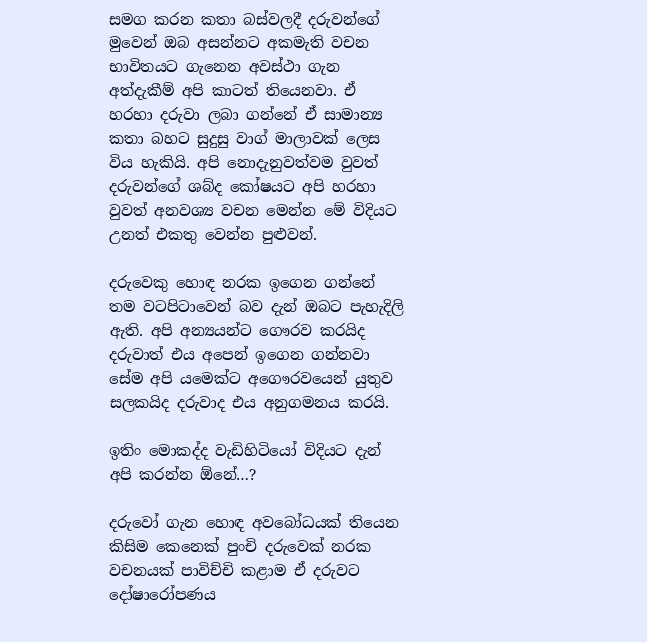සමග කරන කතා බස්වලදී දරුවන්ගේ මුවෙන් ඔබ අසන්නට අකමැති වචන භාවිතයට ගැනෙන අවස්ථා ගැන අත්දැකීම් අපි කාටත් තියෙනවා. ඒ හරහා දරුවා ලබා ගන්නේ ඒ සාමාන්‍ය කතා බහට සුදුසු වාග් මාලාවක් ලෙස  විය හැකියි. අපි නොදැනුවත්වම වුවත් දරුවන්ගේ ශබ්ද කෝෂයට අපි හරහා වුවත් අනවශ්‍ය වචන මෙන්න මේ විදියට උනත් එකතු වෙන්න පුළුවන්.

දරුවෙකු හොඳ නරක ඉගෙන ගන්නේ තම වටපිටාවෙන් බව දැන් ඔබට පැහැදිලි ඇති. අපි අන්‍යයන්ට ගෞරව කරයිද දරුවාත් එය අපෙන් ඉගෙන ගන්නවා සේම අපි යමෙක්ට අගෞරවයෙන් යුතුව සලකයිද දරුවාද එය අනුගමනය කරයි.

ඉතිං මොකද්ද වැඩිහිටියෝ විදියට දැන් අපි කරන්න ඕනේ…?

දරුවෝ ගැන හොඳ අවබෝධයක් තියෙන කිසිම කෙනෙක් පුංචි දරුවෙක් නරක වචනයක් පාවිච්චි කළාම ඒ දරුවට දෝෂාරෝපණය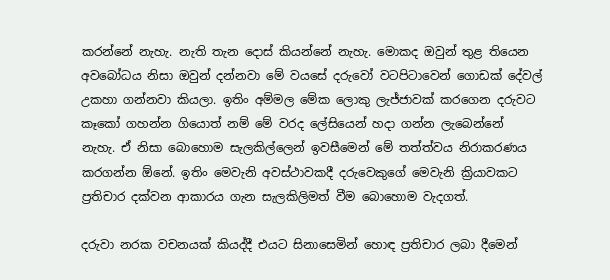කරන්නේ නැහැ. නැති තැන දොස් කියන්නේ නැහැ. මොකද ඔවුන් තුළ තියෙන අවබෝධය නිසා ඔවුන් දන්නවා මේ වයසේ දරුවෝ වටපිටාවෙන් ගොඩක් දේවල් උකහා ගන්නවා කියලා. ඉතිං අම්මල මේක ලොකු ලැජ්ජාවක් කරගෙන දරුවට කෑකෝ ගහන්න ගියොත් නම් මේ වරද ලේසියෙන් හදා ගන්න ලැබෙන්නේ නැහැ. ඒ නිසා බොහොම සැලකිල්ලෙන් ඉවසීමෙන් මේ තත්ත්වය නිරාකරණය කරගන්න ඕනේ. ඉතිං මෙවැනි අවස්ථාවකදී දරුවෙකුගේ මෙවැනි ක්‍රියාවකට ප්‍රතිචාර දක්වන ආකාරය ගැන සැලකිලිමත් වීම බොහොම වැදගත්.

දරුවා නරක වචනයක් කියද්දී එයට සිනාසෙමින් හොඳ ප්‍රතිචාර ලබා දීමෙන්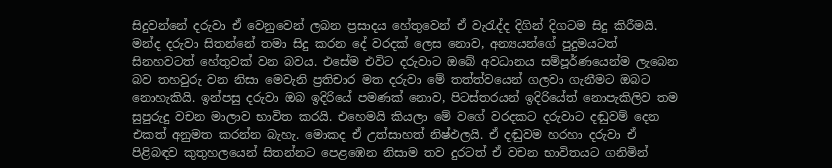සිදුවන්නේ දරුවා ඒ වෙනුවෙන් ලබන ප්‍රසාදය හේතුවෙන් ඒ වැරැද්ද දිගින් දිගටම සිදු කිරීමයි. මන්ද දරුවා සිතන්නේ තමා සිදු කරන දේ වරදක් ලෙස නොව, අන්‍යයන්ගේ පුදුමයටත් සිනහවටත් හේතුවක් වන බවය. එසේම එවිට දරුවාට ඔබේ අවධානය සම්පූර්ණයෙන්ම ලැබෙන බව තහවුරු වන නිසා මෙවැනි ප්‍රතිචාර මත දරුවා මේ තත්ත්වයෙන් ගලවා ගැනීමට ඔබට නොහැකියි. ඉන්පසු දරුවා ඔබ ඉදිරියේ පමණක් නොව, පිටස්තරයන් ඉදිරියේත් නොපැකිලිව තම සුපුරුදු වචන මාලාව භාවිත කරයි. එහෙමයි කියලා මේ වගේ වරදකට දරුවාට දඬුවම් දෙන එකත් අනුමත කරන්න බැහැ. මොකද ඒ උත්සාහත් නිෂ්ඵලයි. ඒ දඬුවම හරහා දරුවා ඒ පිළිබඳව කුතුහලයෙන් සිතන්නට පෙළඹෙන නිසාම තව දුරටත් ඒ වචන භාවිතයට ගනිමින්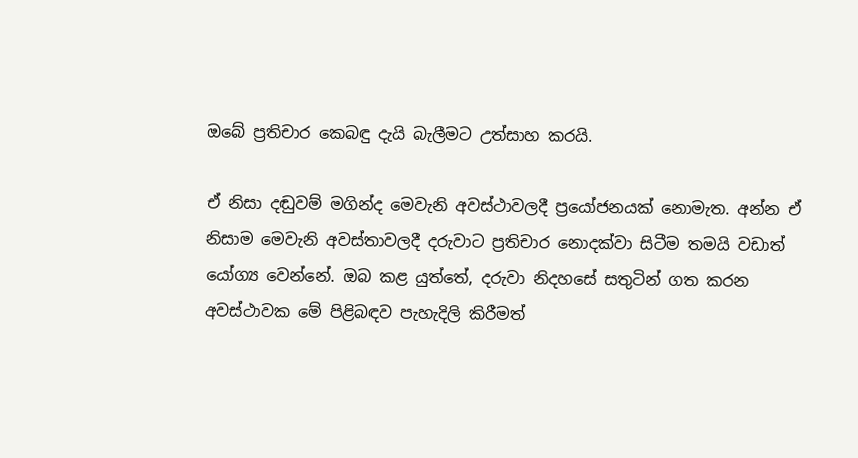ඔබේ ප්‍රතිචාර කෙබඳු දැයි බැලීමට උත්සාහ කරයි.

ඒ නිසා දඬුවම් මගින්ද මෙවැනි අවස්ථාවලදී ප්‍රයෝජනයක් නොමැත. අන්න ඒ නිසාම මෙවැනි අවස්තාවලදී දරුවාට ප්‍රතිචාර නොදක්වා සිටීම තමයි වඩාත් යෝග්‍ය වෙන්නේ. ඔබ කළ යුත්තේ, දරුවා නිදහසේ සතුටින් ගත කරන අවස්ථාවක මේ පිළිබඳව පැහැදිලි කිරීමත්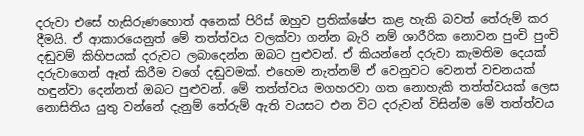දරුවා එසේ හැසිරුණහොත් අනෙක් පිරිස් ඔහුව ප්‍රතික්ෂේප කළ හැකි බවත් තේරුම් කර දීමයි. ඒ ආකාරයෙනුත් මේ තත්ත්වය වලක්වා ගන්න බැරි නම් ශාරීරික නොවන පුංචි පුංචි දඬුවම් කිහිපයක් දරුවට ලබාදෙන්න ඔබට පුළුවන්. ඒ කියන්නේ දරුවා කැමතිම දෙයක් දරුවාගෙන් ඈත් කිරීම වගේ දඬුවමක්. එහෙම නැත්නම් ඒ වෙනුවට වෙනත් වචනයක් හඳුන්වා දෙන්නත් ඔබට පුළුවන්. මේ තත්ත්වය මගහරවා ගත නොහැකි තත්ත්වයක් ලෙස නොසිතිය යුතු වන්නේ දැනුම් තේරුම් ඇති වයසට එන විට දරුවන් විසින්ම මේ තත්ත්වය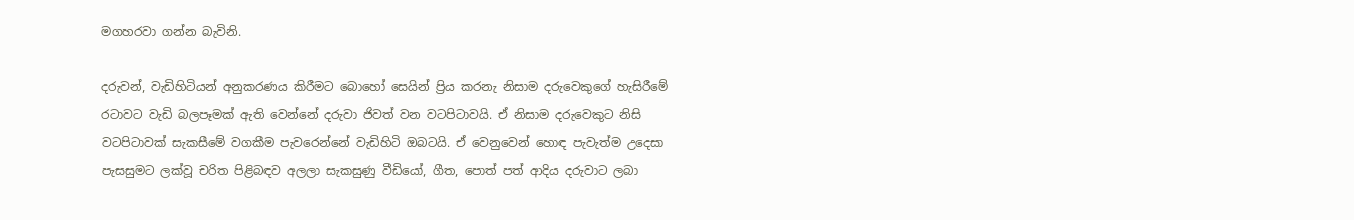මගහරවා ගන්න බැවිනි.

දරුවන්, වැඩිහිටියන් අනුකරණය කිරීමට බොහෝ සෙයින් ප්‍රිය කරනැ නිසාම දරුවෙකුගේ හැසිරීමේ රටාවට වැඩි බලපෑමක් ඇති වෙන්නේ දරුවා ජිවත් වන වටපිටාවයි. ඒ නිසාම දරුවෙකුට නිසි වටපිටාවක් සැකසීමේ වගකීම පැවරෙන්නේ වැඩිහිටි ඔබටයි. ඒ වෙනුවෙන් හොඳ පැවැත්ම උදෙසා පැසසුමට ලක්වූ චරිත පිළිබඳව අලලා සැකසුණු වීඩියෝ, ගීත, පොත් පත් ආදිය දරුවාට ලබා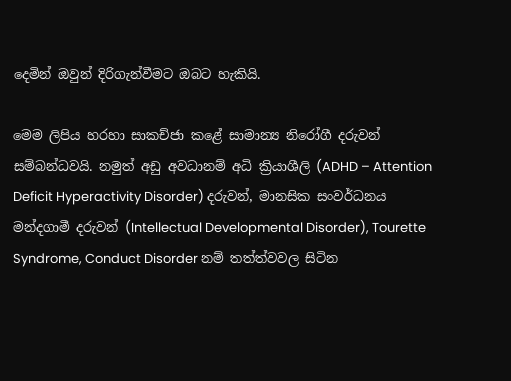දෙමින් ඔවුන් දිරිගැන්වීමට ඔබට හැකියි.

මෙම ලිපිය හරහා සාකච්ජා කළේ සාමාන්‍ය නිරෝගී දරුවන් සම්බන්ධවයි. නමුත් අඩු අවධානම් අධි ක්‍රියාශීලි (ADHD – Attention Deficit Hyperactivity Disorder) දරුවන්, මානසික සංවර්ධනය මන්දගාමී දරුවන් (Intellectual Developmental Disorder), Tourette Syndrome, Conduct Disorder නම් තත්ත්වවල සිටින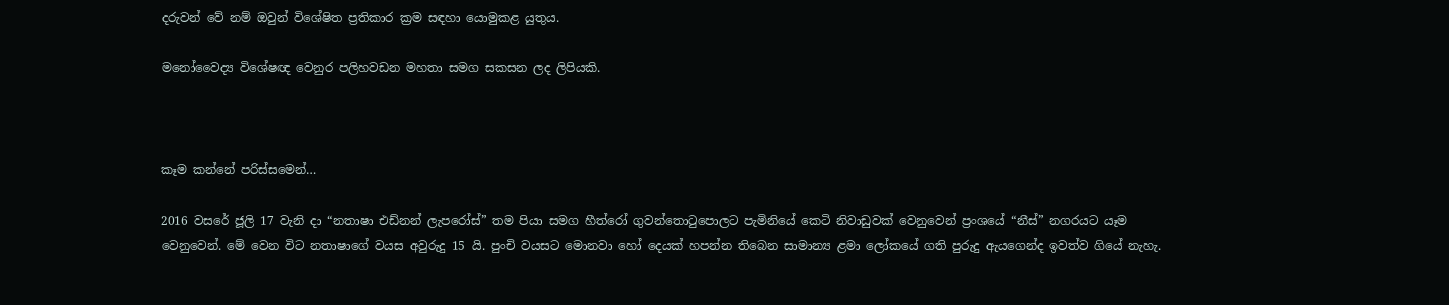දරුවන් වේ නම් ඔවුන් විශේෂිත ප්‍රතිකාර ක්‍රම සඳහා යොමුකළ යුතුය.

මනෝවෛද්‍ය විශේෂඥ වෙනුර පලිහවඩන මහතා සමග සකසන ලද ලිපියකි.



කෑම කන්නේ පරිස්සමෙන්…

2016 වසරේ ජූලි 17 වැනි දා “නතාෂා එඩ්නන් ලැපරෝස්” තම පියා සමග හීත්රෝ ගුවන්තොටුපොලට පැමිනියේ කෙටි නිවාඩුවක් වෙනුවෙන් ප්‍රංශයේ “නීස්” නගරයට යෑම වෙනුවෙන්. මේ වෙන විට නතාෂාගේ වයස අවුරුදු 15 යි. පුංචි වයසට මොනවා හෝ දෙයක් හපන්න තිබෙන සාමාන්‍ය ළමා ලෝකයේ ගති පුරුදු ඇයගෙන්ද ඉවත්ව ගියේ නැහැ.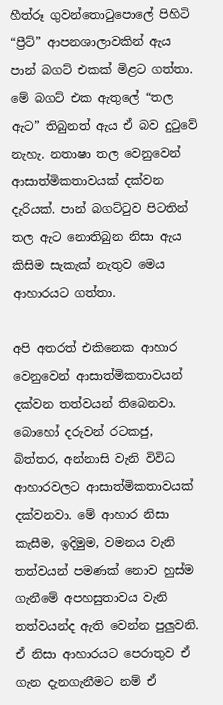හීත්රූ ගුවන්තොටුපොලේ පිහිටි “ප්‍රීට්” ආපනශාලාවකින් ඇය පාන් බගට් එකක් මිළට ගත්තා. මේ බගට් එක ඇතුලේ “තල ඇට” තිබුනත් ඇය ඒ බව දුටුවේ නැහැ. නතාෂා තල වෙනුවෙන් ආසාත්මිකතාවයක් දක්වන දැරියක්. පාන් බගට්ටුව පිටතින් තල ඇට නොතිබුන නිසා ඇය කිසිම සැකැක් නැතුව මෙය ආහාරයට ගත්තා.

අපි අතරත් එකිනෙක ආහාර වෙනුවෙන් ආසාත්මිකතාවයන් දක්වන තත්වයන් තිබෙනවා. බොහෝ දරුවන් රටකජු, බිත්තර, අන්නාසි වැනි විවිධ ආහාරවලට ආසාත්මිකතාවයක් දක්වනවා. මේ ආහාර නිසා කැසීම, ඉදිමුම, වමනය වැනි තත්වයන් පමණක් නොව හුස්ම ගැනීමේ අපහසුතාවය වැනි තත්වයන්ද ඇති වෙන්න පුලුවනි. ඒ නිසා ආහාරයට පෙරාතුව ඒ ගැන දැනගැනීමට නම් ඒ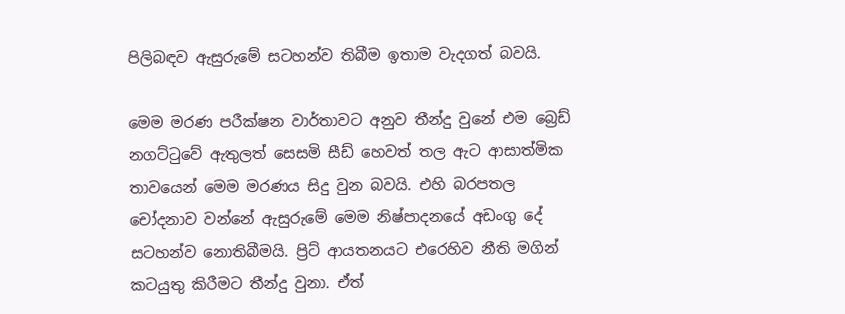පිලිබඳව ඇසුරුමේ සටහන්ව තිබීම ඉතාම වැදගත් බවයි.

මෙම මරණ පරීක්ෂන වාර්තාවට අනුව තීන්දු වුනේ එම බ්‍රෙඩ් නගට්ටුවේ ඇතුලත් සෙසමි සීඩ් හෙවත් තල ඇට ආසාත්මික තාවයෙන් මෙම මරණය සිදු වුන බවයි. එහි බරපතල චෝදනාව වන්නේ ඇසුරුමේ මෙම නිෂ්පාදනයේ අඩංගු දේ සටහන්ව නොතිබීමයි. ප්‍රිට් ආයතනයට එරෙහිව නීති මගින් කටයුතු කිරීමට තීන්දු වුනා. ඒත්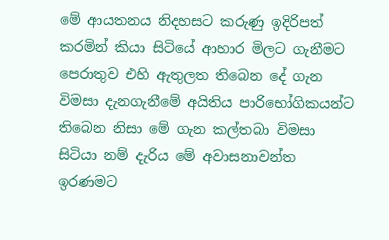මේ ආයතනය නිදහසට කරුණු ඉදිරිපත් කරමින් කියා සිටියේ ආහාර මිලට ගැනීමට පෙරාතුව එහි ඇතුලත තිබෙන දේ ගැන විමසා දැනගැනීමේ අයිතිය පාරිභෝගිකයන්ට තිබෙන නිසා මේ ගැන කල්තබා විමසා සිටියා නම් දැරිය මේ අවාසනාවන්ත ඉරණමට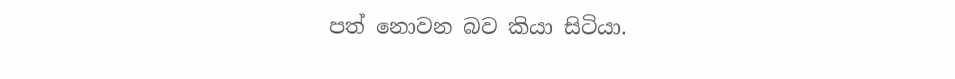පත් නොවන බව කියා සිටියා.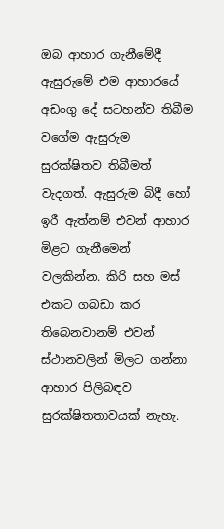ඔබ ආහාර ගැනීමේදී ඇසුරුමේ එම ආහාරයේ අඩංගු දේ සටහන්ව තිබීම වගේම ඇසුරුම සුරක්ෂිතව තිබීමත් වැදගත්. ඇසුරුම බිදී හෝ ඉරී ඇත්නම් එවන් ආහාර මිළට ගැනීමෙන් වලකින්න. කිරි සහ මස් එකට ගබඩා කර තිබෙනවානම් එවන් ස්ථානවලින් මිලට ගන්නා ආහාර පිලිබඳව සුරක්ෂිතතාවයක් නැහැ.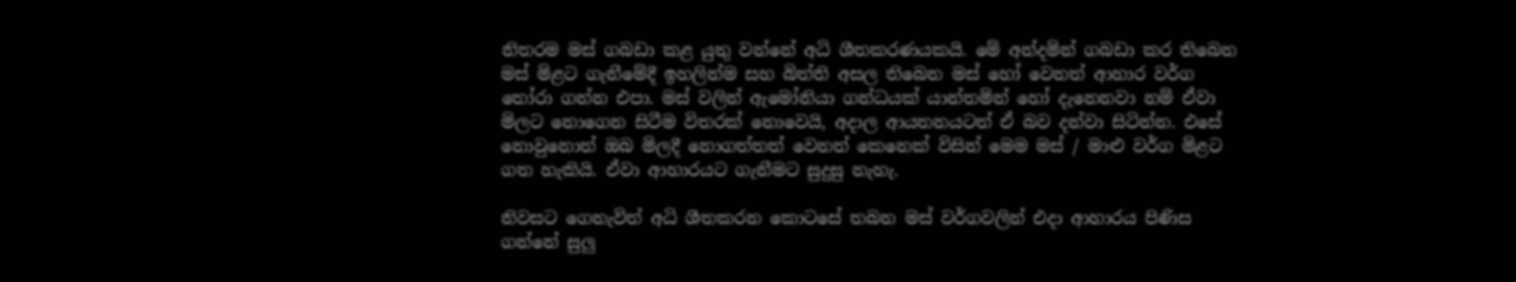නිතරම මස් ගබඩා කළ යුතු වන්නේ අධි ශීතකරණයකයි. මේ අන්දමින් ගබඩා කර තිබෙන මස් මිළට ගැනීමේදී ඉහලින්ම සහ බිත්ති අසල තිබෙන මස් හෝ වෙනත් ආහාර වර්ග තෝරා ගන්න එපා. මස් වලින් ඇමෝනියා ගන්ධයක් යාන්තමින් හෝ දැනෙනවා නම් ඒවා මිලට නොගෙන සිටීම විතරක් නොවෙයි, අදාල ආයතනයටත් ඒ බව දන්වා සිටින්න. එසේ නොවුනොත් ඔබ මිලදී නොගත්තත් වෙනත් කෙනෙක් විසින් මෙම මස් / මාළු වර්ග මිළට ගත හැකියි. ඒවා ආහාරයට ගැනීමට සුදුසු නැහැ.

නිවසට ගෙනැවිත් අධි ශීතකරන කොටසේ තබන මස් වර්ගවලින් එදා ආහාරය පිණිස ගන්නේ සුලු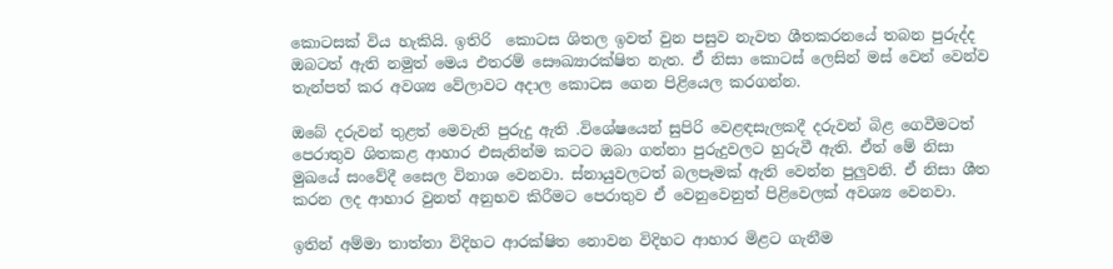කොටසක් විය හැකියි. ඉතිරි  කොටස ශිතල ඉවත් වුන පසුව නැවත ශීතකරනයේ තබන පුරුද්ද ඔබටත් ඇති නමුත් මෙය එතරම් සෞඛ්‍යාරක්ෂිත නැත. ඒ නිසා කොටස් ලෙසින් මස් වෙන් වෙන්ව තැන්පත් කර අවශ්‍ය වේලාවට අදාල කොටස ගෙන පිළියෙල කරගන්න.

ඔබේ දරුවන් තුළත් මෙවැනි පුරුදු ඇති .විශේෂයෙන් සුපිරි වෙළඳසැලකදී දරුවන් බිළ ගෙවීමටත් පෙරාතුව ශිතකළ ආහාර එසැනින්ම කටට ඔබා ගන්නා පුරුදුවලට හුරුවී ඇති. ඒත් මේ නිසා මුඛයේ සංවේදී සෛල විනාශ වෙනවා. ස්නායුවලටත් බලපෑමක් ඇති වෙන්න පුලුවනි. ඒ නිසා ශීත කරන ලද ආහාර වුනත් අනුභව කිරීමට පෙරාතුව ඒ වෙනුවෙනුත් පිළිවෙලක් අවශ්‍ය වෙනවා.

ඉතින් අම්මා තාත්තා විදිහට ආරක්ෂිත නොවන විදිහට ආහාර මිළට ගැනීම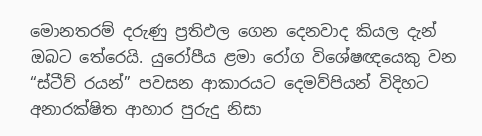මොනතරම් දරුණු ප්‍රතිඵල ගෙන දෙනවාද කියල දැන් ඔබට තේරෙයි. යුරෝපීය ළමා රෝග විශේෂඥයෙකු වන “ස්ටීව් රයන්” පවසන ආකාරයට දෙමව්පියන් විදිහට අනාරක්ෂිත ආහාර පුරුදු නිසා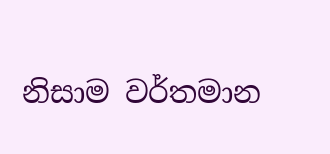නිසාම වර්තමාන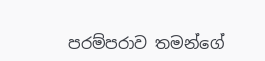පරම්පරාව තමන්ගේ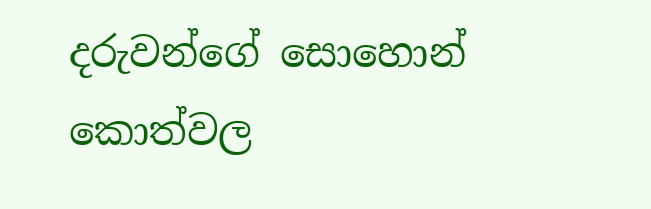දරුවන්ගේ සොහොන් කොත්වල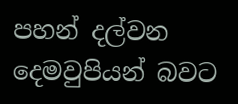පහන් දල්වන දෙමවුපියන් බවට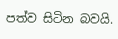පත්ව සිටින බවයි.